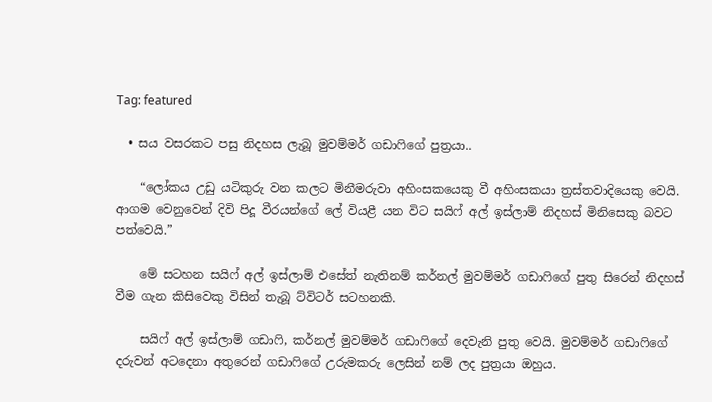Tag: featured

  • සය වසරකට පසු නිදහස ලැබූ මුවම්මර් ගඩාෆිගේ පුත්‍රයා..

    “ලෝකය උඩු යටිකුරු වන කලට මිනීමරුවා අහිංසකයෙකු වී අහිංසකයා ත්‍රස්‌තවාදියෙකු වෙයි. ආගම වෙනුවෙන් දිවි පිදූ වීරයන්ගේ ලේ වියළී යන විට සයිෆ් අල් ඉස්‌ලාම් නිදහස්‌ මිනිසෙකු බවට පත්වෙයි.”

    මේ සටහන සයිෆ් අල් ඉස්‌ලාම් එසේත් නැතිනම් කර්නල් මුවම්මර් ගඩාෆිගේ පුතු සිරෙන් නිදහස්‌ වීම ගැන කිසිවෙකු විසින් තැබූ ට්‌විටර් සටහනකි.

    සයිෆ් අල් ඉස්‌ලාම් ගඩාෆි, කර්නල් මුවම්මර් ගඩාෆිගේ දෙවැනි පුතු වෙයි. මුවම්මර් ගඩාෆිගේ දරුවන් අටදෙනා අතුරෙන් ගඩාෆිගේ උරුමකරු ලෙසින් නම් ලද පුත්‍රයා ඔහුය.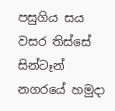පසුගිය සය වසර තිස්‌සේ සින්ටෑන් නගරයේ හමුදා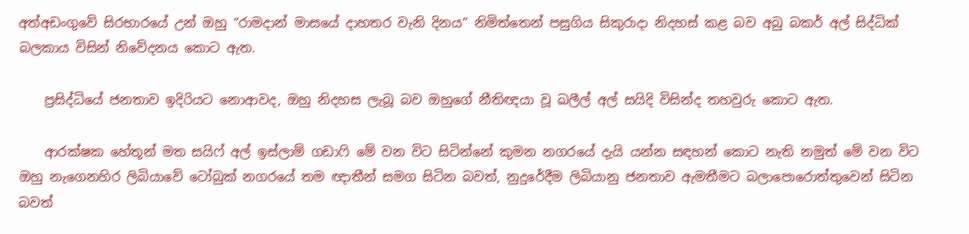අත්අඩංගුවේ සිරභාරයේ උන් ඔහු “රාමදාන් මාසයේ දාහතර වැනි දිනය” නිමිත්තෙන් පසුගිය සිකුරාදා නිදහස්‌ කළ බව අබු බකර් අල් සිද්ධික්‌ බලකාය විසින් නිවේදනය කොට ඇත.

    ප්‍රසිද්ධියේ ජනතාව ඉදිරියට නොආවද, ඔහු නිදහස ලැබූ බව ඔහුගේ නීතිඥයා වූ ඛලීල් අල් සයිදි විසින්ද තහවුරු කොට ඇත.

    ආරක්‌ෂක හේතූන් මත සයිෆ් අල් ඉස්‌ලාම් ගඩාෆි මේ වන විට සිටින්නේ කුමන නගරයේ දැයි යන්න සඳහන් කොට නැති නමුත් මේ වන විට ඔහු නැගෙනහිර ලිබියාවේ ටෝබුක්‌ නගරයේ තම ඥාතීන් සමග සිටින බවත්, නුදුරේදීම ලිබියානු ජනතාව ඇමතීමට බලාපොරොත්තුවෙන් සිටින බවත්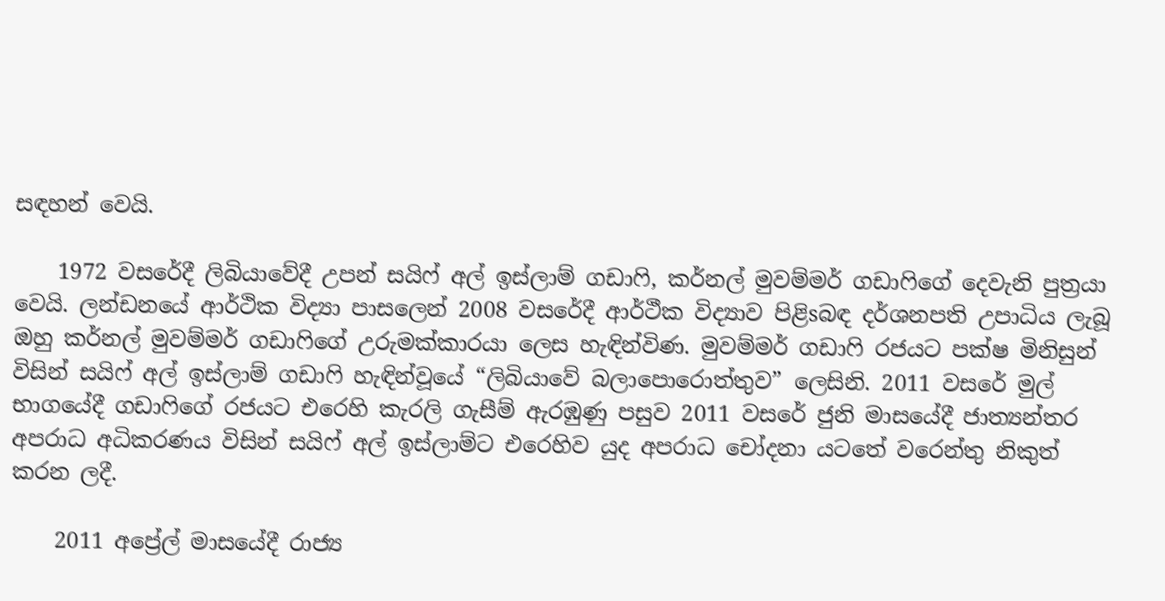සඳහන් වෙයි.

    1972 වසරේදී ලිබියාවේදී උපන් සයිෆ් අල් ඉස්‌ලාම් ගඩාෆි, කර්නල් මුවම්මර් ගඩාෆිගේ දෙවැනි පුත්‍රයා වෙයි. ලන්ඩනයේ ආර්ථික විද්‍යා පාසලෙන් 2008 වසරේදී ආර්ථීක විද්‍යාව පිළිsබඳ දර්ශනපති උපාධිය ලැබූ ඔහු කර්නල් මුවම්මර් ගඩාෆිගේ උරුමක්‌කාරයා ලෙස හැඳින්විණ. මුවම්මර් ගඩාෆි රජයට පක්‌ෂ මිනිසුන් විසින් සයිෆ් අල් ඉස්‌ලාම් ගඩාෆි හැඳින්වූයේ “ලිබියාවේ බලාපොරොත්තුව” ලෙසිනි. 2011 වසරේ මුල් භාගයේදී ගඩාෆිගේ රජයට එරෙහි කැරලි ගැසීම් ඇරඹුණු පසුව 2011 වසරේ ජුනි මාසයේදී ජාත්‍යන්තර අපරාධ අධිකරණය විසින් සයිෆ් අල් ඉස්‌ලාම්ට එරෙහිව යුද අපරාධ චෝදනා යටතේ වරෙන්තු නිකුත් කරන ලදී.

    2011 අප්‍රේල් මාසයේදී රාජ්‍ය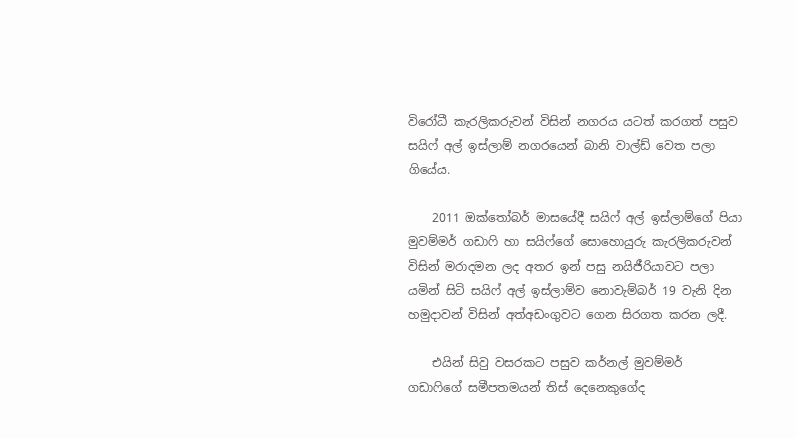විරෝධී කැරලිකරුවන් විසින් නගරය යටත් කරගත් පසුව සයිෆ් අල් ඉස්‌ලාම් නගරයෙන් බානි වාල්ඩ් වෙත පලා ගියේය.

    2011 ඔක්‌තෝබර් මාසයේදී සයිෆ් අල් ඉස්‌ලාම්ගේ පියා මුවම්මර් ගඩාෆි හා සයිෆ්ගේ සොහොයුරු කැරලිකරුවන් විසින් මරාදමන ලද අතර ඉන් පසු නයිජීරියාවට පලා යමින් සිටි සයිෆ් අල් ඉස්‌ලාම්ව නොවැම්බර් 19 වැනි දින හමුදාවන් විසින් අත්අඩංගුවට ගෙන සිරගත කරන ලදී.

    එයින් සිවු වසරකට පසුව කර්නල් මුවම්මර් ගඩාෆිගේ සමීපතමයන් තිස්‌ දෙනෙකුගේද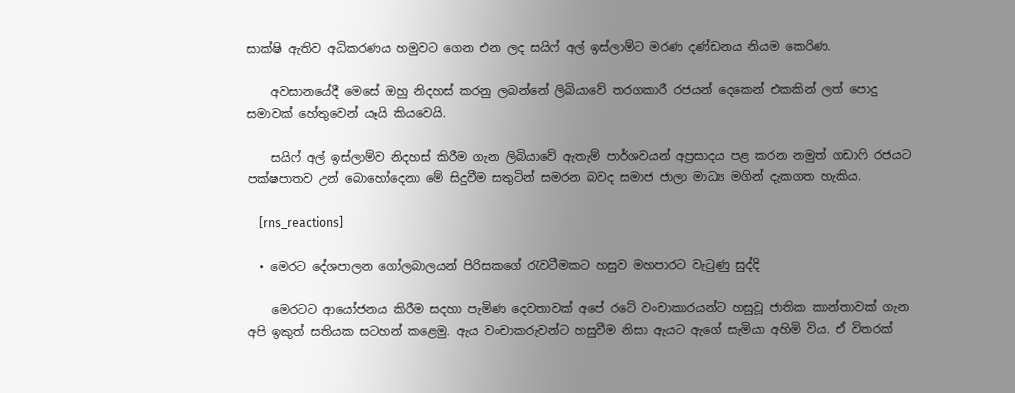සාක්‌ෂි ඇතිව අධිකරණය හමුවට ගෙන එන ලද සයිෆ් අල් ඉස්‌ලාම්ට මරණ දණ්‌ඩනය නියම කෙරිණ.

    අවසානයේදී මෙසේ ඔහු නිදහස්‌ කරනු ලබන්නේ ලිබියාවේ තරගකාරී රජයන් දෙකෙන් එකකින් ලත් පොදු සමාවක්‌ හේතුවෙන් යෑයි කියවෙයි.

    සයිෆ් අල් ඉස්‌ලාම්ව නිදහස්‌ කිරීම ගැන ලිබියාවේ ඇතැම් පාර්ශවයන් අප්‍රසාදය පළ කරන නමුත් ගඩාෆි රජයට පක්‌ෂපාතව උන් බොහෝදෙනා මේ සිදුවීම සතුටින් සමරන බවද සමාජ ජාලා මාධ්‍ය මගින් දැකගත හැකිය.

    [rns_reactions]

  • මෙරට දේශපාලන ගෝලබාලයන් පිරිසකගේ රැවටීමකට හසුව මහපාරට වැටුණු සුද්දි

    මෙරටට ආයෝජනය කිරීම සදහා පැමිණ දෙවතාවක්‌ අපේ රටේ වංචාකාරයන්ට හසුවූ ජාතික කාන්තාවක්‌ ගැන අපි ඉකුත් සතියක සටහන් කළෙමු. ඇය වංචාකරුවන්ට හසුවීම නිසා ඇයට ඇගේ සැමියා අහිමි විය. ඒ විතරක්‌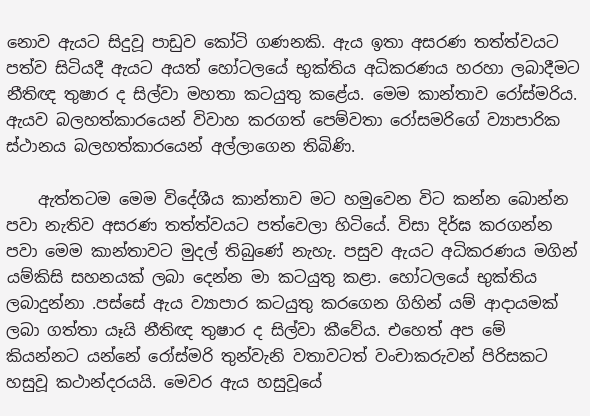නොව ඇයට සිදුවූ පාඩුව කෝටි ගණනකි. ඇය ඉතා අසරණ තත්ත්වයට පත්ව සිටියදී ඇයට අයත් හෝටලයේ භුක්‌තිය අධිකරණය හරහා ලබාදීමට නීතිඥ තුෂාර ද සිල්වා මහතා කටයුතු කළේය. මෙම කාන්තාව රෝස්‌මරිය. ඇයව බලහත්කාරයෙන් විවාහ කරගත් පෙම්වතා රෝසමරිගේ ව්‍යාපාරික ස්‌ථානය බලහත්කාරයෙන් අල්ලාගෙන තිබිණි.

    ඇත්තටම මෙම විදේශීය කාන්තාව මට හමුවෙන විට කන්න බොන්න පවා නැතිව අසරණ තත්ත්වයට පත්වෙලා හිටියේ. විසා දිර්ඝ කරගන්න පවා මෙම කාන්තාවට මුදල් තිබුණේ නැහැ. පසුව ඇයට අධිකරණය මගින් යම්කිසි සහනයක්‌ ලබා දෙන්න මා කටයුතු කළා. හෝටලයේ භුක්‌තිය ලබාදුන්නා .පස්‌සේ ඇය ව්‍යාපාර කටයුතු කරගෙන ගිහින් යම් ආදායමක්‌ ලබා ගත්තා යෑයි නීතිඥ තුෂාර ද සිල්වා කීවේය. එහෙත් අප මේ කියන්නට යන්නේ රෝස්‌මරි තුන්වැනි වතාවටත් වංචාකරුවන් පිරිසකට හසුවූ කථාන්දරයයි. මෙවර ඇය හසුවූයේ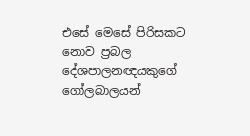එසේ මෙසේ පිරිසකට නොව ප්‍රබල දේශපාලනඥයකුගේ ගෝලබාලයන්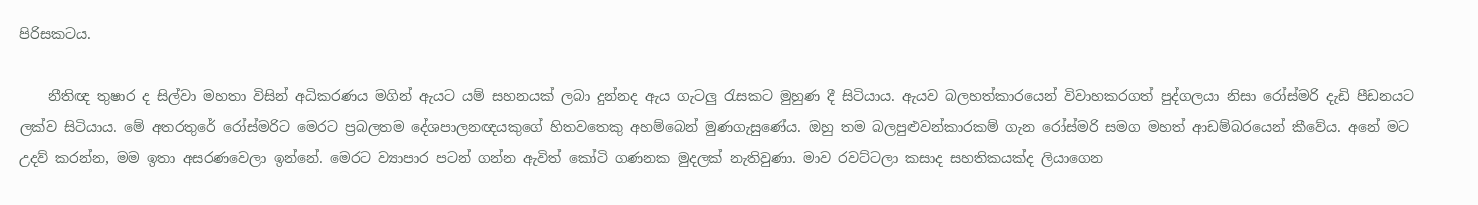පිරිසකටය.

    නීතිඥ තුෂාර ද සිල්වා මහතා විසින් අධිකරණය මගින් ඇයට යම් සහනයක්‌ ලබා දුන්නද ඇය ගැටලු රැසකට මුහුණ දී සිටියාය. ඇයව බලහත්කාරයෙන් විවාහකරගත් පුද්ගලයා නිසා රෝස්‌මරි දැඩි පීඩනයට ලක්‌ව සිටියාය. මේ අතරතුරේ රෝස්‌මරිට මෙරට ප්‍රබලතම දේශපාලනඥයකුගේ හිතවතෙකු අහම්බෙන් මුණගැසුණේය. ඔහු තම බලපුළුවන්කාරකම් ගැන රෝස්‌මරි සමග මහත් ආඩම්බරයෙන් කීවේය. අනේ මට උදව් කරන්න, මම ඉතා අසරණවෙලා ඉන්නේ. මෙරට ව්‍යාපාර පටන් ගන්න ඇවිත් කෝටි ගණනක මුදලක්‌ නැතිවුණා. මාව රවට්‌ටලා කසාද සහතිකයක්‌ද ලියාගෙන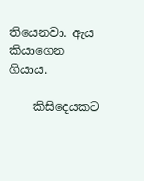තියෙනවා. ඇය කියාගෙන ගියාය.

    කිසිදෙයකට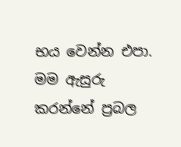භය වෙන්න එපා. මම ඇසුරු කරන්නේ ප්‍රබල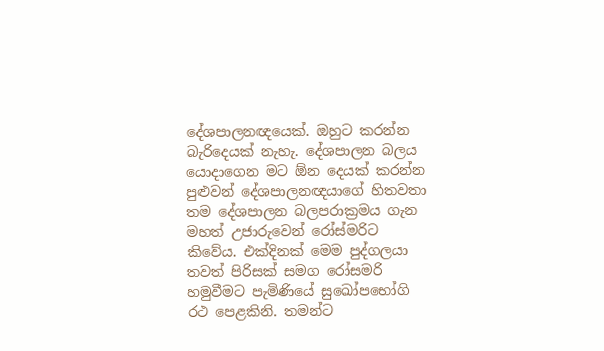දේශපාලනඥයෙක්‌. ඔහුට කරන්න බැරිදෙයක්‌ නැහැ. දේශපාලන බලය යොදාගෙන මට ඕන දෙයක්‌ කරන්න පුළුවන් දේශපාලනඥයාගේ හිතවතා තම දේශපාලන බලපරාක්‍රමය ගැන මහත් උජාරුවෙන් රෝස්‌මරිට කිවේය. එක්‌දිනක්‌ මෙම පුද්ගලයා තවත් පිරිසක්‌ සමග රෝසමරි හමුවීමට පැමිණියේ සුඛෝපභෝගි රථ පෙළකිනි. තමන්ට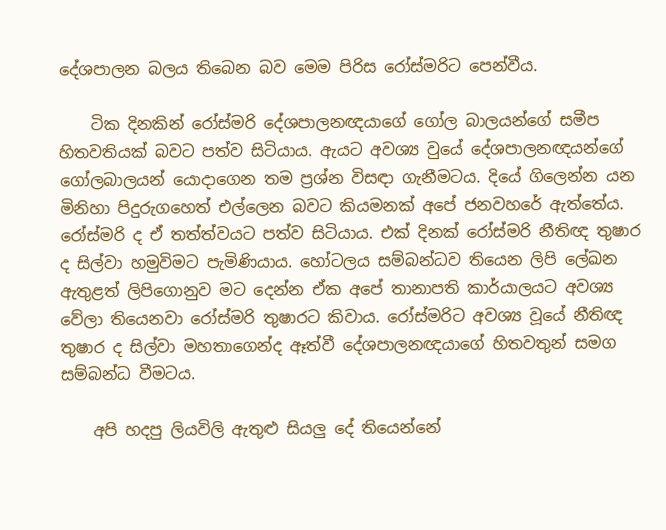දේශපාලන බලය තිබෙන බව මෙම පිරිස රෝස්‌මරිට පෙන්වීය.

    ටික දිනකින් රෝස්‌මරි දේශපාලනඥයාගේ ගෝල බාලයන්ගේ සමීප හිතවතියක්‌ බවට පත්ව සිටියාය. ඇයට අවශ්‍ය වුයේ දේශපාලනඥයන්ගේ ගෝලබාලයන් යොදාගෙන තම ප්‍රශ්න විසඳා ගැනීමටය. දියේ ගිලෙන්න යන මිනිහා පිදුරුගහෙත් එල්ලෙන බවට කියමනක්‌ අපේ ජනවහරේ ඇත්තේය. රෝස්‌මරි ද ඒ තත්ත්වයට පත්ව සිටියාය. එක්‌ දිනක්‌ රෝස්‌මරි නීතිඥ තුෂාර ද සිල්වා හමුවිමට පැමිණියාය. හෝටලය සම්බන්ධව තියෙන ලිපි ලේඛන ඇතුළත් ලිපිගොනුව මට දෙන්න ඒක අපේ තානාපති කාර්යාලයට අවශ්‍ය වේලා තියෙනවා රෝස්‌මරි තුෂාරට කිවාය. රෝස්‌මරිට අවශ්‍ය වූයේ නීතිඥ තුෂාර ද සිල්වා මහතාගෙන්ද ඈත්වී දේශපාලනඥයාගේ හිතවතුන් සමග සම්බන්ධ වීමටය.

    අපි හදපු ලියවිලි ඇතුළු සියලු දේ තියෙන්නේ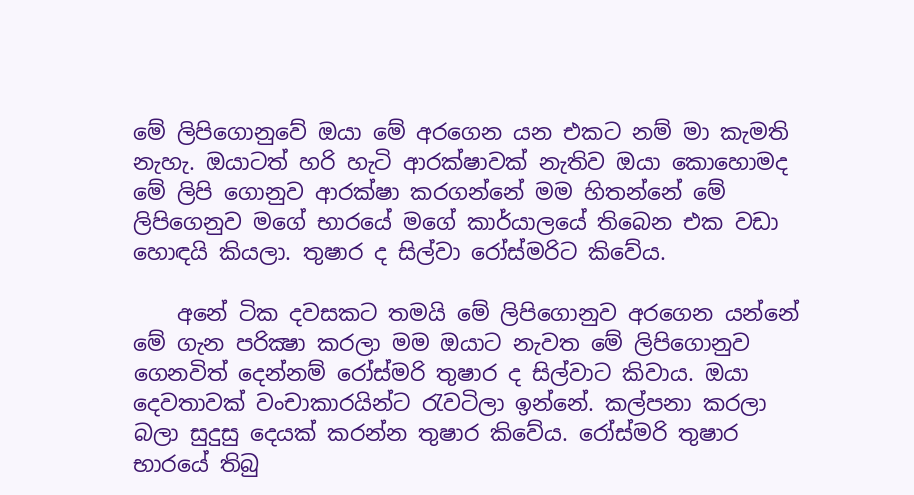මේ ලිපිගොනුවේ ඔයා මේ අරගෙන යන එකට නම් මා කැමති නැහැ. ඔයාටත් හරි හැටි ආරක්‌ෂාවක්‌ නැතිව ඔයා කොහොමද මේ ලිපි ගොනුව ආරක්‌ෂා කරගන්නේ මම හිතන්නේ මේ ලිපිගෙනුව මගේ භාරයේ මගේ කාර්යාලයේ තිබෙන එක වඩා හොඳයි කියලා. තුෂාර ද සිල්වා රෝස්‌මරිට කිවේය.

    අනේ ටික දවසකට තමයි මේ ලිපිගොනුව අරගෙන යන්නේ මේ ගැන පරික්‍ෂා කරලා මම ඔයාට නැවත මේ ලිපිගොනුව ගෙනවිත් දෙන්නම් රෝස්‌මරි තුෂාර ද සිල්වාට කිවාය. ඔයා දෙවතාවක්‌ වංචාකාරයින්ට රැවටිලා ඉන්නේ. කල්පනා කරලා බලා සුදුසු දෙයක්‌ කරන්න තුෂාර කිවේය. රෝස්‌මරි තුෂාර භාරයේ තිබු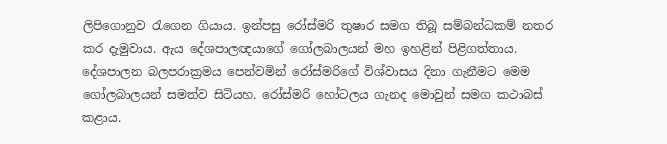ලිපිගොනුව රැගෙන ගියාය. ඉන්පසු රෝස්‌මරි තුෂාර සමග තිබූ සම්බන්ධකම් නතර කර දැමුවාය. ඇය දේශපාලඥයාගේ ගෝලබාලයන් මහ ඉහළින් පිළිගත්තාය. දේශපාලන බලපරාක්‍රමය පෙන්වමින් රෝස්‌මරිගේ විශ්වාසය දිනා ගැනීමට මෙම ගෝලබාලයන් සමත්ව සිටියහ. රෝස්‌මරි හෝටලය ගැනද මොවුන් සමග කථාබස්‌ කළාය.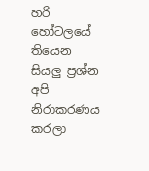හරි හෝටලයේ තියෙන සියලු ප්‍රශ්න අපි නිරාකරණය කරලා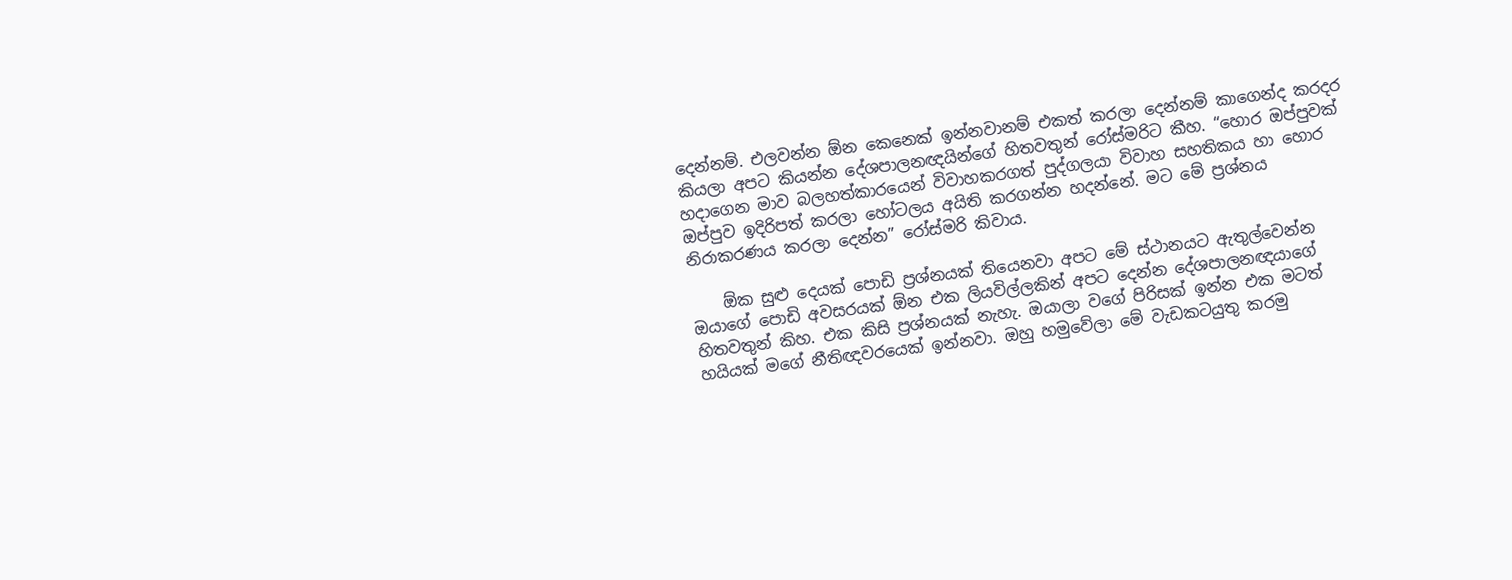දෙන්නම්. එලවන්න ඕන කෙනෙක්‌ ඉන්නවානම් එකත් කරලා දෙන්නම් කාගෙන්ද කරදර කියලා අපට කියන්න දේශපාලනඥයින්ගේ හිතවතුන් රෝස්‌මරිට කීහ. “හොර ඔප්පුවක්‌ හදාගෙන මාව බලහත්කාරයෙන් විවාහකරගත් පුද්ගලයා විවාහ සහතිකය හා හොර ඔප්පුව ඉදිරිපත් කරලා හෝටලය අයිති කරගන්න හදන්නේ. මට මේ ප්‍රශ්නය නිරාකරණය කරලා දෙන්න” රෝස්‌මරි කිවාය.

    ඕක සුළු දෙයක්‌ පොඩි ප්‍රශ්නයක්‌ තියෙනවා අපට මේ ස්‌ථානයට ඇතුල්වෙන්න ඔයාගේ පොඩි අවසරයක්‌ ඕන එක ලියවිල්ලකින් අපට දෙන්න දේශපාලනඥයාගේ හිතවතුන් කිහ. එක කිසි ප්‍රශ්නයක්‌ නැහැ. ඔයාලා වගේ පිරිසක්‌ ඉන්න එක මටත් හයියක්‌ මගේ නීතිඥවරයෙක්‌ ඉන්නවා. ඔහු හමුවේලා මේ වැඩකටයුතු කරමු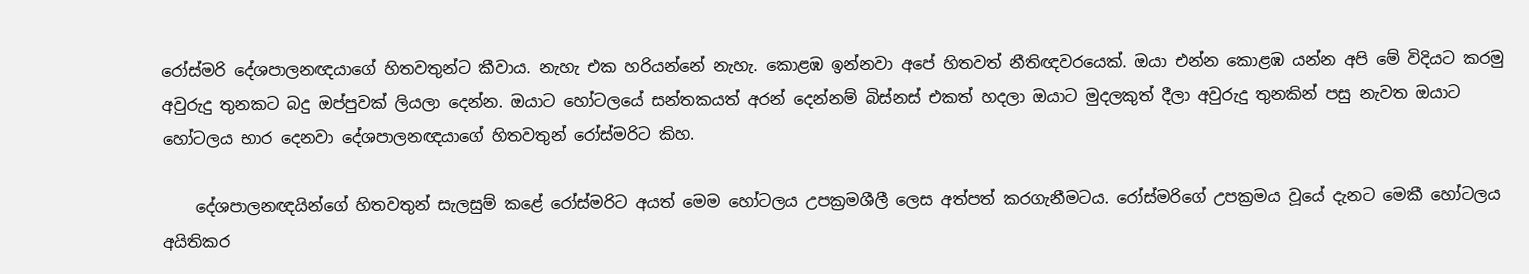රෝස්‌මරි දේශපාලනඥයාගේ හිතවතුන්ට කීවාය. නැහැ එක හරියන්නේ නැහැ. කොළඹ ඉන්නවා අපේ හිතවත් නීතිඥවරයෙක්‌. ඔයා එන්න කොළඹ යන්න අපි මේ විදියට කරමු අවුරුදු තුනකට බදු ඔප්පුවක්‌ ලියලා දෙන්න. ඔයාට හෝටලයේ සන්තකයත් අරන් දෙන්නම් බිස්‌නස්‌ එකත් හදලා ඔයාට මුදලකුත් දීලා අවුරුදු තුනකින් පසු නැවත ඔයාට හෝටලය භාර දෙනවා දේශපාලනඥයාගේ හිතවතුන් රෝස්‌මරිට කිහ.

    දේශපාලනඥයින්ගේ හිතවතුන් සැලසුම් කළේ රෝස්‌මරිට අයත් මෙම හෝටලය උපක්‍රමශීලී ලෙස අත්පත් කරගැනීමටය. රෝස්‌මරිගේ උපක්‍රමය වූයේ දැනට මෙකී හෝටලය අයිතිකර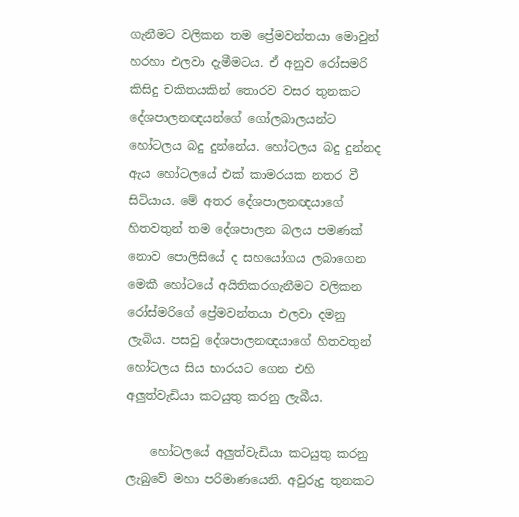ගැනීමට වලිකන තම ප්‍රේමවන්තයා මොවුන් හරහා එලවා දැමීමටය. ඒ අනුව රෝසමරි කිසිදු චකිතයකින් තොරව වසර තුනකට දේශපාලනඥයන්ගේ ගෝලබාලයන්ට හෝටලය බදු දුන්නේය. හෝටලය බදු දුන්නද ඇය හෝටලයේ එක්‌ කාමරයක නතර වී සිටියාය. මේ අතර දේශපාලනඥයාගේ හිතවතුන් තම දේශපාලන බලය පමණක්‌ නොව පොලිසියේ ද සහයෝගය ලබාගෙන මෙකී හෝටයේ අයිතිකරගැනීමට වලිකන රෝස්‌මරිගේ ප්‍රේමවන්තයා එලවා දමනු ලැබිය. පසවු දේශපාලනඥයාගේ හිතවතුන් හෝටලය සිය භාරයට ගෙන එහි අලුත්වැඩියා කටයුතු කරනු ලැබීය.

    හෝටලයේ අලුත්වැඩියා කටයුතු කරනු ලැබුවේ මහා පරිමාණයෙනි. අවුරුදු තුනකට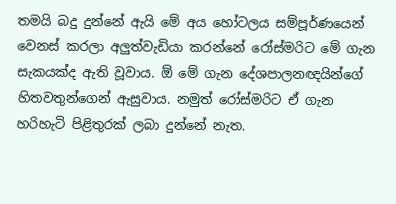තමයි බදු දුන්නේ ඇයි මේ අය හෝටලය සම්පූර්ණයෙන් වෙනස්‌ කරලා අලුත්වැඩියා කරන්නේ රෝස්‌මරිට මේ ගැන සැකයක්‌ද ඇති වූවාය. ඕ මේ ගැන දේශපාලනඥයින්ගේ හිතවතුන්ගෙන් ඇසුවාය. නමුත් රෝස්‌මරිට ඒ ගැන හරිහැටි පිළිතුරක්‌ ලබා දුන්නේ නැත.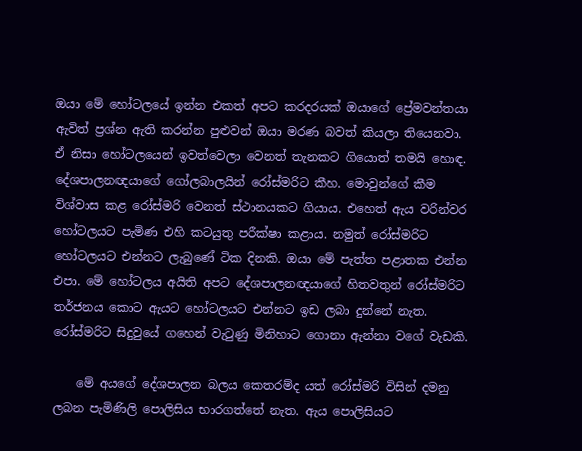ඔයා මේ හෝටලයේ ඉන්න එකත් අපට කරදරයක්‌ ඔයාගේ ප්‍රේමවන්තයා ඇවිත් ප්‍රශ්න ඇති කරන්න පුළුවන් ඔයා මරණ බවත් කියලා තියෙනවා. ඒ නිසා හෝටලයෙන් ඉවත්වෙලා වෙනත් තැනකට ගියොත් තමයි හොඳ. දේශපාලනඥයාගේ ගෝලබාලයින් රෝස්‌මරිට කීහ. මොවුන්ගේ කීම විශ්වාස කළ රෝස්‌මරි වෙනත් ස්‌ථානයකට ගියාය. එහෙත් ඇය වරින්වර හෝටලයට පැමිණ එහි කටයුතු පරීක්‌ෂා කළාය. නමුත් රෝස්‌මරිට හෝටලයට එන්නට ලැබුණේ ටික දිනකි. ඔයා මේ පැත්ත පළාතක එන්න එපා. මේ හෝටලය අයිති අපට දේශපාලනඥයාගේ හිතවතුන් රෝස්‌මරිට තර්ජනය කොට ඇයට හෝටලයට එන්නට ඉඩ ලබා දුන්නේ නැත. රෝස්‌මරිට සිදුවුයේ ගහෙන් වැටුණු මිනිහාට ගොනා ඇන්නා වගේ වැඩකි.

    මේ අයගේ දේශපාලන බලය කෙතරම්ද යත් රෝස්‌මරි විසින් දමනු ලබන පැමිණිලි පොලිසිය භාරගත්තේ නැත. ඇය පොලිසියට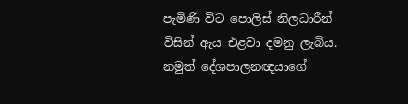පැමිණි විට පොලිස්‌ නිලධාරීන් විසින් ඇය එළවා දමනු ලැබිය. නමුත් දේශපාලනඥයාගේ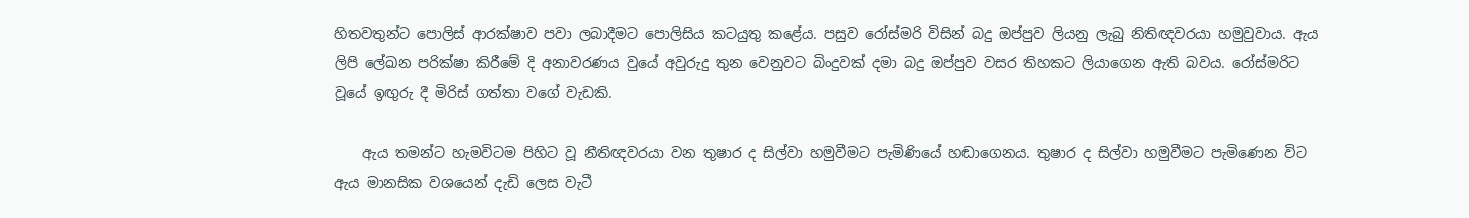හිතවතුන්ට පොලිස්‌ ආරක්‌ෂාව පවා ලබාදීමට පොලිසිය කටයුතු කළේය. පසුව රෝස්‌මරි විසින් බදු ඔප්පුව ලියනු ලැබු නිතිඥවරයා හමුවුවාය. ඇය ලිපි ලේඛන පරික්‌ෂා කිරීමේ දි අනාවරණය වුයේ අවුරුදු තුන වෙනුවට බිංදුවක්‌ දමා බදු ඔප්පුව වසර තිහකට ලියාගෙන ඇති බවය. රෝස්‌මරිට වූයේ ඉඟුරු දී මිරිස්‌ ගත්තා වගේ වැඩකි.

    ඇය තමන්ට හැමවිටම පිහිට වූ නීතිඥවරයා වන තුෂාර ද සිල්වා හමුවීමට පැමිණියේ හඬාගෙනය. තුෂාර ද සිල්වා හමුවීමට පැමිණෙන විට ඇය මානසික වශයෙන් දැඩි ලෙස වැටී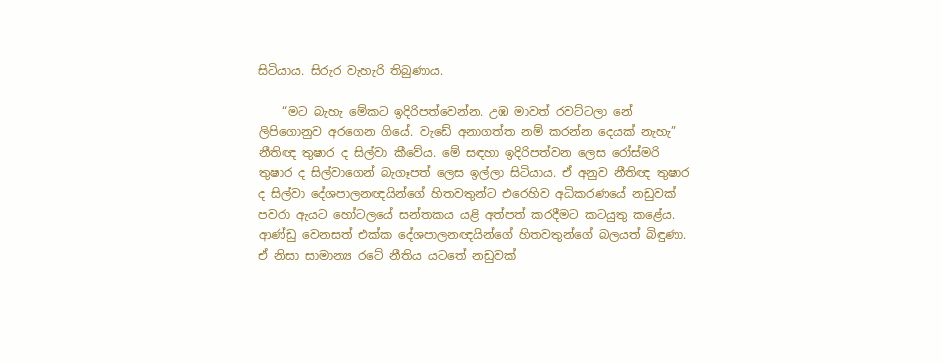සිටියාය. සිරුර වැහැරි තිබුණාය.

    “මට බැහැ මේකට ඉදිරිපත්වෙන්න. උඹ මාවත් රවට්‌ටලා නේ ලිපිගොනුව අරගෙන ගියේ. වැඩේ අනාගත්ත නම් කරන්න දෙයක්‌ නැහැ” නීතිඥ තුෂාර ද සිල්වා කීවේය. මේ සඳහා ඉදිරිපත්වන ලෙස රෝස්‌මරි තුෂාර ද සිල්වාගෙන් බැගෑපත් ලෙස ඉල්ලා සිටියාය. ඒ අනුව නීතිඥ තුෂාර ද සිල්වා දේශපාලනඥයින්ගේ හිතවතුන්ට එරෙහිව අධිකරණයේ නඩුවක්‌ පවරා ඇයට හෝටලයේ සන්තකය යළි අත්පත් කරදීමට කටයුතු කළේය. ආණ්‌ඩු වෙනසත් එක්‌ක දේශපාලනඥයින්ගේ හිතවතුන්ගේ බලයත් බිඳුණා. ඒ නිසා සාමාන්‍ය රටේ නීතිය යටතේ නඩුවක්‌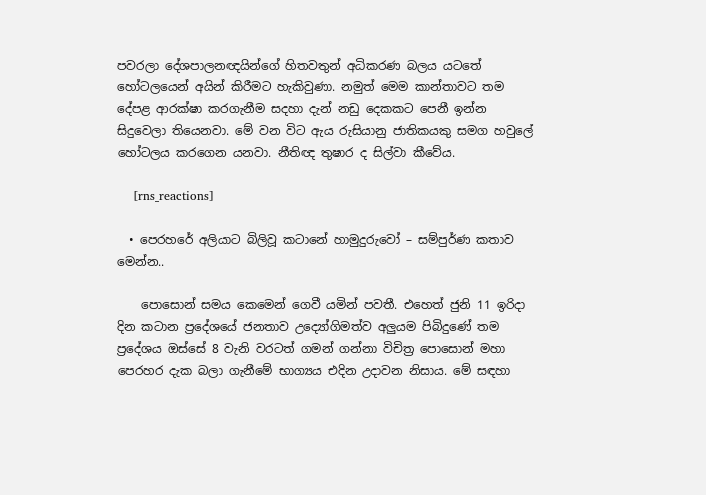පවරලා දේශපාලනඥයින්ගේ හිතවතුන් අධිකරණ බලය යටතේ හෝටලයෙන් අයින් කිරීමට හැකිවුණා. නමුත් මෙම කාන්තාවට තම දේපළ ආරක්‌ෂා කරගැනීම සදහා දැන් නඩු දෙකකට පෙනී ඉන්න සිදුවෙලා තියෙනවා. මේ වන විට ඇය රුසියානු ජාතිකයකු සමග හවුලේ හෝටලය කරගෙන යනවා. නීතිඥ තුෂාර ද සිල්වා කීවේය.

    [rns_reactions]

  • පෙරහරේ අලියාට බිලිවූ කටානේ හාමුදුරුවෝ – සම්පුර්ණ කතාව මෙන්න..

    පොසොන් සමය කෙමෙන් ගෙවී යමින් පවතී. එහෙත් ජුනි 11 ඉරිදා දින කටාන ප්‍රදේශයේ ජනතාව උද්‍යෝගිමත්ව අලුයම පිබිදුණේ තම ප්‍රදේශය ඔස්සේ 8 වැනි වරටත් ගමන් ගන්නා විචිත්‍ර පොසොන් මහා පෙරහර දැක බලා ගැනීමේ භාග්‍යය එදින උදාවන නිසාය. මේ සඳහා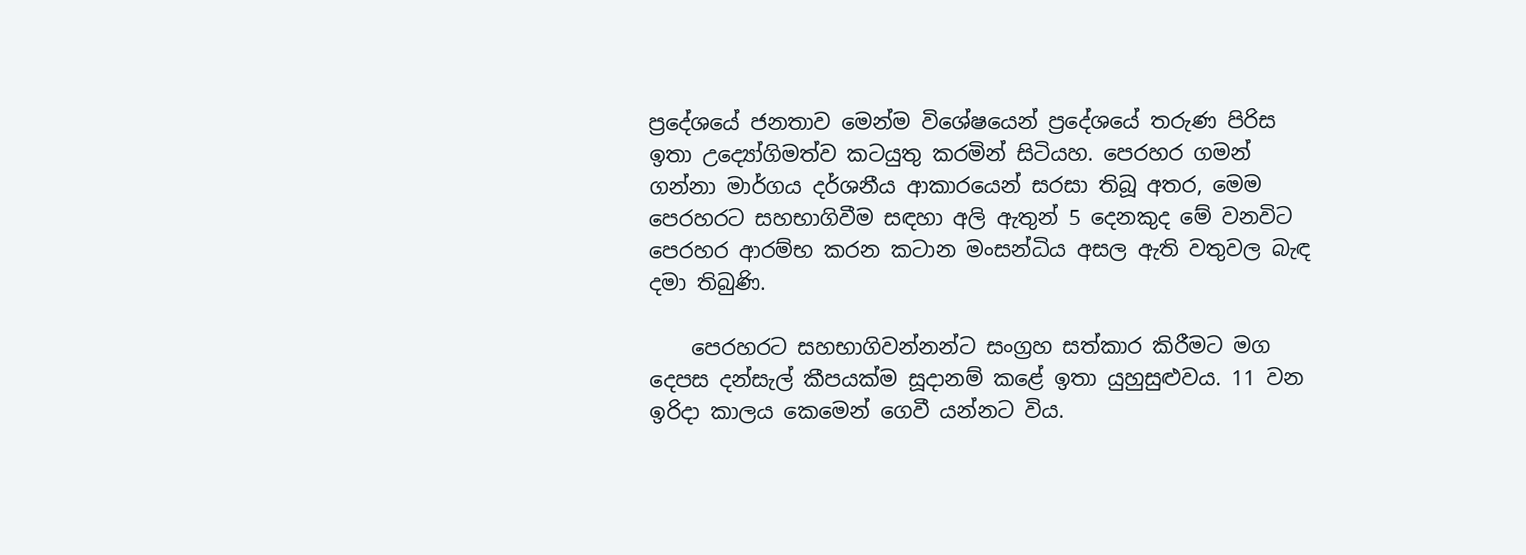ප්‍රදේශයේ ජනතාව මෙන්ම විශේෂයෙන් ප්‍රදේශයේ තරුණ පිරිස ඉතා උද්‍යෝගිමත්ව කටයුතු කරමින් සිටියහ. පෙරහර ගමන් ගන්නා මාර්ගය දර්ශනීය ආකාරයෙන් සරසා තිබූ අතර, මෙම පෙරහරට සහභාගිවීම සඳහා අලි ඇතුන් 5 දෙනකුද මේ වනවිට පෙරහර ආරම්භ කරන කටාන මංසන්ධිය අසල ඇති වතුවල බැඳ දමා තිබුණි.

    පෙරහරට සහභාගිවන්නන්ට සංග්‍රහ සත්කාර කිරීමට මග දෙපස දන්සැල් කීපයක්ම සූදානම් කළේ ඉතා යුහුසුළුවය. 11 වන ඉරිදා කාලය කෙමෙන් ගෙවී යන්නට විය.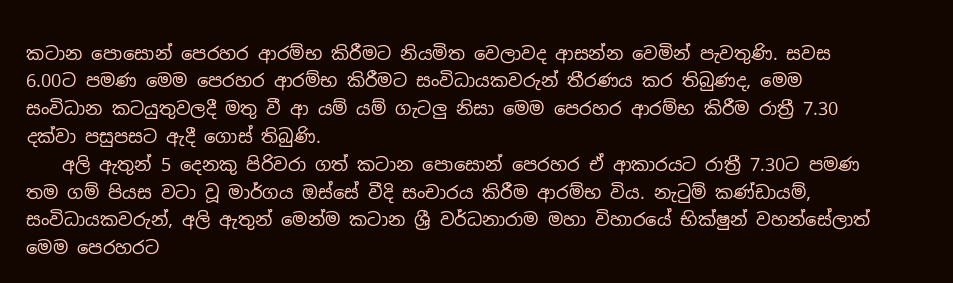කටාන පොසොන් පෙරහර ආරම්භ කිරීමට නියමිත වෙලාවද ආසන්න වෙමින් පැවතුණි. සවස 6.00ට පමණ මෙම පෙරහර ආරම්භ කිරීමට සංවිධායකවරුන් තීරණය කර තිබුණද, මෙම සංවිධාන කටයුතුවලදී මතු වී ආ යම් යම් ගැටලු නිසා මෙම පෙරහර ආරම්භ කිරීම රාත්‍රී 7.30 දක්වා පසුපසට ඇදී ගොස් තිබුණි.
    අලි ඇතුන් 5 දෙනකු පිරිවරා ගත් කටාන පොසොන් පෙරහර ඒ ආකාරයට රාත්‍රී 7.30ට පමණ තම ගම් පියස වටා වූ මාර්ගය ඔස්සේ වීදි සංචාරය කිරීම ආරම්භ විය. නැටුම් කණ්ඩායම්, සංවිධායකවරුන්, අලි ඇතුන් මෙන්ම කටාන ශ්‍රී වර්ධනාරාම මහා විහාරයේ භික්ෂුන් වහන්සේලාත් මෙම පෙරහරට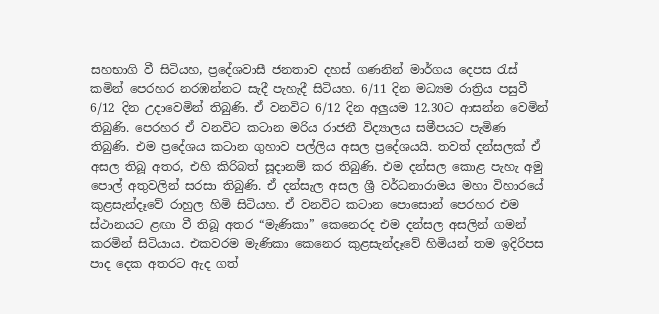සහභාගි වී සිටියහ, ප්‍රදේශවාසී ජනතාව දහස් ගණනින් මාර්ගය දෙපස රැස් කමින් පෙරහර නරඹන්නට සැදී පැහැදී සිටියහ. 6/11 දින මධ්‍යම රාත්‍රිය පසුවී 6/12 දින උදාවෙමින් තිබුණි. ඒ වනවිට 6/12 දින අලුයම 12.30ට ආසන්න වෙමින් තිබුණි. පෙරහර ඒ වනවිට කටාන මරිය රාජනී විද්‍යාලය සමීපයට පැමිණ තිබුණි. එම ප්‍රදේශය කටාන ගුහාව පල්ලිය අසල ප්‍රදේශයයි. තවත් දන්සලක් ඒ අසල තිබූ අතර, එහි කිරිබත් සූදානම් කර තිබුණි. එම දන්සල කොළ පැහැ අමු පොල් අතුවලින් සරසා තිබුණි. ඒ දන්සැල අසල ශ්‍රී වර්ධනාරාමය මහා විහාරයේ කුළසැන්දෑවේ රාහුල හිමි සිටියහ. ඒ වනවිට කටාන පොසොන් පෙරහර එම ස්ථානයට ළඟා වී තිබූ අතර “මැණිකා” කෙනෙරද එම දන්සල අසලින් ගමන් කරමින් සිටියාය. එකවරම මැණිකා කෙනෙර කුළසැන්දෑවේ හිමියන් තම ඉදිරිපස පාද දෙක අතරට ඇද ගත්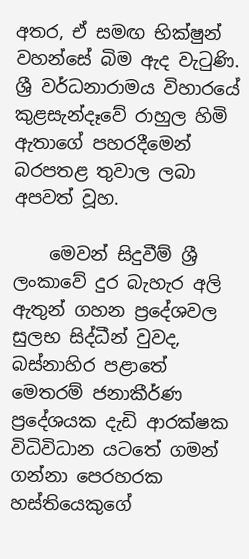අතර, ඒ සමඟ භික්ෂුන් වහන්සේ බිම ඇද වැටුණි. ශ්‍රී වර්ධනාරාමය විහාරයේ කුළසැන්දෑවේ රාහුල හිමි ඇතාගේ පහරදීමෙන් බරපතළ තුවාල ලබා අපවත් වූහ.

    මෙවන් සිදුවීම් ශ්‍රී ලංකාවේ දුර බැහැර අලි ඇතුන් ගහන ප්‍රදේශවල සුලභ සිද්ධීන් වුවද, බස්නාහිර පළාතේ මෙතරම් ජනාකීර්ණ ප්‍රදේශයක දැඩි ආරක්ෂක විධිවිධාන යටතේ ගමන් ගන්නා පෙරහරක හස්තියෙකුගේ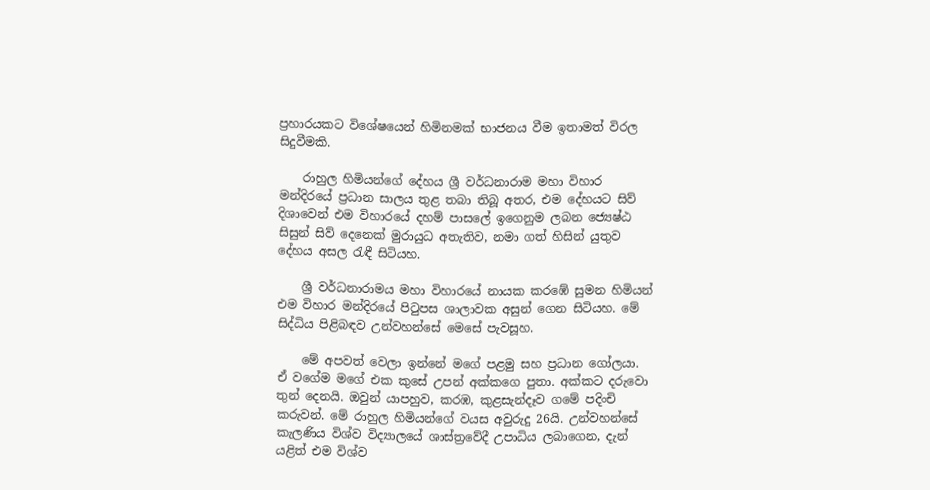ප්‍රහාරයකට විශේෂයෙන් හිමිනමක් භාජනය වීම ඉතාමත් විරල සිදුවීමකි.

    රාහුල හිමියන්ගේ දේහය ශ්‍රී වර්ධනාරාම මහා විහාර මන්දිරයේ ප්‍රධාන සාලය තුළ තබා තිබූ අතර, එම දේහයට සිව් දිශාවෙන් එම විහාරයේ දහම් පාසලේ ඉගෙනුම ලබන ජ්‍යෙෂ්ඨ සිසුන් සිව් දෙනෙක් මුරායුධ අතැතිව, නමා ගත් හිසින් යුතුව දේහය අසල රැඳී සිටියහ.

    ශ්‍රී වර්ධනාරාමය මහා විහාරයේ නායක කරඹේ සුමන හිමියන් එම විහාර මන්දිරයේ පිටුපස ශාලාවක අසුන් ගෙන සිටියහ. මේ සිද්ධිය පිළිබඳව උන්වහන්සේ මෙසේ පැවසූහ.

    මේ අපවත් වෙලා ඉන්නේ මගේ පළමු සහ ප්‍රධාන ගෝලයා. ඒ වගේම මගේ එක කුසේ උපන් අක්කගෙ පුතා. අක්කට දරුවො තුන් දෙනයි. ඔවුන් යාපහුව, කරඹ, කුළසැන්දෑව ගමේ පදිංචි කරුවන්. මේ රාහුල හිමියන්ගේ වයස අවුරුදු 26යි. උන්වහන්සේ කැලණිය විශ්ව විද්‍යාලයේ ශාස්ත්‍රවේදී උපාධිය ලබාගෙන, දැන් යළිත් එම විශ්ව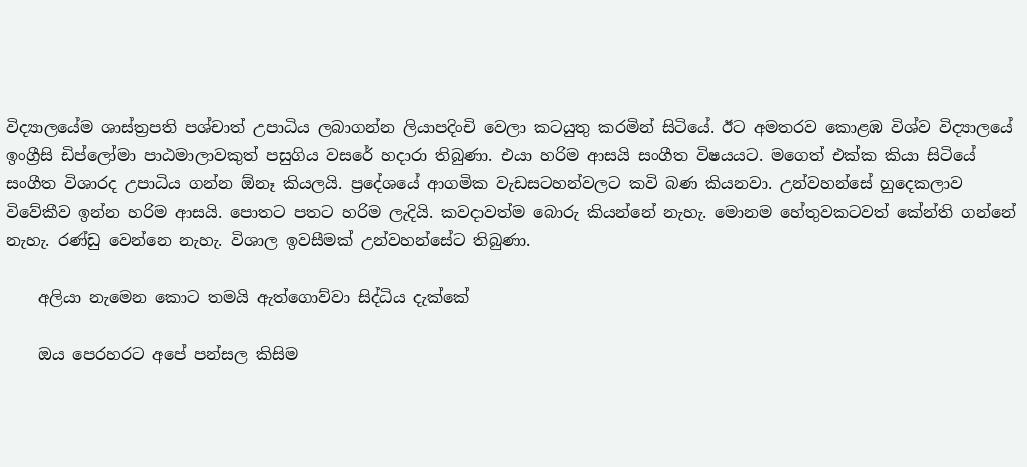විද්‍යාලයේම ශාස්ත්‍රපති පශ්චාත් උපාධිය ලබාගන්න ලියාපදිංචි වෙලා කටයුතු කරමින් සිටියේ. ඊට අමතරව කොළඹ විශ්ව විද්‍යාලයේ ඉංග්‍රීසි ඩිප්ලෝමා පාඨමාලාවකුත් පසුගිය වසරේ හදාරා තිබුණා. එයා හරිම ආසයි සංගීත විෂයයට. මගෙත් එක්ක කියා සිටියේ සංගීත විශාරද උපාධිය ගන්න ඕනෑ කියලයි. ප්‍රදේශයේ ආගමික වැඩසටහන්වලට කවි බණ කියනවා. උන්වහන්සේ හුදෙකලාව විවේකීව ඉන්න හරිම ආසයි. පොතට පතට හරිම ලැදියි. කවදාවත්ම බොරු කියන්නේ නැහැ. මොනම හේතුවකටවත් කේන්ති ගන්නේ නැහැ. රණ්ඩු වෙන්නෙ නැහැ. විශාල ඉවසීමක් උන්වහන්සේට තිබුණා.

    අලියා නැමෙන කොට තමයි ඇත්ගොව්වා සිද්ධිය දැක්කේ

    ඔය පෙරහරට අපේ පන්සල කිසිම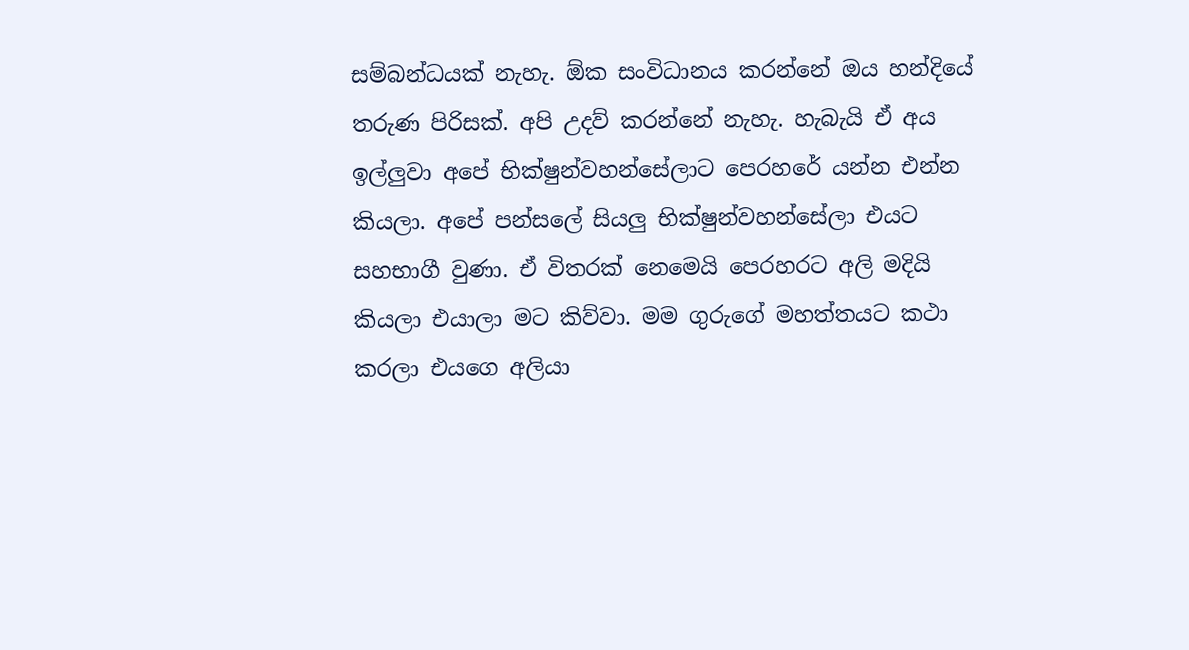සම්බන්ධයක් නැහැ. ඕක සංවිධානය කරන්නේ ඔය හන්දියේ තරුණ පිරිසක්. අපි උදව් කරන්නේ නැහැ. හැබැයි ඒ අය ඉල්ලුවා අපේ භික්ෂුන්වහන්සේලාට පෙරහරේ යන්න එන්න කියලා. අපේ පන්සලේ සියලු භික්ෂුන්වහන්සේලා එයට සහභාගී වුණා. ඒ විතරක් නෙමෙයි පෙරහරට අලි මදියි කියලා එයාලා මට කිව්වා. මම ගුරුගේ මහත්තයට කථා කරලා එයගෙ අලියා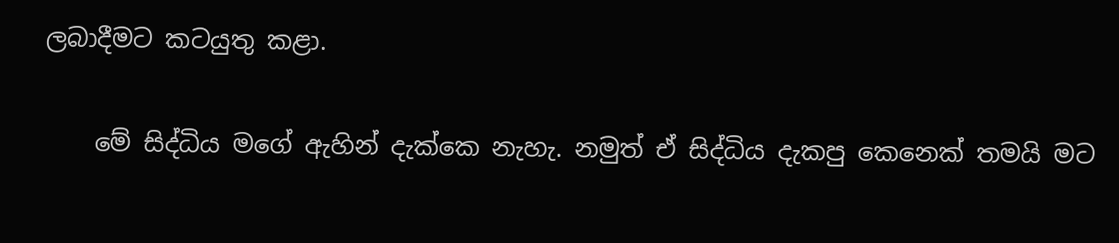ලබාදීමට කටයුතු කළා.

    මේ සිද්ධිය මගේ ඇහින් දැක්කෙ නැහැ. නමුත් ඒ සිද්ධිය දැකපු කෙනෙක් තමයි මට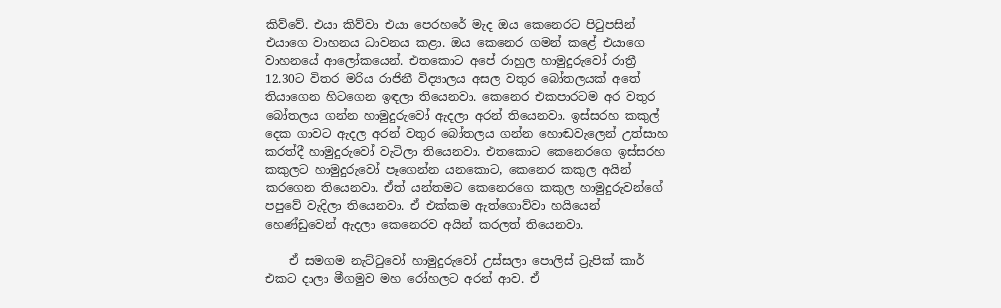කිව්වේ. එයා කිව්වා එයා පෙරහරේ මැද ඔය කෙනෙරට පිටුපසින් එයාගෙ වාහනය ධාවනය කළා. ඔය කෙනෙර ගමන් කළේ එයාගෙ වාහනයේ ආලෝකයෙන්. එතකොට අපේ රාහුල හාමුදුරුවෝ රාත්‍රී 12.30ට විතර මරිය රාජිනී විද්‍යාලය අසල වතුර බෝතලයක් අතේ තියාගෙන හිටගෙන ඉඳලා තියෙනවා. කෙනෙර එකපාරටම අර වතුර බෝතලය ගන්න හාමුදුරුවෝ ඇදලා අරන් තියෙනවා. ඉස්සරහ කකුල් දෙක ගාවට ඇදල අරන් වතුර බෝතලය ගන්න හොඬවැලෙන් උත්සාහ කරත්දී හාමුදුරුවෝ වැටිලා තියෙනවා. එතකොට කෙනෙරගෙ ඉස්සරහ කකුලට හාමුදුරුවෝ පෑගෙන්න යනකොට, කෙනෙර කකුල අයින් කරගෙන තියෙනවා. ඒත් යන්තමට කෙනෙරගෙ කකුල හාමුදුරුවන්ගේ පපුවේ වැදිලා තියෙනවා. ඒ එක්කම ඇත්ගොව්වා හයියෙන් හෙණ්ඩුවෙන් ඇදලා කෙනෙරව අයින් කරලත් තියෙනවා.

    ඒ සමගම නැට්ටුවෝ හාමුදුරුවෝ උස්සලා පොලිස් ට්‍රැපික් කාර් එකට දාලා මීගමුව මහ රෝහලට අරන් ආව. ඒ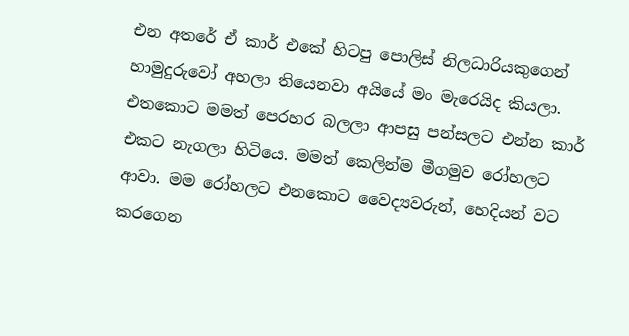එන අතරේ ඒ කාර් එකේ හිටපු පොලිස් නිලධාරියකුගෙන් හාමුදුරුවෝ අහලා තියෙනවා අයියේ මං මැරෙයිද කියලා. එතකොට මමත් පෙරහර බලලා ආපසු පන්සලට එන්න කාර් එකට නැගලා හිටියෙ. මමත් කෙලින්ම මීගමුව රෝහලට ආවා. මම රෝහලට එනකොට වෛද්‍යවරුන්, හෙදියන් වට කරගෙන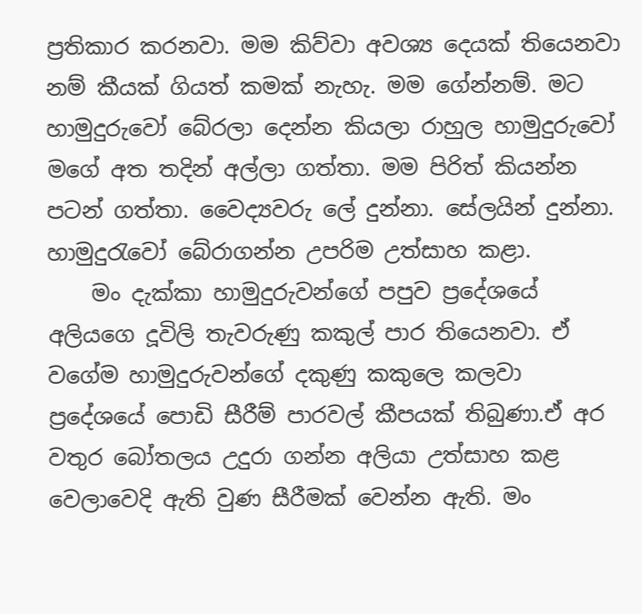ප්‍රතිකාර කරනවා. මම කිව්වා අවශ්‍ය දෙයක් තියෙනවා නම් කීයක් ගියත් කමක් නැහැ. මම ගේන්නම්. මට හාමුදුරුවෝ බේරලා දෙන්න කියලා රාහුල හාමුදුරුවෝ මගේ අත තදින් අල්ලා ගත්තා. මම පිරිත් කියන්න පටන් ගත්තා. වෛද්‍යවරු ලේ දුන්නා. සේලයින් දුන්නා. හාමුදුරැවෝ බේරාගන්න උපරිම උත්සාහ කළා.
    මං දැක්කා හාමුදුරුවන්ගේ පපුව ප්‍රදේශයේ අලියගෙ දූවිලි තැවරුණු කකුල් පාර තියෙනවා. ඒ වගේම හාමුදුරුවන්ගේ දකුණු කකුලෙ කලවා ප්‍රදේශයේ පොඩි සීරීම් පාරවල් කීපයක් තිබුණා.ඒ අර වතුර බෝතලය උදුරා ගන්න අලියා උත්සාහ කළ වෙලාවෙදි ඇති වුණ සීරීමක් වෙන්න ඇති. මං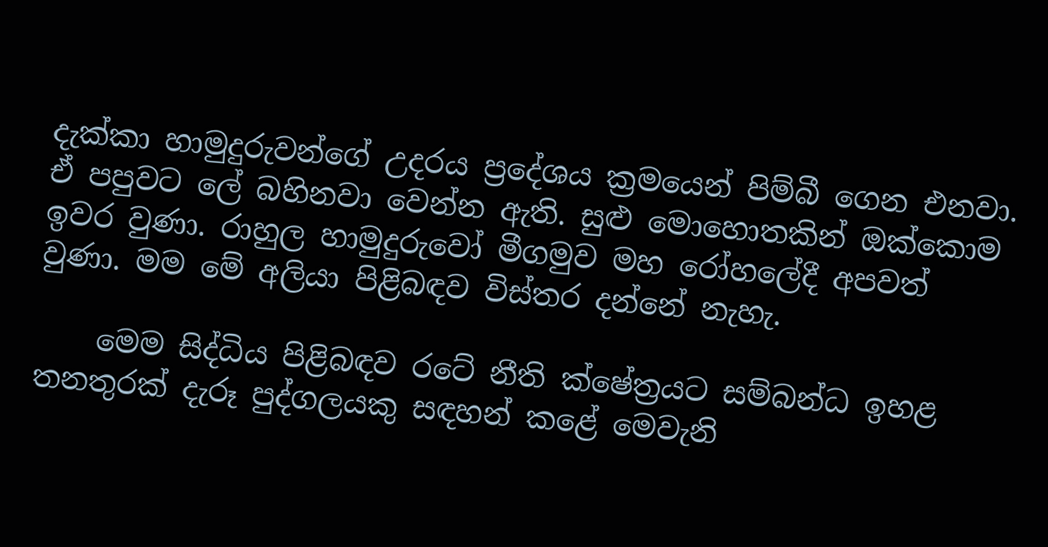දැක්කා හාමුදුරුවන්ගේ උදරය ප්‍රදේශය ක්‍රමයෙන් පිම්බී ගෙන එනවා. ඒ පපුවට ලේ බහිනවා වෙන්න ඇති. සුළු මොහොතකින් ඔක්කොම ඉවර වුණා. රාහුල හාමුදුරුවෝ මීගමුව මහ රෝහලේදී අපවත් වුණා. මම මේ අලියා පිළිබඳව විස්තර දන්නේ නැහැ.

    මෙම සිද්ධිය පිළිබඳව රටේ නීති ක්ෂේත්‍රයට සම්බන්ධ ඉහළ තනතුරක් දැරූ පුද්ගලයකු සඳහන් කළේ මෙවැනි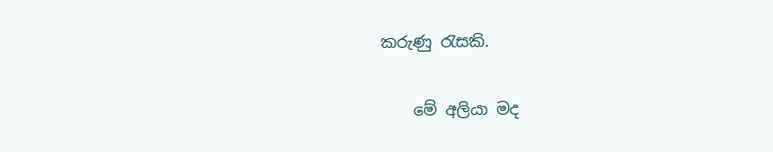කරුණු රැසකි.

    මේ අලියා මද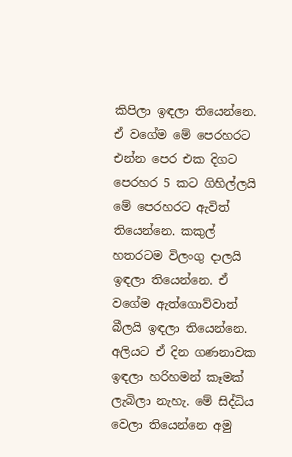කිපිලා ඉඳලා තියෙන්නෙ. ඒ වගේම මේ පෙරහරට එන්න පෙර එක දිගට පෙරහර 5 කට ගිහිල්ලයි මේ පෙරහරට ඇවිත් තියෙන්නෙ. කකුල් හතරටම විලංගු දාලයි ඉඳලා තියෙන්නෙ. ඒ වගේම ඇත්ගොව්වාත් බීලයි ඉඳලා තියෙන්නෙ. අලියට ඒ දින ගණනාවක ඉඳලා හරිහමන් කෑමක් ලැබිලා නැහැ. මේ සිද්ධිය වෙලා තියෙන්නෙ අමු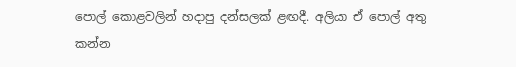පොල් කොළවලින් හදාපු දන්සලක් ළඟදී. අලියා ඒ පොල් අතු කන්න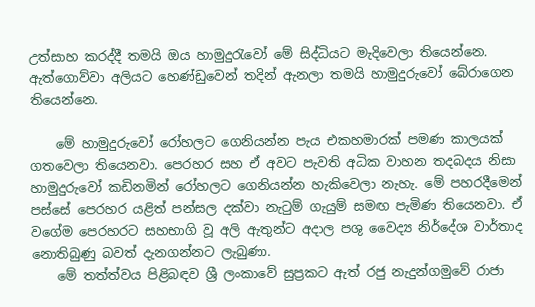උත්සාහ කරද්දී තමයි ඔය හාමුදුරැවෝ මේ සිද්ධියට මැදිවෙලා තියෙන්නෙ. ඇත්ගොව්වා අලියට හෙණ්ඩුවෙන් තදින් ඇනලා තමයි හාමුදුරුවෝ බේරාගෙන තියෙන්නෙ.

    මේ හාමුදුරුවෝ රෝහලට ගෙනියන්න පැය එකහමාරක් පමණ කාලයක් ගතවෙලා තියෙනවා. පෙරහර සහ ඒ අවට පැවති අධික වාහන තදබදය නිසා හාමුදුරුවෝ කඩිනමින් රෝහලට ගෙනියන්න හැකිවෙලා නැහැ. මේ පහරදීමෙන් පස්සේ පෙරහර යළිත් පන්සල දක්වා නැටුම් ගැයුම් සමඟ පැමිණ තියෙනවා. ඒ වගේම පෙරහරට සහභාගි වූ අලි ඇතුන්ට අදාල පශු වෛද්‍ය නිර්දේශ වාර්තාද නොතිබුණු බවත් දැනගන්නට ලැබුණා.
    මේ තත්ත්වය පිළිබඳව ශ්‍රී ලංකාවේ සුප්‍රකට ඇත් රජු නැදුන්ගමුවේ රාජා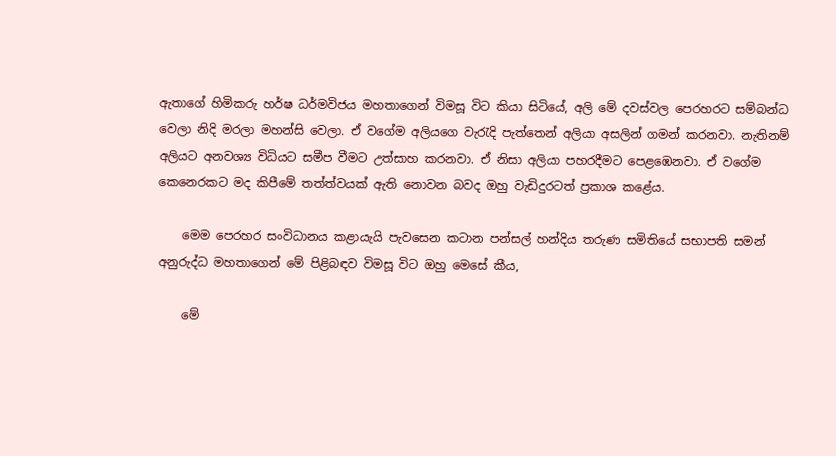ඇතාගේ හිමිකරු හර්ෂ ධර්මවිජය මහතාගෙන් විමසූ විට කියා සිටියේ, අලි මේ දවස්වල පෙරහරට සම්බන්ධ වෙලා නිදි මරලා මහන්සි වෙලා. ඒ වගේම අලියගෙ වැරැදි පැත්තෙන් අලියා අසලින් ගමන් කරනවා. නැතිනම් අලියට අනවශ්‍ය විධියට සමීප වීමට උත්සාහ කරනවා. ඒ නිසා අලියා පහරදීමට පෙළඹෙනවා. ඒ වගේම කෙනෙරකට මද කිපීමේ තත්ත්වයක් ඇති නොවන බවද ඔහු වැඩිදුරටත් ප්‍රකාශ කළේය.

    මෙම පෙරහර සංවිධානය කළායැයි පැවසෙන කටාන පන්සල් හන්දිය තරුණ සමිතියේ සභාපති සමන් අනුරුද්ධ මහතාගෙන් මේ පිළිබඳව විමසූ විට ඔහු මෙසේ කීය,

    මේ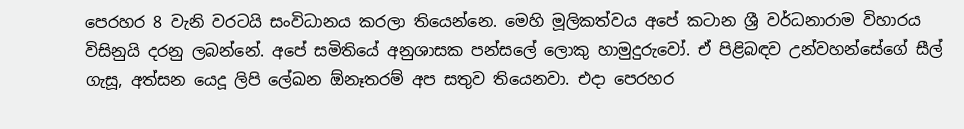පෙරහර 8 වැනි වරටයි සංවිධානය කරලා තියෙන්නෙ. මෙහි මූලිකත්වය අපේ කටාන ශ්‍රී වර්ධනාරාම විහාරය විසිනුයි දරනු ලබන්නේ. අපේ සමිතියේ අනුශාසක පන්සලේ ලොකු හාමුදුරුවෝ. ඒ පිළිබඳව උන්වහන්සේගේ සීල් ගැසූ, අත්සන යෙදූ ලිපි ලේඛන ඕනෑතරම් අප සතුව තියෙනවා. එදා පෙරහර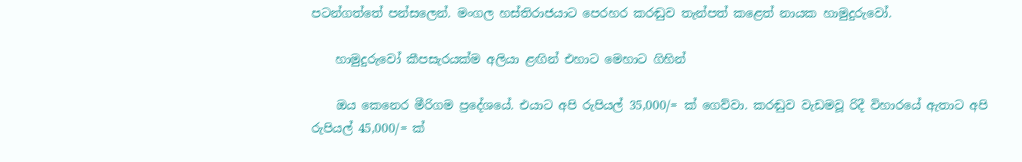පටන්ගත්තේ පන්සලෙන්. මංගල හස්තිරාජයාට පෙරහර කරඬුව තැන්පත් කළෙත් නායක හාමුදුරුවෝ.

    හාමුදුරුවෝ කීපසැරයක්ම අලියා ළඟින් එහාට මෙහාට ගිහින්

    ඔය කෙනෙර මීරිගම ප්‍රදේශයේ. එයාට අපි රුපියල් 35,000/= ක් ගෙව්වා. කරඬුව වැඩමවූ රිදී විහාරයේ ඇතාට අපි රුපියල් 45,000/= ක්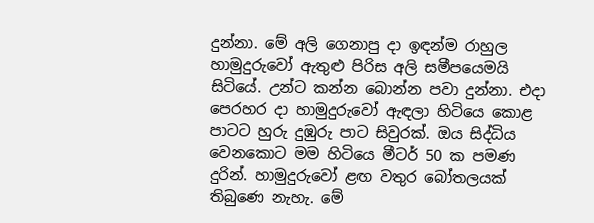දුන්නා. මේ අලි ගෙනාපු දා ඉඳන්ම රාහුල හාමුදුරුවෝ ඇතුළු පිරිස අලි සමීපයෙමයි සිටියේ. උන්ට කන්න බොන්න පවා දුන්නා. එදා පෙරහර දා හාමුදුරුවෝ ඇඳලා හිටියෙ කොළ පාටට හුරු දුඹුරු පාට සිවුරක්. ඔය සිද්ධිය වෙනකොට මම හිටියෙ මීටර් 50 ක පමණ දුරින්. හාමුදුරුවෝ ළඟ වතුර බෝතලයක් තිබුණෙ නැහැ. මේ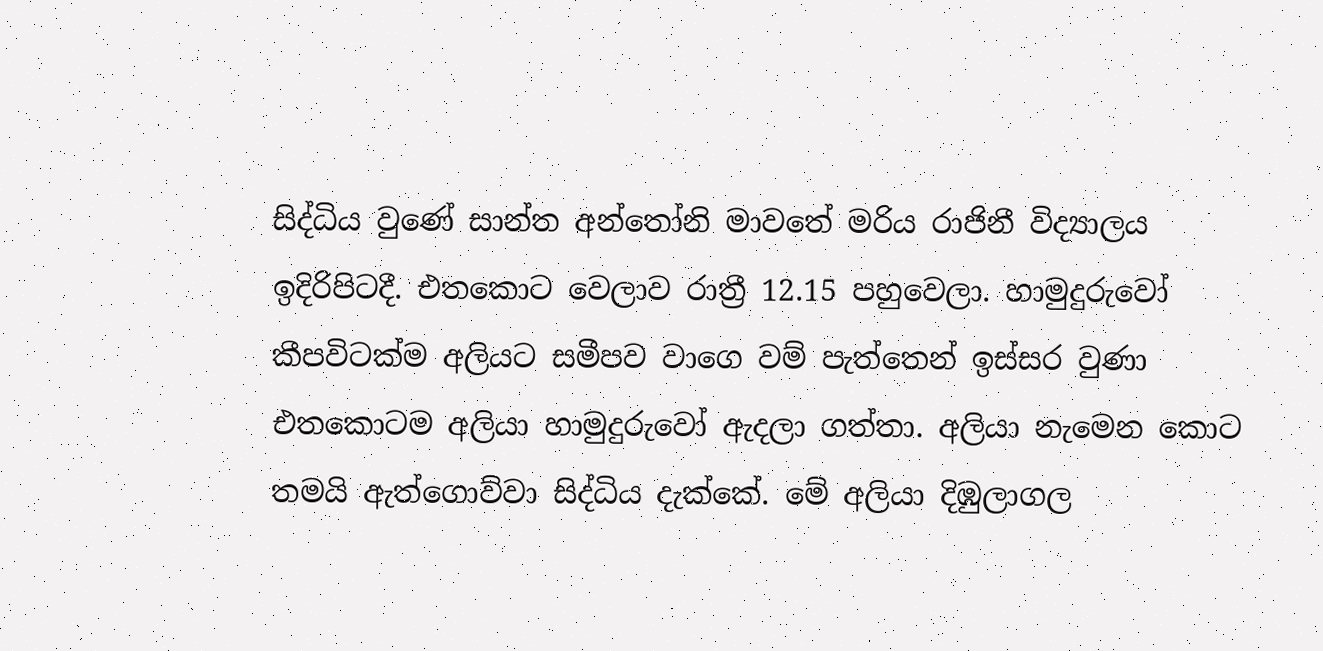සිද්ධිය වුණේ සාන්ත අන්තෝනි මාවතේ මරිය රාජිනී විද්‍යාලය ඉදිරිපිටදී. එතකොට වෙලාව රාත්‍රී 12.15 පහුවෙලා. හාමුදුරුවෝ කීපවිටක්ම අලියට සමීපව වාගෙ වම් පැත්තෙන් ඉස්සර වුණා එතකොටම අලියා හාමුදුරුවෝ ඇදලා ගත්තා. අලියා නැමෙන කොට තමයි ඇත්ගොව්වා සිද්ධිය දැක්කේ. මේ අලියා දිඹුලාගල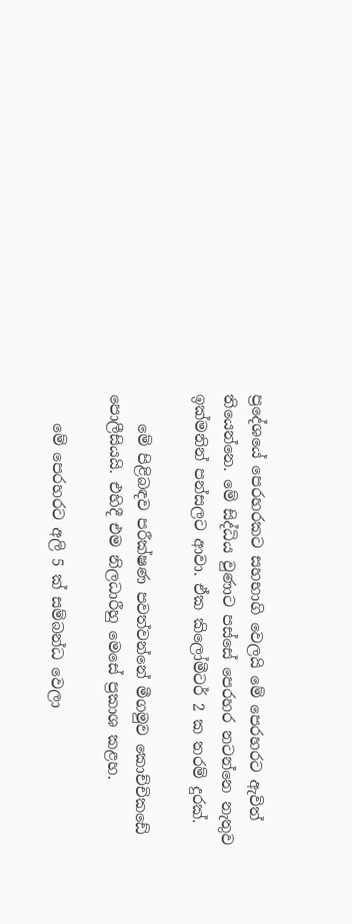ප්‍රදේශයේ පෙරහරකට සහභාගි වෙලයි මේ පෙරහරට ඇවිත් තියෙන්නෙ. මේ සිද්ධිය වුණාට පස්සේ පෙරහර නටන්නෙ නැතුව ඉක්මනින් පන්සලට ආවා. ඒක කිලෝමීටර් 2 ක තරම් දුරක්.

    මේ පිළිබඳව පරීක්ෂණ පවත්වන්නේ මීගමුව කොච්චිකඩේ පොලීසියයි. එහිදී එම නිලධාරීහු මෙසේ ප්‍රකාශ කළහ.

    මේ පෙරහරට අලි 5 ක් සම්බන්ධ වෙලා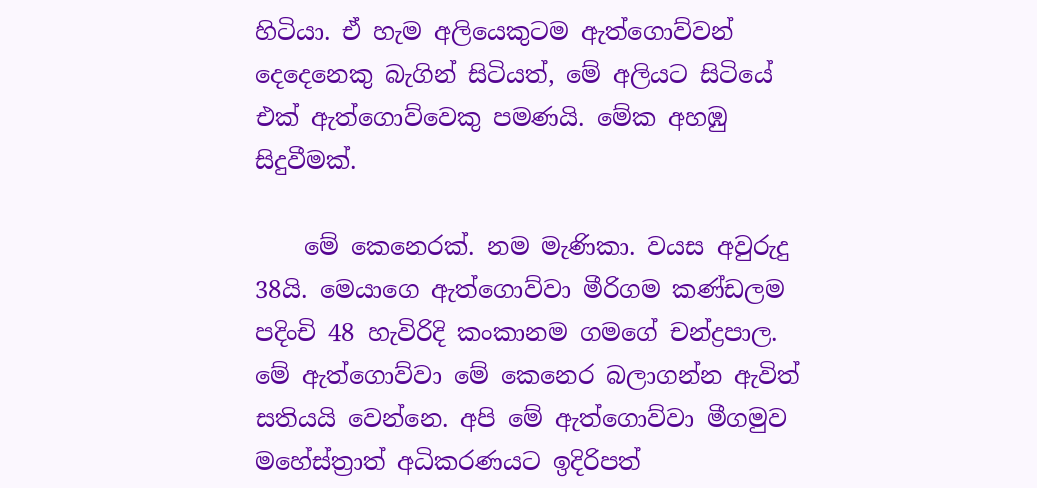හිටියා. ඒ හැම අලියෙකුටම ඇත්ගොව්වන් දෙදෙනෙකු බැගින් සිටියත්, මේ අලියට සිටියේ එක් ඇත්ගොව්වෙකු පමණයි. මේක අහඹු සිදුවීමක්.

    මේ කෙනෙරක්. නම මැණිකා. වයස අවුරුදු 38යි. මෙයාගෙ ඇත්ගොව්වා මීරිගම කණ්ඩලම පදිංචි 48 හැවිරිදි කංකානම ගමගේ චන්ද්‍රපාල. මේ ඇත්ගොව්වා මේ කෙනෙර බලාගන්න ඇවිත් සතියයි වෙන්නෙ. අපි මේ ඇත්ගොව්වා මීගමුව මහේස්ත්‍රාත් අධිකරණයට ඉදිරිපත්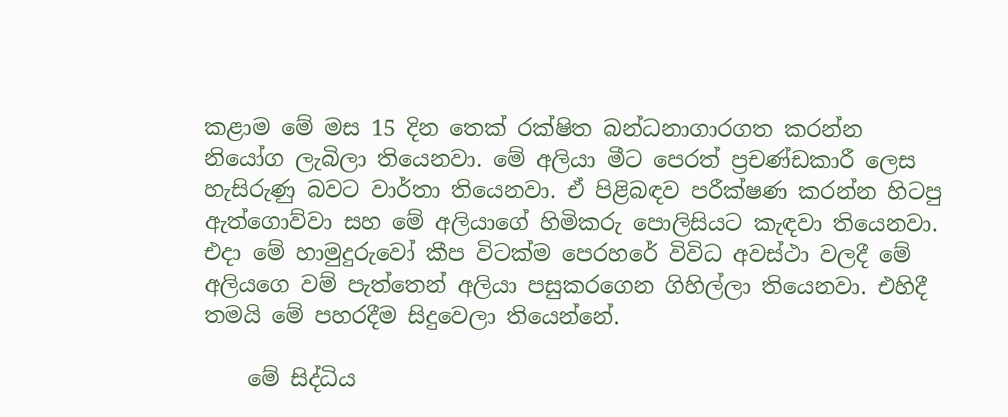කළාම මේ මස 15 දින තෙක් රක්ෂිත බන්ධනාගාරගත කරන්න නියෝග ලැබිලා තියෙනවා. මේ අලියා මීට පෙරත් ප්‍රචණ්ඩකාරී ලෙස හැසිරුණු බවට වාර්තා තියෙනවා. ඒ පිළිබඳව පරීක්ෂණ කරන්න හිටපු ඇත්ගොව්වා සහ මේ අලියාගේ හිමිකරු පොලිසියට කැඳවා තියෙනවා. එදා මේ හාමුදුරුවෝ කීප විටක්ම පෙරහරේ විවිධ අවස්ථා වලදී මේ අලියගෙ වම් පැත්තෙන් අලියා පසුකරගෙන ගිහිල්ලා තියෙනවා. එහිදී තමයි මේ පහරදීම සිදුවෙලා තියෙන්නේ.

    මේ සිද්ධිය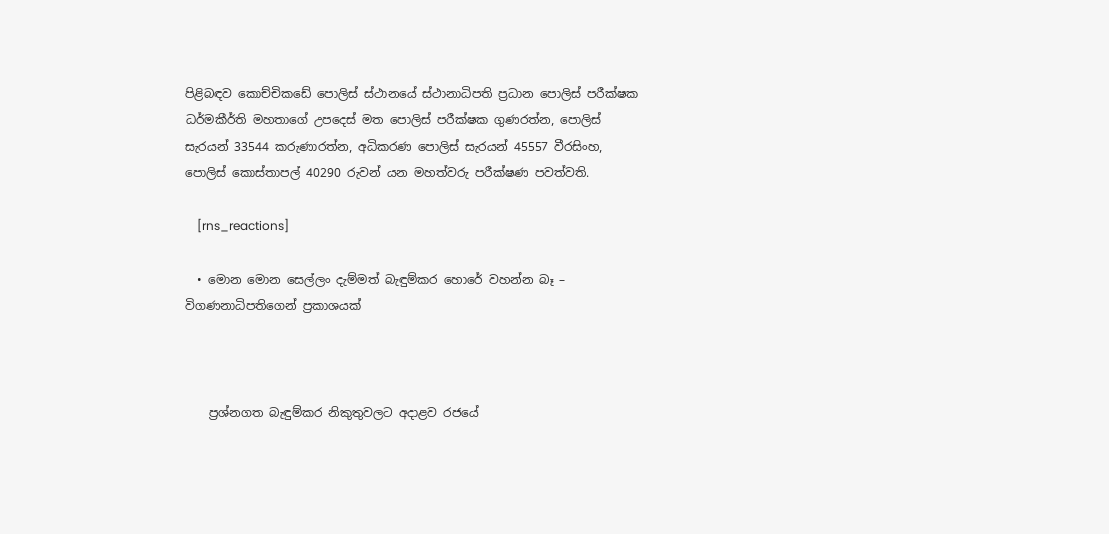පිළිබඳව කොච්චිකඩේ පොලිස් ස්ථානයේ ස්ථානාධිපති ප්‍රධාන පොලිස් පරීක්ෂක ධර්මකීර්ති මහතාගේ උපදෙස් මත පොලිස් පරීක්ෂක ගුණරත්න, පොලිස් සැරයන් 33544 කරුණාරත්න, අධිකරණ පොලිස් සැරයන් 45557 වීරසිංහ, පොලිස් කොස්තාපල් 40290 රුවන් යන මහත්වරු පරීක්ෂණ පවත්වති.

    [rns_reactions]

  • මොන මොන සෙල්ලං දැම්මත් බැඳුම්කර හොරේ වහන්න බෑ – විගණනාධිපතිගෙන් ප්‍රකාශයක්



    ප්‍රශ්නගත බැඳුම්කර නිකුතුවලට අදාළව රජයේ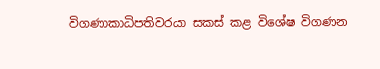විගණාකාධිපතිවරයා සකස්‌ කළ විශේෂ විගණන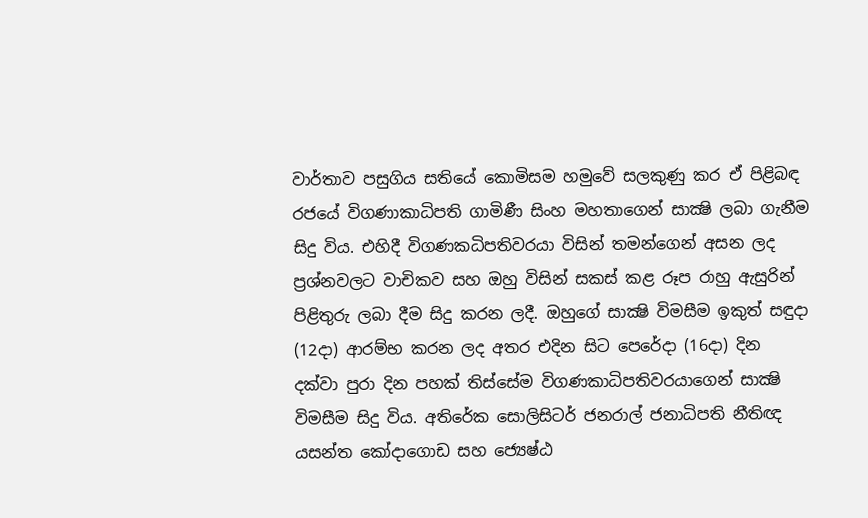වාර්තාව පසුගිය සතියේ කොමිසම හමුවේ සලකුණු කර ඒ පිළිබඳ රජයේ විගණාකාධිපති ගාමිණී සිංහ මහතාගෙන් සාක්‍ෂි ලබා ගැනීම සිදු විය. එහිදී විගණකධිපතිවරයා විසින් තමන්ගෙන් අසන ලද ප්‍රශ්නවලට වාචිකව සහ ඔහු විසින් සකස්‌ කළ රූප රාහු ඇසුරින් පිළිතුරු ලබා දීම සිදු කරන ලදී. ඔහුගේ සාක්‍ෂි විමසීම ඉකුත් සඳුදා (12දා) ආරම්භ කරන ලද අතර එදින සිට පෙරේදා (16දා) දින දක්‌වා පුරා දින පහක්‌ තිස්‌සේම විගණකාධිපතිවරයාගෙන් සාක්‍ෂි විමසීම සිදු විය. අතිරේක සොලිසිටර් ජනරාල් ජනාධිපති නීතිඥ යසන්ත කෝදාගොඩ සහ ජ්‍යෙෂ්ඨ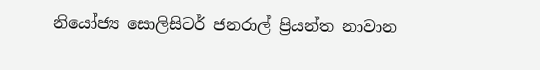නියෝජ්‍ය සොලිසිටර් ජනරාල් ප්‍රියන්ත නාවාන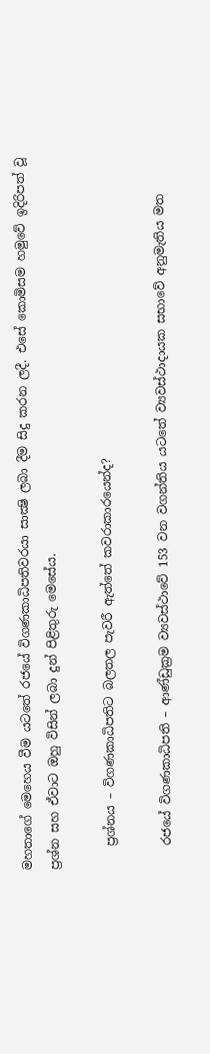මහතාගේ මෙහෙය වීම යටතේ රජයේ විගණකාධිපතිවරයා සාක්‍ෂි ලබා දීම සිදු කරන ලදී. එසේ කොමිසම හමුවේ ඉදිරිපත් වූ ප්‍රශ්න සහ ඒවාට ඔහු විසින් ලබා දුන් පිළිතුරු මෙසේය.

    ප්‍රශ්නය – විගණකාධිපතිට බලතල පැවරී ඇත්තේ කවරාකාරයෙන්ද?

    රජයේ විගණකාධිපති – ආණ්‌ඩුක්‍රම ව්‍යවස්‌ථාවේ 153 වන වගන්තිය යටතේ ව්‍යවස්‌ථාදායක සභාවේ අනුමැතිය මත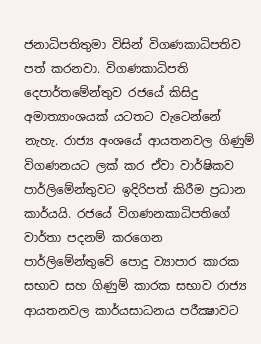ජනාධිපතිතුමා විසින් විගණකාධිපතිව පත් කරනවා. විගණකාධිපති දෙපාර්තමේන්තුව රජයේ කිසිදු අමාත්‍යාංශයක්‌ යටතට වැටෙන්නේ නැහැ. රාජ්‍ය අංශයේ ආයතනවල ගිණුම් විගණනයට ලක්‌ කර ඒවා වාර්ෂිකව පාර්ලිමේන්තුවට ඉදිරිපත් කිරීම ප්‍රධාන කාර්යයි. රජයේ විගණනකාධිපතිගේ වාර්තා පදනම් කරගෙන පාර්ලිමේන්තුවේ පොදු ව්‍යාපාර කාරක සභාව සහ ගිණුම් කාරක සභාව රාජ්‍ය ආයතනවල කාර්යසාධනය පරීක්‍ෂාවට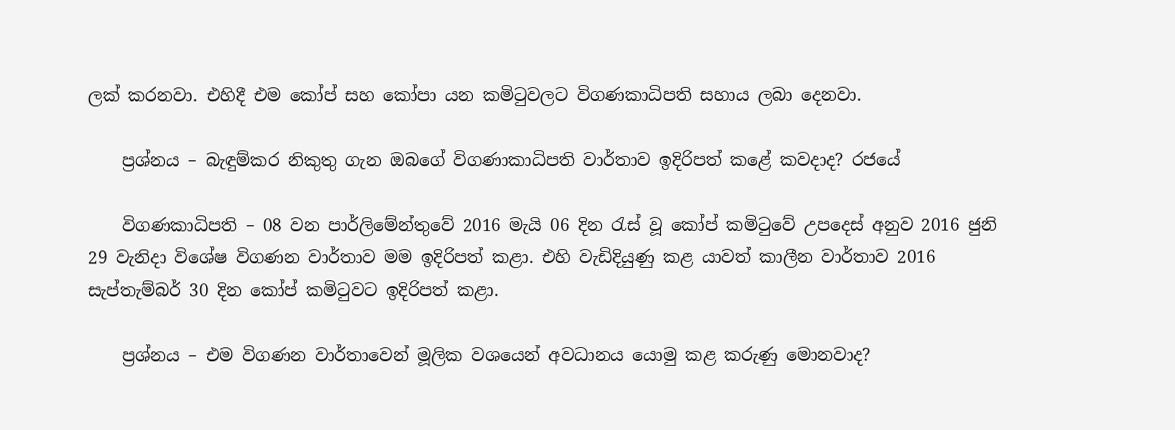ලක්‌ කරනවා. එහිදී එම කෝප් සහ කෝපා යන කමිටුවලට විගණකාධිපති සහාය ලබා දෙනවා.

    ප්‍රශ්නය – බැඳුම්කර නිකුතු ගැන ඔබගේ විගණාකාධිපති වාර්තාව ඉදිරිපත් කළේ කවදාද? රජයේ

    විගණකාධිපති – 08 වන පාර්ලිමේන්තුවේ 2016 මැයි 06 දින රැස්‌ වූ කෝප් කමිටුවේ උපදෙස්‌ අනුව 2016 ජුනි 29 වැනිදා විශේෂ විගණන වාර්තාව මම ඉදිරිපත් කළා. එහි වැඩිදියුණු කළ යාවත් කාලීන වාර්තාව 2016 සැප්තැම්බර් 30 දින කෝප් කමිටුවට ඉදිරිපත් කළා.

    ප්‍රශ්නය – එම විගණන වාර්තාවෙන් මූලික වශයෙන් අවධානය යොමු කළ කරුණු මොනවාද?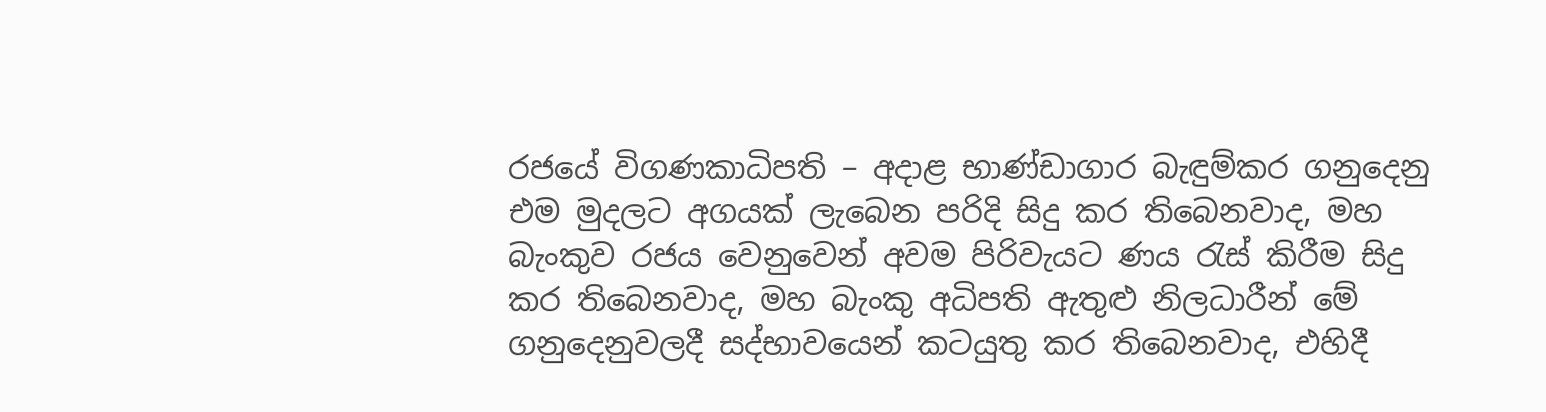රජයේ විගණකාධිපති – අදාළ භාණ්‌ඩාගාර බැඳුම්කර ගනුදෙනු එම මුදලට අගයක්‌ ලැබෙන පරිදි සිදු කර තිබෙනවාද, මහ බැංකුව රජය වෙනුවෙන් අවම පිරිවැයට ණය රැස්‌ කිරීම සිදු කර තිබෙනවාද, මහ බැංකු අධිපති ඇතුළු නිලධාරීන් මේ ගනුදෙනුවලදී සද්භාවයෙන් කටයුතු කර තිබෙනවාද, එහිදී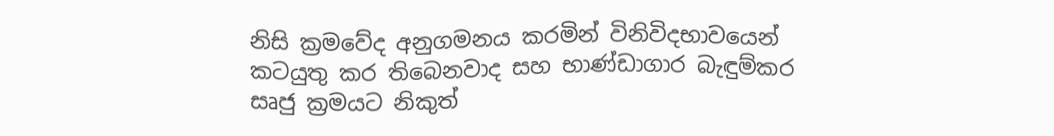නිසි ක්‍රමවේද අනුගමනය කරමින් විනිවිදභාවයෙන් කටයුතු කර තිබෙනවාද සහ භාණ්‌ඩාගාර බැඳුම්කර සෘජු ක්‍රමයට නිකුත්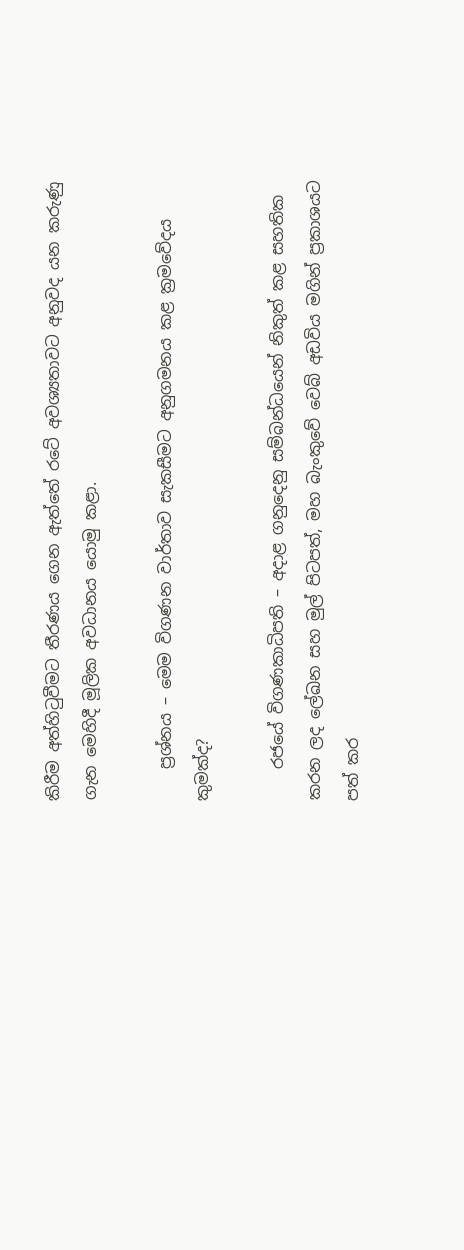කිරීම අත්හිටුවීමට තීරණය ගෙන ඇත්තේ රටේ අවශ්‍යතාවට අනුවද යන කරුණු ගැන මෙහිදී මූලික අවධානය යොමු කළා.

    ප්‍රශ්නය – මෙම විගණන වාර්තාව සැකසීමට අනුගමනය කළ ක්‍රමවේදය කුමක්‌ද?

    රජයේ විගණකාධිපති – අදාළ ගනුදෙනු සම්බන්ධයෙන් නිකුත් කළ සහතික කරන ලද ලේඛන සහ මුල් පිටපත්, මහ බැංකුවේ වෙබ් අඩවිය මගින් ප්‍රකාශයට පත් කර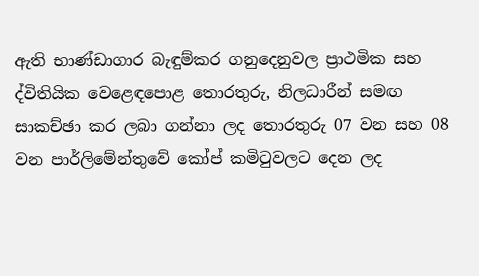ඇති භාණ්‌ඩාගාර බැඳුම්කර ගනුදෙනුවල ප්‍රාථමික සහ ද්විතියික වෙළෙඳපොළ තොරතුරු, නිලධාරීන් සමඟ සාකච්ඡා කර ලබා ගන්නා ලද තොරතුරු 07 වන සහ 08 වන පාර්ලිමේන්තුවේ කෝප් කමිටුවලට දෙන ලද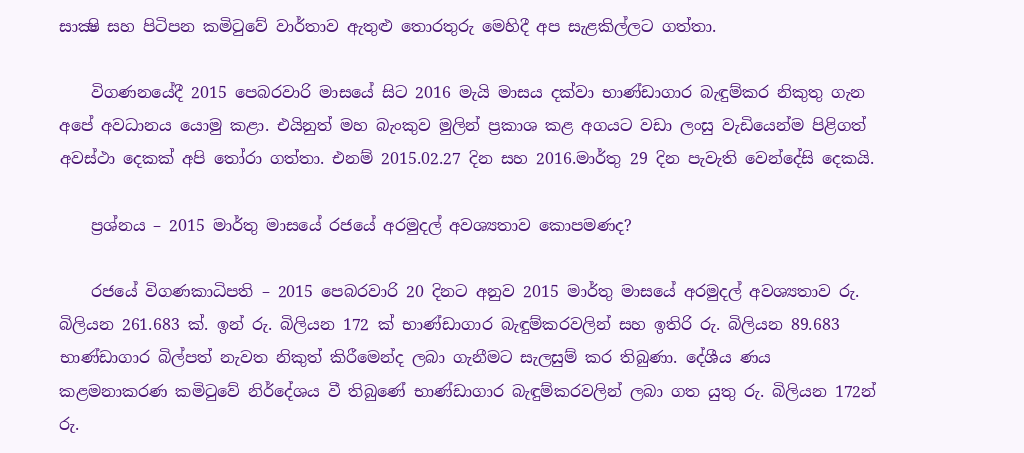සාක්‍ෂි සහ පිටිපන කමිටුවේ වාර්තාව ඇතුළු තොරතුරු මෙහිදී අප සැළකිල්ලට ගත්තා.

    විගණනයේදී 2015 පෙබරවාරි මාසයේ සිට 2016 මැයි මාසය දක්‌වා භාණ්‌ඩාගාර බැඳුම්කර නිකුතු ගැන අපේ අවධානය යොමු කළා. එයිනුත් මහ බැංකුව මුලින් ප්‍රකාශ කළ අගයට වඩා ලංසු වැඩියෙන්ම පිළිගත් අවස්‌ථා දෙකක්‌ අපි තෝරා ගත්තා. එනම් 2015.02.27 දින සහ 2016.මාර්තු 29 දින පැවැති වෙන්දේසි දෙකයි.

    ප්‍රශ්නය – 2015 මාර්තු මාසයේ රජයේ අරමුදල් අවශ්‍යතාව කොපමණද?

    රජයේ විගණකාධිපති – 2015 පෙබරවාරි 20 දිනට අනුව 2015 මාර්තු මාසයේ අරමුදල් අවශ්‍යතාව රු. බිලියන 261.683 ක්‌. ඉන් රු. බිලියන 172 ක්‌ භාණ්‌ඩාගාර බැඳුම්කරවලින් සහ ඉතිරි රු. බිලියන 89.683 භාණ්‌ඩාගාර බිල්පත් නැවත නිකුත් කිරීමෙන්ද ලබා ගැනීමට සැලසුම් කර තිබුණා. දේශීය ණය කළමනාකරණ කමිටුවේ නිර්දේශය වී තිබුණේ භාණ්‌ඩාගාර බැඳුම්කරවලින් ලබා ගත යුතු රු. බිලියන 172න් රු.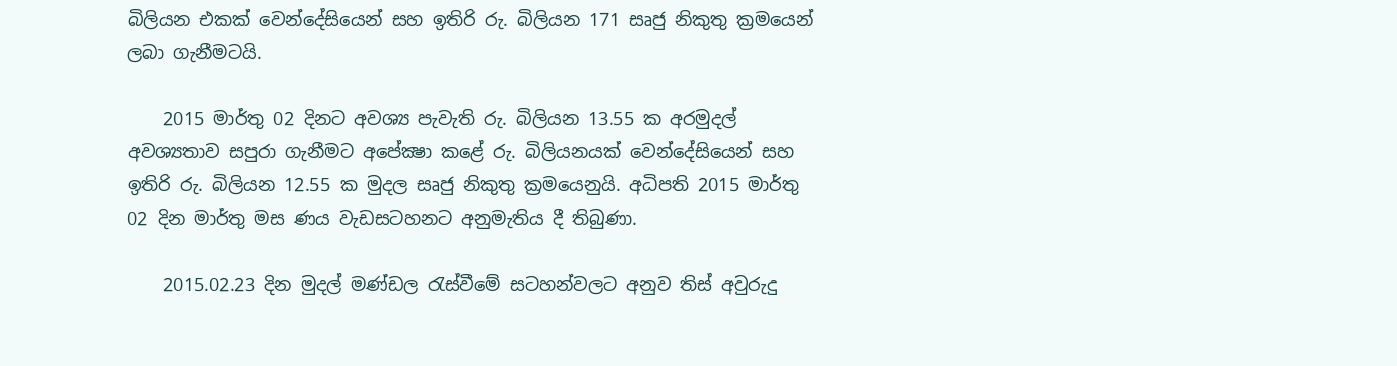බිලියන එකක්‌ වෙන්දේසියෙන් සහ ඉතිරි රු. බිලියන 171 සෘජු නිකුතු ක්‍රමයෙන් ලබා ගැනීමටයි.

    2015 මාර්තු 02 දිනට අවශ්‍ය පැවැති රු. බිලියන 13.55 ක අරමුදල් අවශ්‍යතාව සපුරා ගැනීමට අපේක්‍ෂා කළේ රු. බිලියනයක්‌ වෙන්දේසියෙන් සහ ඉතිරි රු. බිලියන 12.55 ක මුදල සෘජු නිකුතු ක්‍රමයෙනුයි. අධිපති 2015 මාර්තු 02 දින මාර්තු මස ණය වැඩසටහනට අනුමැතිය දී තිබුණා.

    2015.02.23 දින මුදල් මණ්‌ඩල රැස්‌වීමේ සටහන්වලට අනුව තිස්‌ අවුරුදු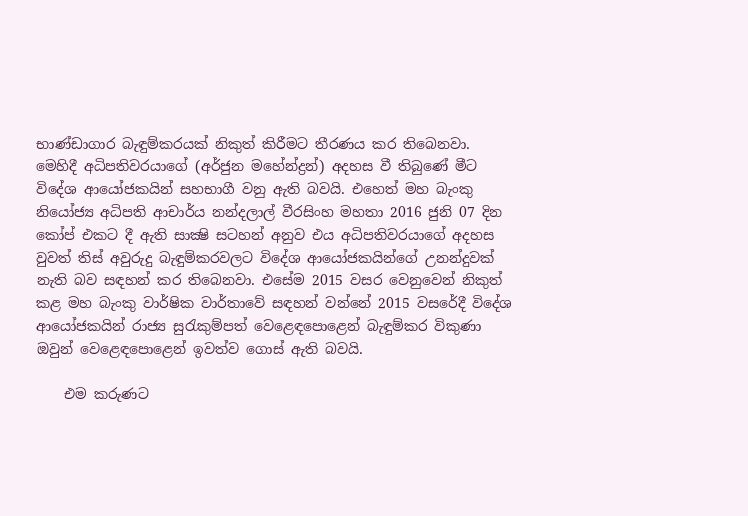භාණ්‌ඩාගාර බැඳුම්කරයක්‌ නිකුත් කිරීමට තීරණය කර තිබෙනවා. මෙහිදී අධිපතිවරයාගේ (අර්ජුන මහේන්ද්‍රන්) අදහස වී තිබුණේ මීට විදේශ ආයෝජකයින් සහභාගී වනු ඇති බවයි. එහෙත් මහ බැංකු නියෝජ්‍ය අධිපති ආචාර්ය නන්දලාල් වීරසිංහ මහතා 2016 ජුනි 07 දින කෝප් එකට දී ඇති සාක්‍ෂි සටහන් අනුව එය අධිපතිවරයාගේ අදහස වුවත් තිස්‌ අවුරුදු බැඳුම්කරවලට විදේශ ආයෝජකයින්ගේ උනන්දුවක්‌ නැති බව සඳහන් කර තිබෙනවා. එසේම 2015 වසර වෙනුවෙන් නිකුත් කළ මහ බැංකු වාර්ෂික වාර්තාවේ සඳහන් වන්නේ 2015 වසරේදී විදේශ ආයෝජකයින් රාජ්‍ය සුරැකුම්පත් වෙළෙඳපොළෙන් බැඳුම්කර විකුණා ඔවුන් වෙළෙඳපොළෙන් ඉවත්ව ගොස්‌ ඇති බවයි.

    එම කරුණට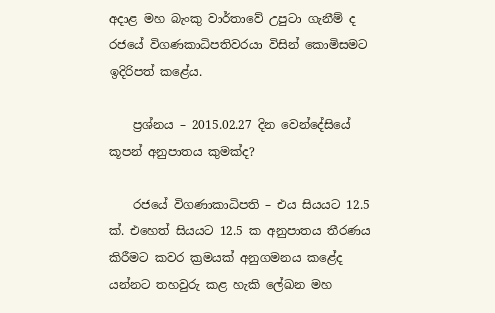අදාළ මහ බැංකු වාර්තාවේ උපුටා ගැනීම් ද රජයේ විගණකාධිපතිවරයා විසින් කොමිසමට ඉදිරිපත් කළේය.

    ප්‍රශ්නය – 2015.02.27 දින වෙන්දේසියේ කූපන් අනුපාතය කුමක්‌ද?

    රජයේ විගණාකාධිපති – එය සියයට 12.5 ක්‌. එහෙත් සියයට 12.5 ක අනුපාතය තීරණය කිරීමට කවර ක්‍රමයක්‌ අනුගමනය කළේද යන්නට තහවුරු කළ හැකි ලේඛන මහ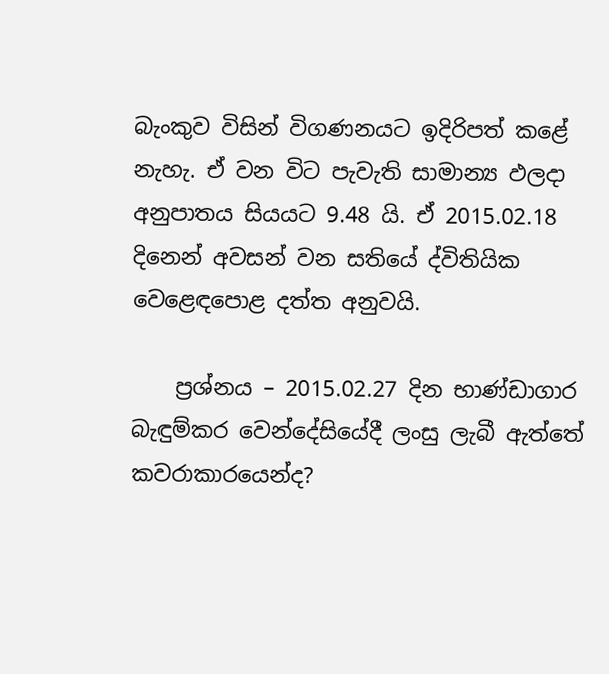බැංකුව විසින් විගණනයට ඉදිරිපත් කළේ නැහැ. ඒ වන විට පැවැති සාමාන්‍ය ඵලදා අනුපාතය සියයට 9.48 යි. ඒ 2015.02.18 දිනෙන් අවසන් වන සතියේ ද්විතියික වෙළෙඳපොළ දත්ත අනුවයි.

    ප්‍රශ්නය – 2015.02.27 දින භාණ්‌ඩාගාර බැඳුම්කර වෙන්දේසියේදී ලංසු ලැබී ඇත්තේ කවරාකාරයෙන්ද?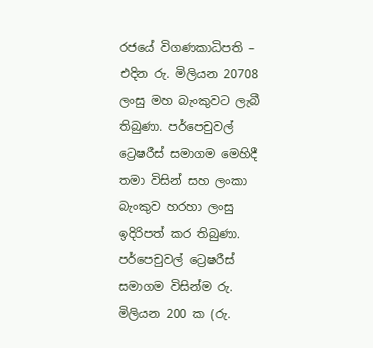රජයේ විගණකාධිපති – එදින රු. මිලියන 20708 ලංසු මහ බැංකුවට ලැබී තිබුණා. පර්පෙචුවල් ට්‍රෙෂරීස්‌ සමාගම මෙහිදී තමා විසින් සහ ලංකා බැංකුව හරහා ලංසු ඉදිරිපත් කර තිබුණා. පර්පෙචුවල් ට්‍රෙෂරීස්‌ සමාගම විසින්ම රු. මිලියන 200 ක (රු.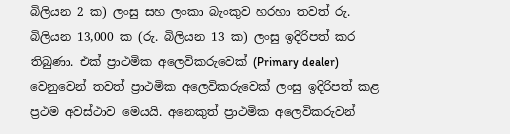බිලියන 2 ක) ලංසු සහ ලංකා බැංකුව හරහා තවත් රු. බිලියන 13,000 ක (රු. බිලියන 13 ක) ලංසු ඉදිරිපත් කර තිබුණා. එක්‌ ප්‍රාථමික අලෙවිකරුවෙක්‌ (Primary dealer) වෙනුවෙන් තවත් ප්‍රාථමික අලෙවිකරුවෙක්‌ ලංසු ඉදිරිපත් කළ ප්‍රථම අවස්‌ථාව මෙයයි. අනෙකුත් ප්‍රාථමික අලෙවිකරුවන්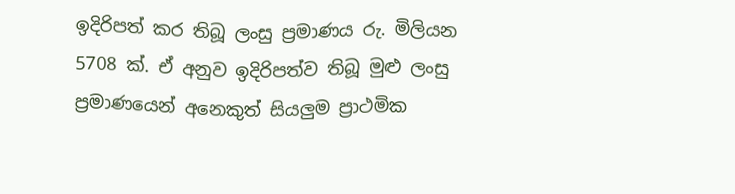ඉදිරිපත් කර තිබූ ලංසු ප්‍රමාණය රු. මිලියන 5708 ක්‌. ඒ අනුව ඉදිරිපත්ව තිබූ මුළු ලංසු ප්‍රමාණයෙන් අනෙකුත් සියලුම ප්‍රාථමික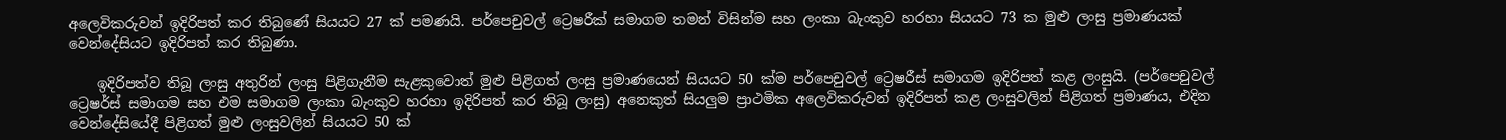අලෙවිකරුවන් ඉදිරිපත් කර තිබුණේ සියයට 27 ක්‌ පමණයි. පර්පෙචුවල් ට්‍රෙෂරීක්‌ සමාගම තමන් විසින්ම සහ ලංකා බැංකුව හරහා සියයට 73 ක මුළු ලංසු ප්‍රමාණයක්‌ වෙන්දේසියට ඉදිරිපත් කර තිබුණා.

    ඉදිරිපත්ව තිබූ ලංසු අතුරින් ලංසු පිළිගැනීම සැළකුවොත් මුළු පිළිගත් ලංසු ප්‍රමාණයෙන් සියයට 50 ක්‌ම පර්පෙචුවල් ට්‍රෙෂරීස්‌ සමාගම ඉදිරිපත් කළ ලංසුයි. (පර්පෙචුවල් ට්‍රෙෂර්ස්‌ සමාගම සහ එම සමාගම ලංකා බැංකුව හරහා ඉදිරිපත් කර තිබූ ලංසු) අනෙකුත් සියලුම ප්‍රාථමික අලෙවිකරුවන් ඉදිරිපත් කළ ලංසුවලින් පිළිගත් ප්‍රමාණය, එදින වෙන්දේසියේදී පිළිගත් මුළු ලංසුවලින් සියයට 50 ක්‌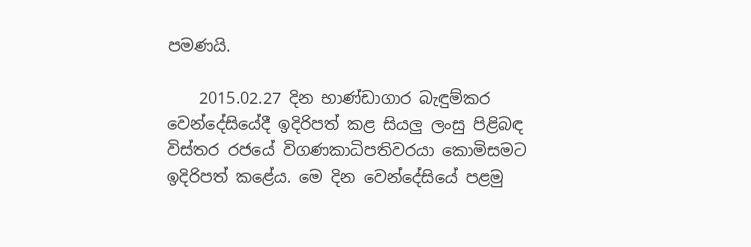පමණයි.

    2015.02.27 දින භාණ්‌ඩාගාර බැඳුම්කර වෙන්දේසියේදී ඉදිරිපත් කළ සියලු ලංසු පිළිබඳ විස්‌තර රජයේ විගණකාධිපතිවරයා කොමිසමට ඉදිරිපත් කළේය. මෙ දින වෙන්දේසියේ පළමු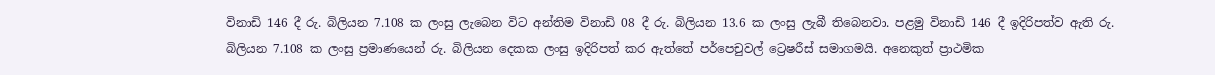විනාඩි 146 දී රු. බිලියන 7.108 ක ලංසු ලැබෙන විට අන්තිම විනාඩි 08 දී රු. බිලියන 13.6 ක ලංසු ලැබී තිබෙනවා. පළමු විනාඩි 146 දී ඉදිරිපත්ව ඇති රු. බිලියන 7.108 ක ලංසු ප්‍රමාණයෙන් රු. බිලියන දෙකක ලංසු ඉදිරිපත් කර ඇත්තේ පර්පෙචුවල් ට්‍රෙෂරීස්‌ සමාගමයි. අනෙකුත් ප්‍රාථමික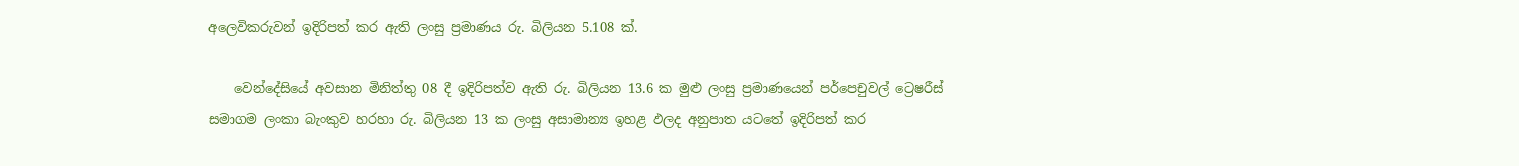අලෙවිකරුවන් ඉදිරිපත් කර ඇති ලංසු ප්‍රමාණය රු. බිලියන 5.108 ක්‌.

    වෙන්දේසියේ අවසාන මිනිත්තු 08 දී ඉදිරිපත්ව ඇති රු. බිලියන 13.6 ක මුළු ලංසු ප්‍රමාණයෙන් පර්පෙචුවල් ට්‍රෙෂරීස්‌ සමාගම ලංකා බැංකුව හරහා රු. බිලියන 13 ක ලංසු අසාමාන්‍ය ඉහළ ඵලද අනුපාත යටතේ ඉදිරිපත් කර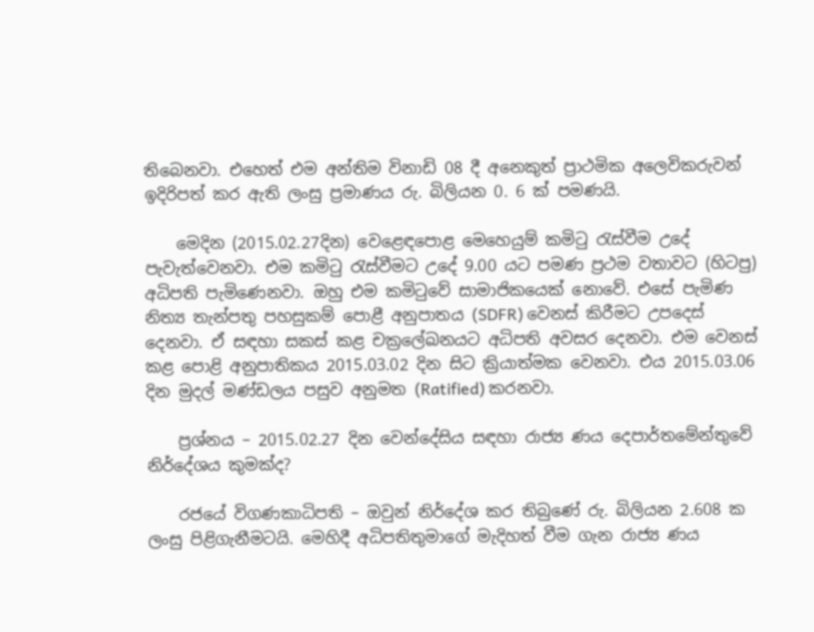තිබෙනවා. එහෙත් එම අන්තිම විනාඩි 08 දී අනෙකුත් ප්‍රාථමික අලෙවිකරුවන් ඉදිරිපත් කර ඇති ලංසු ප්‍රමාණය රු. බිලියන 0. 6 ක්‌ පමණයි.

    මෙදින (2015.02.27දින) වෙළෙඳපොළ මෙහෙයුම් කමිටු රැස්‌වීම උදේ පැවැත්වෙනවා. එම කමිටු රැස්‌වීමට උදේ 9.00 යට පමණ ප්‍රථම වතාවට (හිටපු) අධිපති පැමිණෙනවා. ඔහු එම කමිටුවේ සාමාජිකයෙක්‌ නොවේ. එසේ පැමිණ නිත්‍ය තැන්පතු පහසුකම් පොළී අනුපාතය (SDFR) වෙනස්‌ කිරීමට උපදෙස්‌ දෙනවා. ඒ සඳහා සකස්‌ කළ චක්‍රලේඛනයට අධිපති අවසර දෙනවා. එම වෙනස්‌ කළ පොළි අනුපාතිකය 2015.03.02 දින සිට ක්‍රියාත්මක වෙනවා. එය 2015.03.06 දින මුදල් මණ්‌ඩලය පසුව අනුමත (Ratified) කරනවා.

    ප්‍රශ්නය – 2015.02.27 දින වෙන්දේසිය සඳහා රාජ්‍ය ණය දෙපාර්තමේන්තුවේ නිර්දේශය කුමක්‌ද?

    රජයේ විගණකාධිපති – ඔවුන් නිර්දේශ කර තිබුණේ රු. බිලියන 2.608 ක ලංසු පිළිගැනීමටයි. මෙහිදී අධිපතිතුමාගේ මැදිහත් වීම ගැන රාජ්‍ය ණය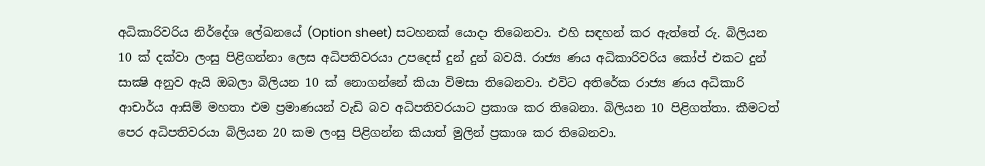අධිකාරිවරිය නිර්දේශ ලේඛනයේ (Option sheet) සටහනක්‌ යොදා තිබෙනවා. එහි සඳහන් කර ඇත්තේ රු. බිලියන 10 ක්‌ දක්‌වා ලංසු පිළිගන්නා ලෙස අධිපතිවරයා උපදෙස්‌ දුන් දුන් බවයි. රාජ්‍ය ණය අධිකාරිවරිය කෝප් එකට දුන් සාක්‍ෂි අනුව ඇයි ඔබලා බිලියන 10 ක්‌ නොගන්නේ කියා විමසා තිබෙනවා. එවිට අතිරේක රාජ්‍ය ණය අධිකාරි ආචාර්ය ආසිම් මහතා එම ප්‍රමාණයන් වැඩි බව අධිපතිවරයාට ප්‍රකාශ කර තිබෙනා. බිලියන 10 පිළිගත්තා. කීමටත් පෙර අධිපතිවරයා බිලියන 20 කම ලංසු පිළිගන්න කියාත් මුලින් ප්‍රකාශ කර තිබෙනවා.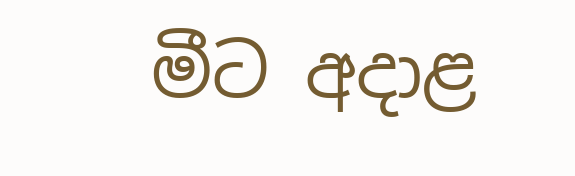මීට අදාළ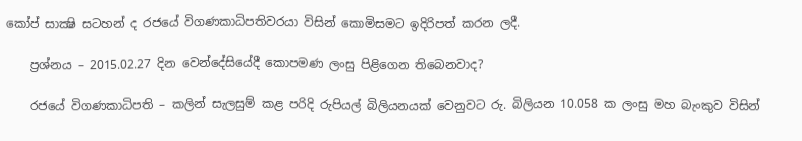කෝප් සාක්‍ෂි සටහන් ද රජයේ විගණකාධිපතිවරයා විසින් කොමිසමට ඉදිරිපත් කරන ලදී.

    ප්‍රශ්නය – 2015.02.27 දින වෙන්දේසියේදී කොපමණ ලංසු පිළිගෙන තිබෙනවාද?

    රජයේ විගණකාධිපති – කලින් සැලසුම් කළ පරිදි රුපියල් බිලියනයක්‌ වෙනුවට රු. බිලියන 10.058 ක ලංසු මහ බැංකුව විසින්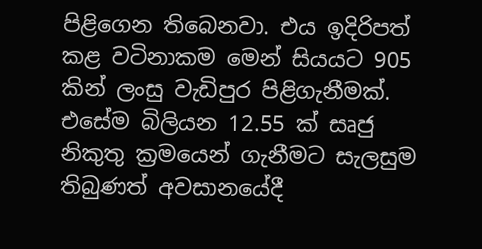පිළිගෙන තිබෙනවා. එය ඉදිරිපත් කළ වටිනාකම මෙන් සියයට 905 කින් ලංසු වැඩිපුර පිළිගැනීමක්‌. එසේම බිලියන 12.55 ක්‌ සෘජු නිකුතු ක්‍රමයෙන් ගැනීමට සැලසුම තිබුණත් අවසානයේදී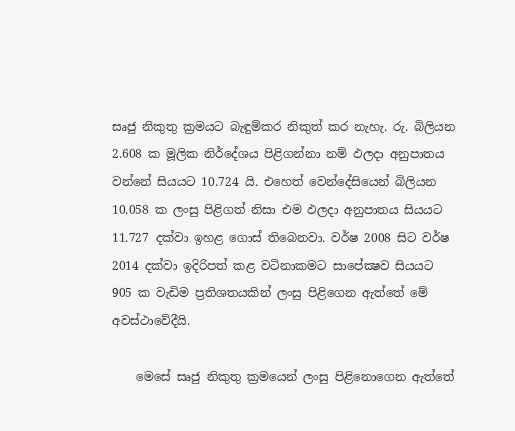සෘජු නිකුතු ක්‍රමයට බැඳුම්කර නිකුත් කර නැහැ. රු. බිලියන 2.608 ක මූලික නිර්දේශය පිළිගන්නා නම් ඵලදා අනුපාතය වන්නේ සියයට 10.724 යි. එහෙත් වෙන්දේසියෙන් බිලියන 10.058 ක ලංසු පිළිගත් නිසා එම ඵලදා අනුපාතය සියයට 11.727 දක්‌වා ඉහළ ගොස්‌ තිබෙනවා. වර්ෂ 2008 සිට වර්ෂ 2014 දක්‌වා ඉදිරිපත් කළ වටිනාකමට සාපේක්‍ෂව සියයට 905 ක වැඩිම ප්‍රතිශතයකින් ලංසු පිළිගෙන ඇත්තේ මේ අවස්‌ථාවේදීයි.

    මෙසේ සෘජු නිකුතු ක්‍රමයෙන් ලංසු පිළිනොගෙන ඇත්තේ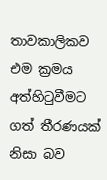තාවකාලිකව එම ක්‍රමය අත්හිටුවීමට ගත් තීරණයක්‌ නිසා බව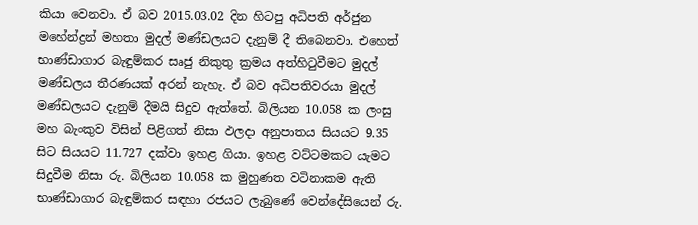කියා වෙනවා. ඒ බව 2015.03.02 දින හිටපු අධිපති අර්ජුන මහේන්ද්‍රන් මහතා මුදල් මණ්‌ඩලයට දැනුම් දී තිබෙනවා. එහෙත් භාණ්‌ඩාගාර බැඳුම්කර සෘජු නිකුතු ක්‍රමය අත්හිටුවීමට මුදල් මණ්‌ඩලය තීරණයක්‌ අරන් නැහැ. ඒ බව අධිපතිවරයා මුදල් මණ්‌ඩලයට දැනුම් දීමයි සිදුව ඇත්තේ. බිලියන 10.058 ක ලංසු මහ බැංකුව විසින් පිළිගත් නිසා ඵලදා අනුපාතය සියයට 9.35 සිට සියයට 11.727 දක්‌වා ඉහළ ගියා. ඉහළ වට්‌ටමකට යැමට සිදුවීම නිසා රු. බිලියන 10.058 ක මුහුණත වටිනාකම ඇති භාණ්‌ඩාගාර බැඳුම්කර සඳහා රජයට ලැබුණේ වෙන්දේසියෙන් රු.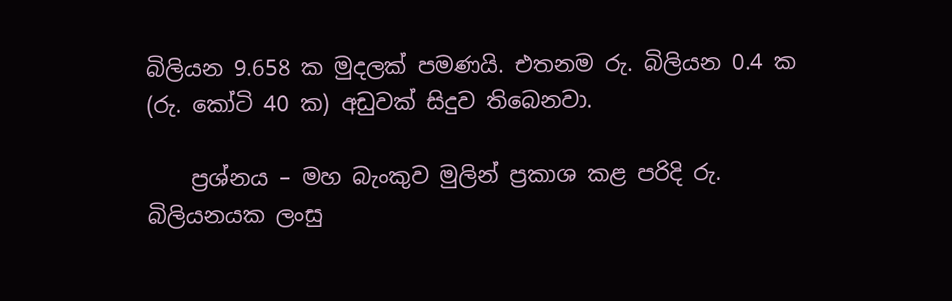බිලියන 9.658 ක මුදලක්‌ පමණයි. එතනම රු. බිලියන 0.4 ක (රු. කෝටි 40 ක) අඩුවක්‌ සිදුව තිබෙනවා.

    ප්‍රශ්නය – මහ බැංකුව මුලින් ප්‍රකාශ කළ පරිදි රු. බිලියනයක ලංසු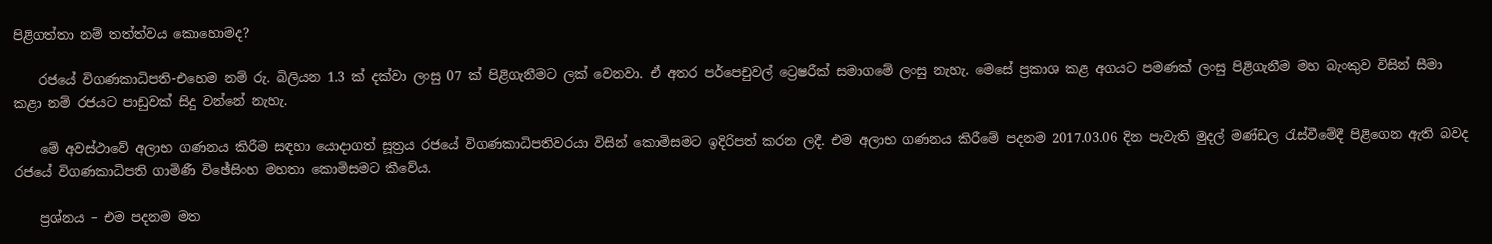පිළිගත්තා නම් තත්ත්වය කොහොමද?

    රජයේ විගණකාධිපති-එහෙම නම් රු. බිලියන 1.3 ක්‌ දක්‌වා ලංසු 07 ක්‌ පිළිගැනීමට ලක්‌ වෙනවා. ඒ අතර පර්පෙචුවල් ට්‍රෙෂරීක්‌ සමාගමේ ලංසු නැහැ. මෙසේ ප්‍රකාශ කළ අගයට පමණක්‌ ලංසු පිළිගැනීම මහ බැංකුව විසින් සීමා කළා නම් රජයට පාඩුවක්‌ සිදු වන්නේ නැහැ.

    මේ අවස්‌ථාවේ අලාභ ගණනය කිරීම සඳහා යොදාගත් සූත්‍රය රජයේ විගණකාධිපතිවරයා විසින් කොමිසමට ඉදිරිපත් කරන ලදී. එම අලාභ ගණනය කිරීමේ පදනම 2017.03.06 දින පැවැති මුදල් මණ්‌ඩල රැස්‌වීමේදී පිළිගෙන ඇති බවද රජයේ විගණකාධිපති ගාමිණී විඡේසිංහ මහතා කොමිසමට කීවේය.

    ප්‍රශ්නය – එම පදනම මත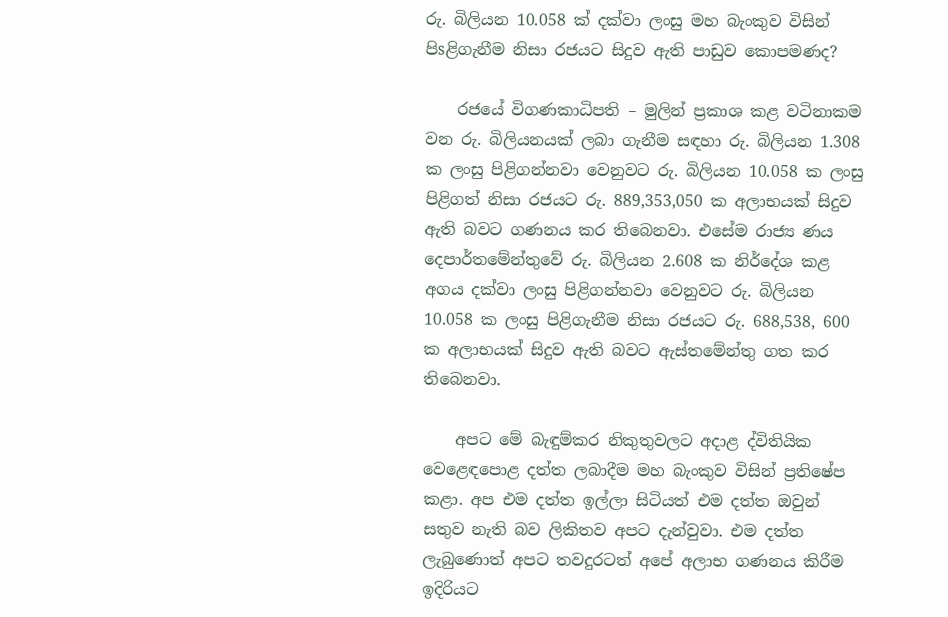රු. බිලියන 10.058 ක්‌ දක්‌වා ලංසු මහ බැංකුව විසින් පිsළිගැනීම නිසා රජයට සිදුව ඇති පාඩුව කොපමණද?

    රජයේ විගණකාධිපති – මුලින් ප්‍රකාශ කළ වටිනාකම වන රු. බිලියනයක්‌ ලබා ගැනීම සඳහා රු. බිලියන 1.308 ක ලංසු පිළිගන්නවා වෙනුවට රු. බිලියන 10.058 ක ලංසු පිළිගත් නිසා රජයට රු. 889,353,050 ක අලාභයක්‌ සිදුව ඇති බවට ගණනය කර තිබෙනවා. එසේම රාජ්‍ය ණය දෙපාර්තමේන්තුවේ රු. බිලියන 2.608 ක නිර්දේශ කළ අගය දක්‌වා ලංසු පිළිගන්නවා වෙනුවට රු. බිලියන 10.058 ක ලංසු පිළිගැනීම නිසා රජයට රු. 688,538, 600 ක අලාභයක්‌ සිදුව ඇති බවට ඇස්‌තමේන්තු ගත කර තිබෙනවා.

    අපට මේ බැඳුම්කර නිකුතුවලට අදාළ ද්විතියික වෙළෙඳපොළ දත්ත ලබාදීම මහ බැංකුව විසින් ප්‍රතිෂේප කළා. අප එම දත්ත ඉල්ලා සිටියත් එම දත්ත ඔවුන් සතුව නැති බව ලිකිතව අපට දැන්වුවා. එම දත්ත ලැබුණොත් අපට තවදුරටත් අපේ අලාභ ගණනය කිරීම ඉදිරියට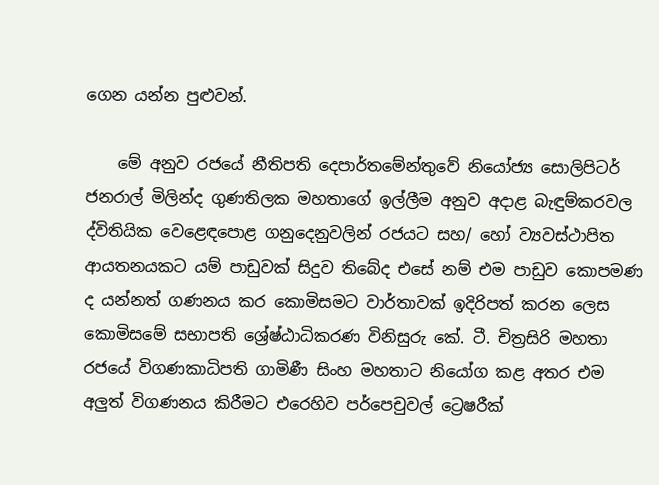ගෙන යන්න පුළුවන්.

    මේ අනුව රජයේ නීතිපති දෙපාර්තමේන්තුවේ නියෝජ්‍ය සොලිපිටර් ජනරාල් මිලින්ද ගුණතිලක මහතාගේ ඉල්ලීම අනුව අදාළ බැඳුම්කරවල ද්විතියික වෙළෙඳපොළ ගනුදෙනුවලින් රජයට සහ/ හෝ ව්‍යවස්‌ථාපිත ආයතනයකට යම් පාඩුවක්‌ සිදුව තිබේද එසේ නම් එම පාඩුව කොපමණ ද යන්නත් ගණනය කර කොමිසමට වාර්තාවක්‌ ඉදිරිපත් කරන ලෙස කොමිසමේ සභාපති ශ්‍රේෂ්ඨාධිකරණ විනිසුරු කේ. ටී. චිත්‍රසිරි මහතා රජයේ විගණකාධිපති ගාමිණී සිංහ මහතාට නියෝග කළ අතර එම අලුත් විගණනය කිරීමට එරෙහිව පර්පෙචුවල් ට්‍රෙෂරීක්‌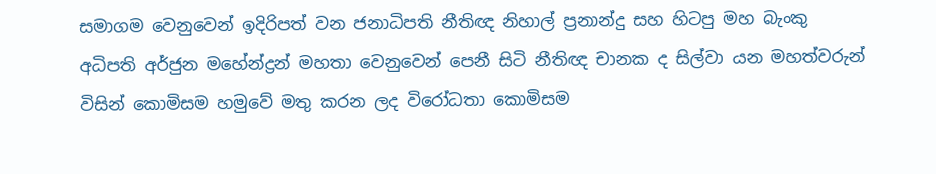සමාගම වෙනුවෙන් ඉදිරිපත් වන ජනාධිපති නීතිඥ නිහාල් ප්‍රනාන්දු සහ හිටපු මහ බැංකු අධිපති අර්ජුන මහේන්ද්‍රන් මහතා වෙනුවෙන් පෙනී සිටි නීතිඥ චානක ද සිල්වා යන මහත්වරුන් විසින් කොමිසම හමුවේ මතු කරන ලද විරෝධතා කොමිසම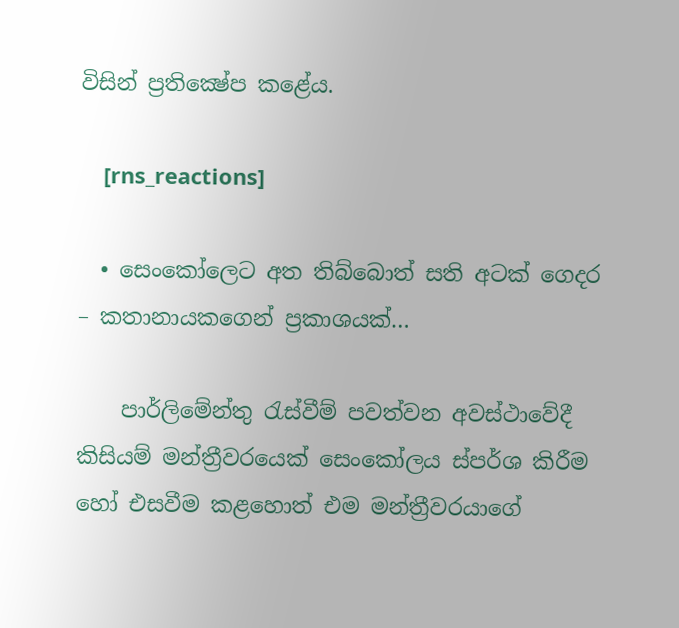විසින් ප්‍රතික්‍ෂේප කළේය.

    [rns_reactions]

  • සෙංකෝලෙට අත තිබ්බොත් සති අටක්‌ ගෙදර – කතානායකගෙන් ප්‍රකාශයක්…

    පාර්ලිමේන්තු රැස්‌වීම් පවත්වන අවස්‌ථාවේදී කිසියම් මන්ත්‍රීවරයෙක්‌ සෙංකෝලය ස්‌පර්ශ කිරීම හෝ එසවීම කළහොත් එම මන්ත්‍රීවරයාගේ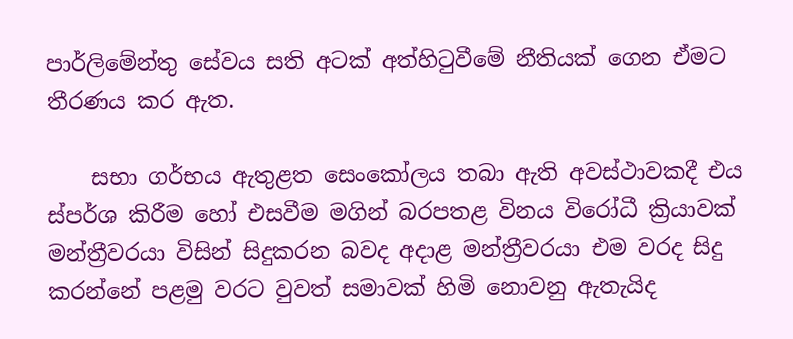පාර්ලිමේන්තු සේවය සති අටක්‌ අත්හිටුවීමේ නීතියක්‌ ගෙන ඒමට තීරණය කර ඇත.

    සභා ගර්භය ඇතුළත සෙංකෝලය තබා ඇති අවස්‌ථාවකදී එය ස්‌පර්ශ කිරීම හෝ එසවීම මගින් බරපතළ විනය විරෝධී ක්‍රියාවක්‌ මන්ත්‍රීවරයා විසින් සිදුකරන බවද අදාළ මන්ත්‍රීවරයා එම වරද සිදු කරන්නේ පළමු වරට වුවත් සමාවක්‌ හිමි නොවනු ඇතැයිද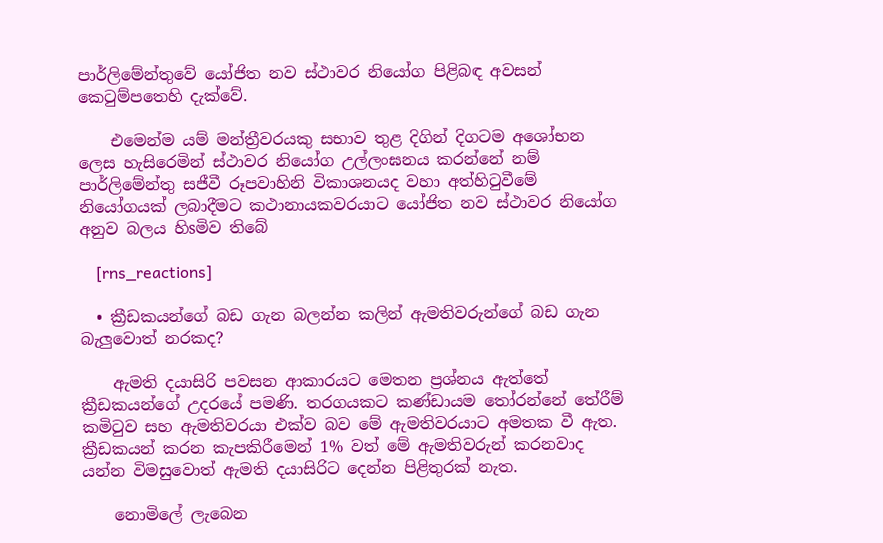පාර්ලිමේන්තුවේ යෝජිත නව ස්‌ථාවර නියෝග පිළිබඳ අවසන් කෙටුම්පතෙහි දැක්‌වේ.

    එමෙන්ම යම් මන්ත්‍රීවරයකු සභාව තුළ දිගින් දිගටම අශෝභන ලෙස හැසිරෙමින් ස්‌ථාවර නියෝග උල්ලංඝනය කරන්නේ නම් පාර්ලිමේන්තු සජීවී රූපවාහිනි විකාශනයද වහා අත්හිටුවීමේ නියෝගයක්‌ ලබාදීමට කථානායකවරයාට යෝජිත නව ස්‌ථාවර නියෝග අනුව බලය හිsමිව තිබේ

    [rns_reactions]

  • ක්‍රීඩකයන්ගේ බඩ ගැන බලන්න කලින් ඇමතිවරුන්ගේ බඩ ගැන බැලුවොත් නරකද?

    ඇමති දයාසිරි පවසන ආකාරයට මෙතන ප්‍රශ්නය ඇත්තේ ක්‍රීඩකයන්ගේ උදරයේ පමණි. තරගයකට කණ්ඩායම තෝරන්නේ තේරීම් කමිටුව සහ ඇමතිවරයා එක්ව බව මේ ඇමතිවරයාට අමතක වී ඇත. ක්‍රීඩකයන් කරන කැපකිරීමෙන් 1% වත් මේ ඇමතිවරුන් කරනවාද යන්න විමසුවොත් ඇමති දයාසිරිට දෙන්න පිළිතුරක් නැත.

    නොමිලේ ලැබෙන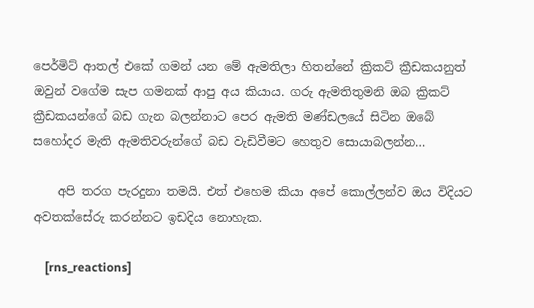පෙර්මිට් ආතල් එකේ ගමන් යන මේ ඇමතිලා හිතන්නේ ක්‍රිකට් ක්‍රීඩකයනුත් ඔවුන් වගේම සැප ගමනක් ආපු අය කියාය. ගරු ඇමතිතුමනි ඔබ ක්‍රිකට් ක්‍රීඩකයන්ගේ බඩ ගැන බලන්නාට පෙර ඇමති මණ්ඩලයේ සිටින ඔබේ සහෝදර මැති ඇමතිවරුන්ගේ බඩ වැඩිවීමට හෙතුව සොයාබලන්න…

    අපි තරග පැරදුනා තමයි. එත් එහෙම කියා අපේ කොල්ලන්ව ඔය විදියට අවතක්සේරු කරන්නට ඉඩදිය නොහැක.

    [rns_reactions]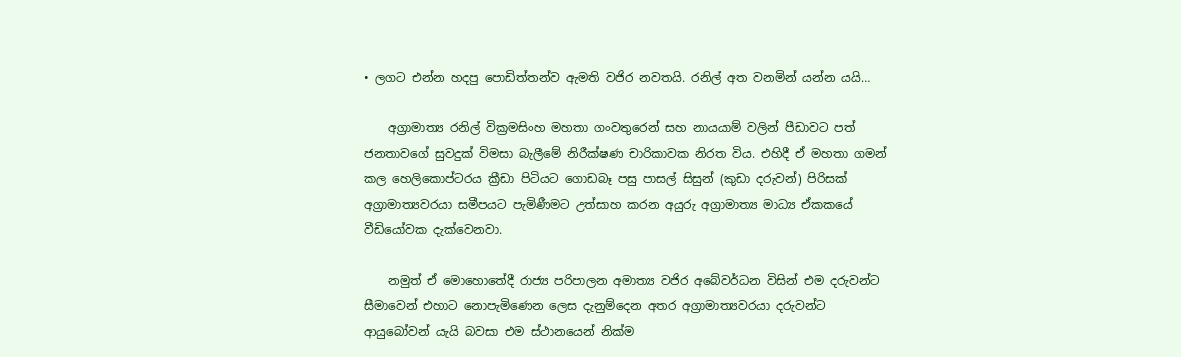• ලගට එන්න හදපු පොඩිත්තන්ව ඇමති වජිර නවතයි. රනිල් අත වනමින් යන්න යයි…

    අග්‍රාමාත්‍ය රනිල් වික්‍රමසිංහ මහතා ගංවතුරෙන් සහ නායයාම් වලින් පීඩාවට පත් ජනතාවගේ සුවදුක් විමසා බැලීමේ නිරීක්ෂණ චාරිකාවක නිරත විය. එහිදී ඒ මහතා ගමන් කල හෙලිකොප්ටරය ක්‍රීඩා පිටියට ගොඩබෑ පසු පාසල් සිසුන් (කුඩා දරුවන්) පිරිසක් අග්‍රාමාත්‍යවරයා සමීපයට පැමිණීමට උත්සාහ කරන අයුරු අග්‍රාමාත්‍ය මාධ්‍ය ඒකකයේ වීඩියෝවක දැක්වෙනවා.

    නමුත් ඒ මොහොතේදී රාජ්‍ය පරිපාලන අමාත්‍ය වජිර අබේවර්ධන විසින් එම දරුවන්ට සීමාවෙන් එහාට නොපැමිණෙන ලෙස දැනුම්දෙන අතර අග්‍රාමාත්‍යවරයා දරුවන්ට ආයුබෝවන් යැයි බවසා එම ස්ථානයෙන් නික්ම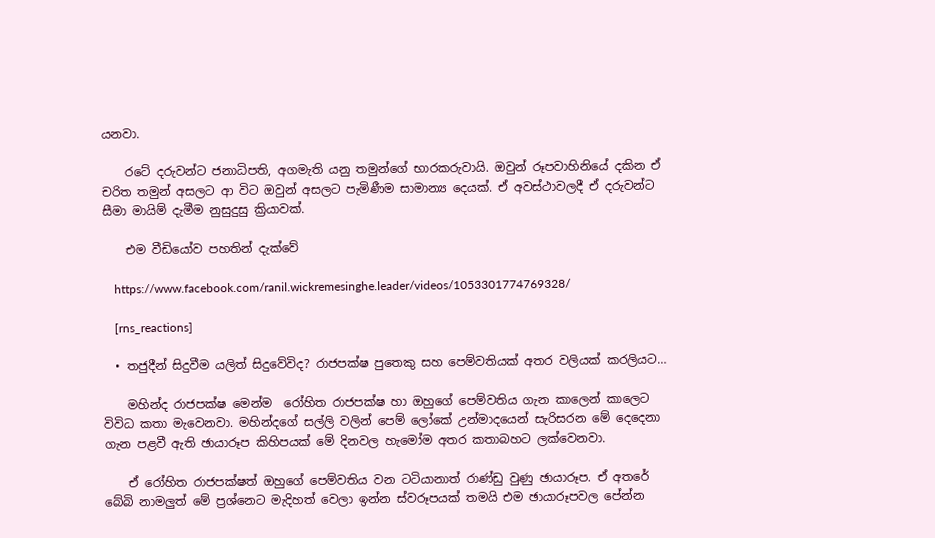යනවා.

    රටේ දරුවන්ට ජනාධිපති, අගමැති යනු තමුන්ගේ භාරකරුවායි. ඔවුන් රූපවාහිනියේ දකින ඒ චරිත තමුන් අසලට ආ විට ඔවුන් අසලට පැමිණීම සාමාන්‍ය දෙයක්. ඒ අවස්ථාවලදී ඒ දරුවන්ට සීමා මායිම් දැමීම නුසුදුසු ක්‍රියාවක්.

    එම වීඩියෝව පහතින් දැක්වේ

    https://www.facebook.com/ranil.wickremesinghe.leader/videos/1053301774769328/

    [rns_reactions]

  • තජුදීන් සිදුවීම යලිත් සිදුවේවිද? රාජපක්ෂ පුතෙකු සහ පෙම්වතියක් අතර වලියක් කරලියට…

    මහින්ද රාජපක්ෂ මෙන්ම  රෝහිත රාජපක්ෂ හා ඔහුගේ පෙම්වතිය ගැන කාලෙන් කාලෙට විවිධ කතා මැවෙනවා. මහින්දගේ සල්ලි වලින් පෙම් ලෝකේ උන්මාදයෙන් සැරිසරන මේ දෙදෙනා ගැන පළවී ඇති ඡායාරූප කිහිපයක් මේ දිනවල හැමෝම අතර කතාබහට ලක්වෙනවා.

    ඒ රෝහිත රාජපක්ෂත් ඔහුගේ පෙම්වතිය වන ටටියානාත් රාණ්ඩු වුණු ඡායාරූප. ඒ අතරේ බේබි නාමලුත් මේ ප්‍රශ්නෙට මැදිහත් වෙලා ඉන්න ස්වරූපයක් තමයි එම ඡායාරූපවල පේන්න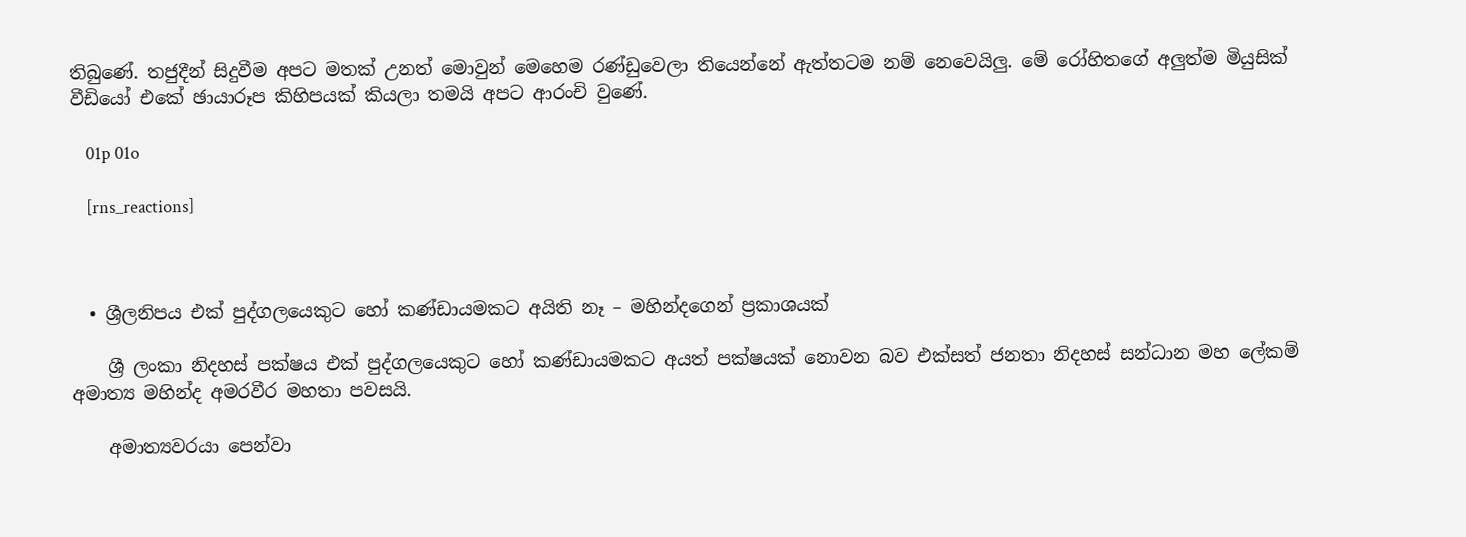තිබුණේ. තජුදීන් සිදුවීම අපට මතක් උනත් මොවුන් මෙහෙම රණ්ඩුවෙලා තියෙන්නේ ඇත්තටම නම් නෙවෙයිලු. මේ රෝහිතගේ අලුත්ම මියුසික් වීඩියෝ එකේ ඡායාරූප කිහිපයක් කියලා තමයි අපට ආරංචි වුණේ.

    01p 01o

    [rns_reactions]



  • ශ්‍රීලනිපය එක් පුද්ගලයෙකුට හෝ කණ්ඩායමකට අයිති නෑ – මහින්දගෙන් ප්‍රකාශයක්

    ශ්‍රී ලංකා නිදහස් පක්ෂය එක් පුද්ගලයෙකුට හෝ කණ්ඩායමකට අයත් පක්ෂයක් නොවන බව එක්සත් ජනතා නිදහස් සන්ධාන මහ ලේකම් අමාත්‍ය මහින්ද අමරවීර මහතා පවසයි.

    අමාත්‍යවරයා පෙන්වා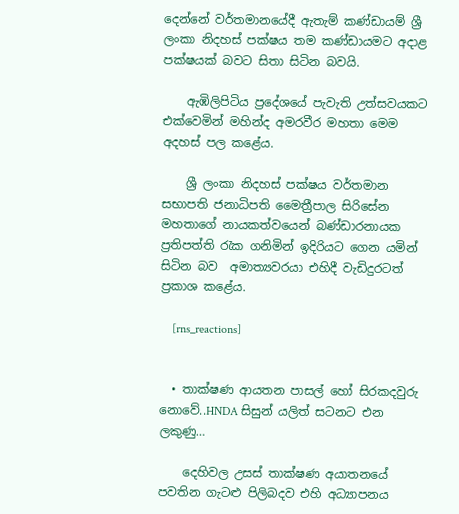දෙන්නේ වර්තමානයේදී ඇතැම් කණ්ඩායම් ශ්‍රී ලංකා නිදහස් පක්ෂය තම කණ්ඩායමට අදාළ පක්ෂයක් බවට සිතා සිටින බවයි.

    ඇඹිලිපිටිය ප්‍රදේශයේ පැවැති උත්සවයකට එක්වෙමින් මහින්ද අමරවීර මහතා මෙම අදහස් පල කළේය.

    ශ්‍රී ලංකා නිදහස් පක්ෂය වර්තමාන සභාපති ජනාධිපති මෛත්‍රීපාල සිරිසේන මහතාගේ නායකත්වයෙන් බණ්ඩාරනායක ප්‍රතිපත්ති රැක ගනිමින් ඉදිරියට ගෙන යමින් සිටින බව  අමාත්‍යවරයා එහිදී වැඩිදුරටත් ප්‍රකාශ කළේය.

    [rns_reactions]


  • තාක්ෂණ ආයතන පාසල් හෝ සිරකදවුරු නොවේ..HNDA සිසුන් යලිත් සටනට එන ලකුණු…

    දෙහිවල උසස් තාක්ෂණ අයාතනයේ පවතින ගැටළු පිලිබදව එහි අධ්‍යාපනය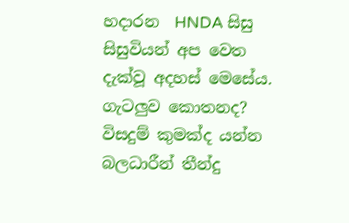හදාරන  HNDA සිසු සිසුවියන් අප වෙත දැක්වූ අදහස් මෙසේය. ගැටලුව කොතනද? විසදුම් කුමක්ද යන්න බලධාරීන් තීන්දු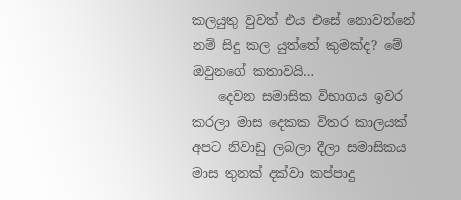කලයුතු වුවත් එය එසේ නොවන්නේ නම් සිදු කල යුත්තේ කුමක්ද? මේ ඔවුනගේ කතාවයි…
    දෙවන සමාසික විභාගය ඉවර කරලා මාස දෙකක විතර කාලයක් අපට නිවාඩු ලබලා දීලා සමාසිකය මාස තුනක් දක්වා කප්පාදු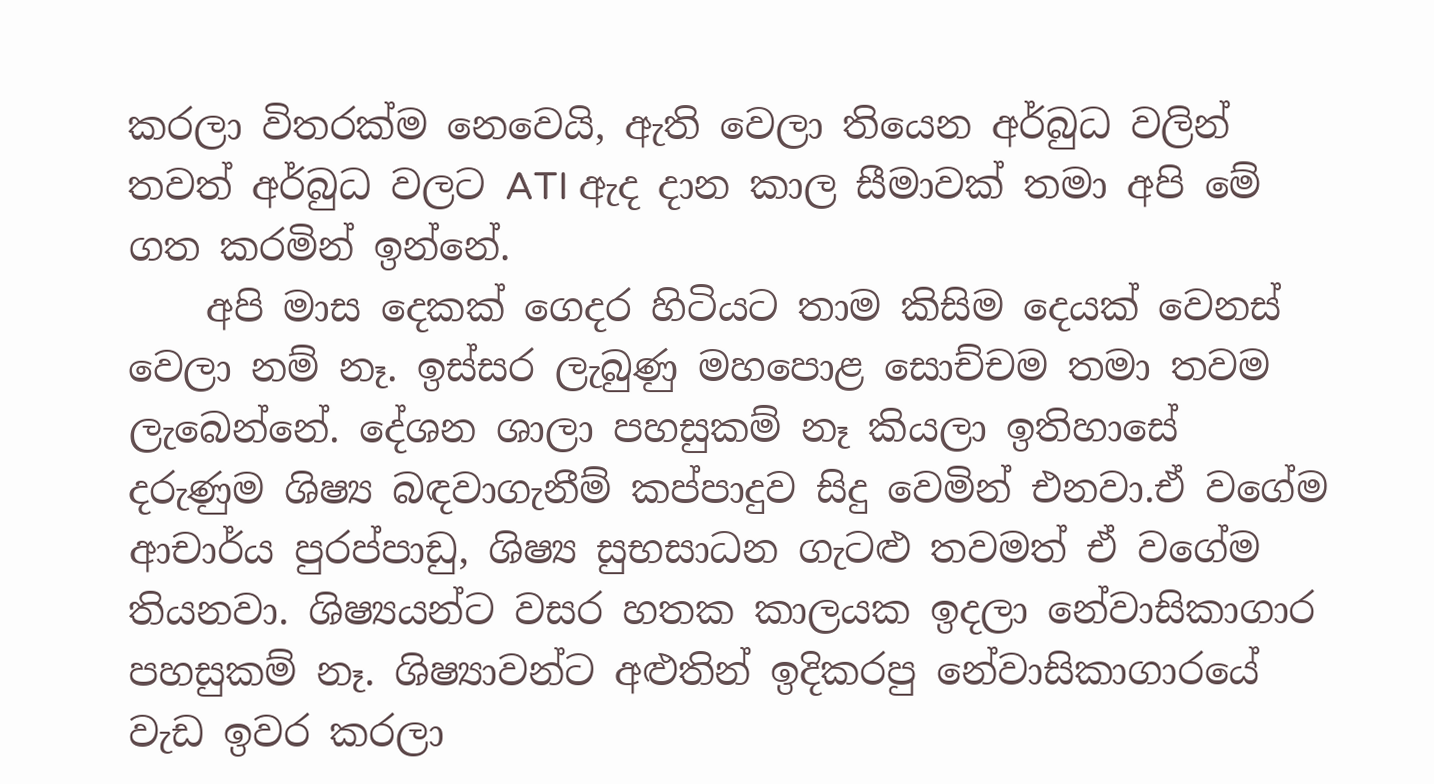කරලා විතරක්ම නෙවෙයි, ඇති වෙලා තියෙන අර්බුධ වලින් තවත් අර්බුධ වලට ATI ඇද දාන කාල සීමාවක් තමා අපි මේ ගත කරමින් ඉන්නේ.
    අපි මාස දෙකක් ගෙදර හිටියට තාම කිසිම දෙයක් වෙනස් වෙලා නම් නෑ. ඉස්සර ලැබුණු මහපොළ සොච්චම තමා තවම ලැබෙන්නේ. දේශන ශාලා පහසුකම් නෑ කියලා ඉතිහාසේ දරුණුම ශිෂ්‍ය බඳවාගැනීම් කප්පාදුව සිදු වෙමින් එනවා.ඒ වගේම ආචාර්ය පුරප්පාඩු, ශිෂ්‍ය සුභසාධන ගැටළු තවමත් ඒ වගේම තියනවා. ශිෂ්‍යයන්ට වසර හතක කාලයක ඉදලා නේවාසිකාගාර පහසුකම් නෑ. ශිෂ්‍යාවන්ට අළුතින් ඉදිකරපු නේවාසිකාගාරයේ වැඩ ඉවර කරලා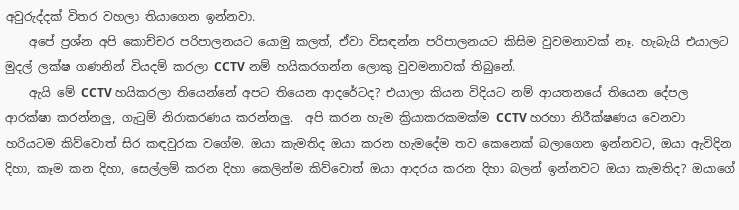අවුරුද්දක් විතර වහලා තියාගෙන ඉන්නවා.
    අපේ ප්‍රශ්න අපි කොච්චර පරිපාලනයට යොමු කලත්, ඒවා විසඳන්න පරිපාලනයට කිසිම වුවමනාවක් නෑ. හැබැයි එයාලට මුදල් ලක්ෂ ගණනින් වියදම් කරලා CCTV නම් හයිකරගන්න ලොකු වුවමනාවක් තිබුනේ.
    ඇයි මේ CCTV හයිකරලා තියෙන්නේ අපට තියෙන ආදරේටද? එයාලා කියන විදියට නම් ආයතනයේ තියෙන දේපල ආරක්ෂා කරන්නලු, ගැටුම් නිරාකරණය කරන්නලු.  අපි කරන හැම ක්‍රියාකරකමක්ම CCTV හරහා නිරීක්ෂණය වෙනවා හරියටම කිව්වොත් සිර කඳවුරක වගේම. ඔයා කැමතිද ඔයා කරන හැමදේම තව කෙනෙක් බලාගෙන ඉන්නවට, ඔයා ඇවිදින දිහා, කෑම කන දිහා, සෙල්ලම් කරන දිහා කෙලින්ම කිව්වොත් ඔයා ආදරය කරන දිහා බලන් ඉන්නවට ඔයා කැමතිද? ඔයාගේ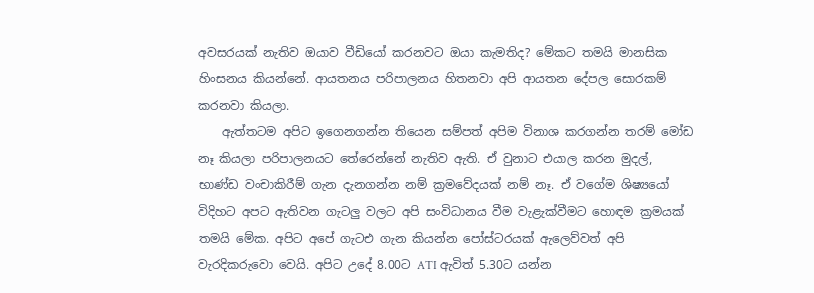අවසරයක් නැතිව ඔයාව වීඩියෝ කරනවට ඔයා කැමතිද? මේකට තමයි මානසික හිංසනය කියන්නේ. ආයතනය පරිපාලනය හිතනවා අපි ආයතන දේපල සොරකම් කරනවා කියලා.
    ඇත්තටම අපිට ඉගෙනගන්න තියෙන සම්පත් අපිම විනාශ කරගන්න තරම් මෝඩ නෑ කියලා පරිපාලනයට තේරෙන්නේ නැතිව ඇති. ඒ වුනාට එයාල කරන මුදල්, භාණ්ඩ වංචාකිරීම් ගැන දැනගන්න නම් ක්‍රමවේදයක් නම් නෑ. ඒ වගේම ශිෂ්‍යයෝ විදිහට අපට ඇතිවන ගැටලු වලට අපි සංවිධානය වීම වැළැක්වීමට හොඳම ක්‍රමයක් තමයි මේක. අපිට අපේ ගැටඑ ගැන කියන්න පෝස්ටරයක් ඇලෙව්වත් අපි වැරදිකරුවො වෙයි. අපිට උදේ 8.00ට ATI ඇවිත් 5.30ට යන්න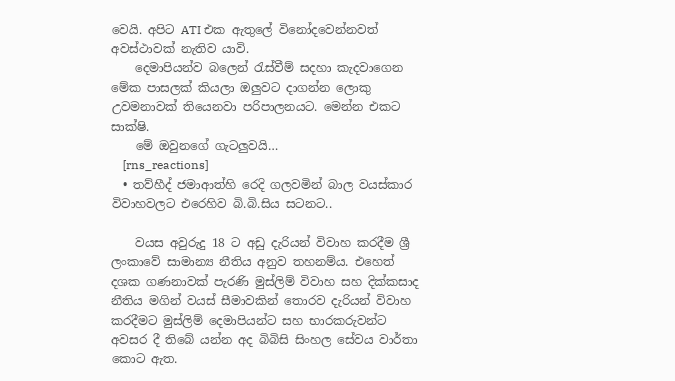වෙයි. අපිට ATI එක ඇතුලේ විනෝදවෙන්නවත් අවස්ථාවක් නැතිව යාවි.
    දෙමාපියන්ව බලෙන් රැස්වීම් සදහා කැදවාගෙන මේක පාසලක් කියලා ඔලුවට දාගන්න ලොකු උවමනාවක් තියෙනවා පරිපාලනයට. මෙන්න එකට සාක්ෂි.
    මේ ඔවුනගේ ගැටලුවයි…
    [rns_reactions]
  • තව්හීද් ජමාආත්හි රෙදි ගලවමින් බාල වයස්කාර විවාහවලට එරෙහිව බි.බි.සිය සටනට..

    වයස අවුරුදු 18 ට අඩු දැරියන් විවාහ කරදීම ශ්‍රී ලංකාවේ සාමාන්‍ය නීතිය අනුව තහනම්ය. එහෙත් දශක ගණනාවක් පැරණි මුස්ලිම් විවාහ සහ දික්කසාද නීතිය මගින් වයස් සීමාවකින් තොරව දැරියන් විවාහ කරදීමට මුස්ලිම් දෙමාපියන්ට සහ භාරකරුවන්ට අවසර දී තිබේ යන්න අද බිබිසි සිංහල සේවය වාර්තා කොට ඇත.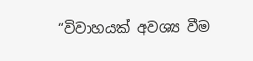“විවාහයක් අවශ්‍ය වීම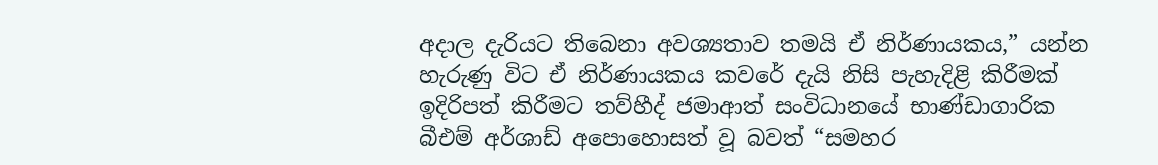අදාල දැරියට තිබෙනා අවශ්‍යතාව තමයි ඒ නිර්ණායකය,” යන්න හැරුණු විට ඒ නිර්ණායකය කවරේ දැයි නිසි පැහැදිළි කිරීමක් ඉදිරිපත් කිරීමට තව්හීද් ජමාආත් සංවිධානයේ භාණ්ඩාගාරික බීඑම් අර්ශාඩ් අපොහොසත් වූ බවත් “සමහර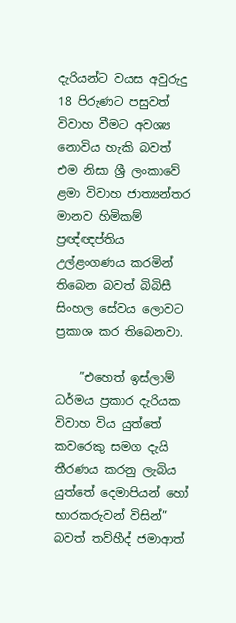දැරියන්ට වයස අවුරුදු 18 පිරුණට පසුවත් විවාහ වීමට අවශ්‍ය නොවිය හැකි බවත්  එම නිසා ශ්‍රී ලංකාවේ ළමා විවාහ ජාත්‍යන්තර මානව හිමිකම් ප්‍රඥ්ඥප්තිය උල්ළංගණය කරමින් තිබෙන බවත් බිබිසී සිංහල සේවය ලොවට ප්‍රකාශ කර තිබෙනවා.

    ”එහෙත් ඉස්ලාම් ධර්මය ප්‍රකාර දැරියක විවාහ විය යුත්තේ කවරෙකු සමග දැයි තීරණය කරනු ලැබිය යුත්තේ දෙමාපියන් හෝ භාරකරුවන් විසින්” බවත් තව්හීද් ජමාආත්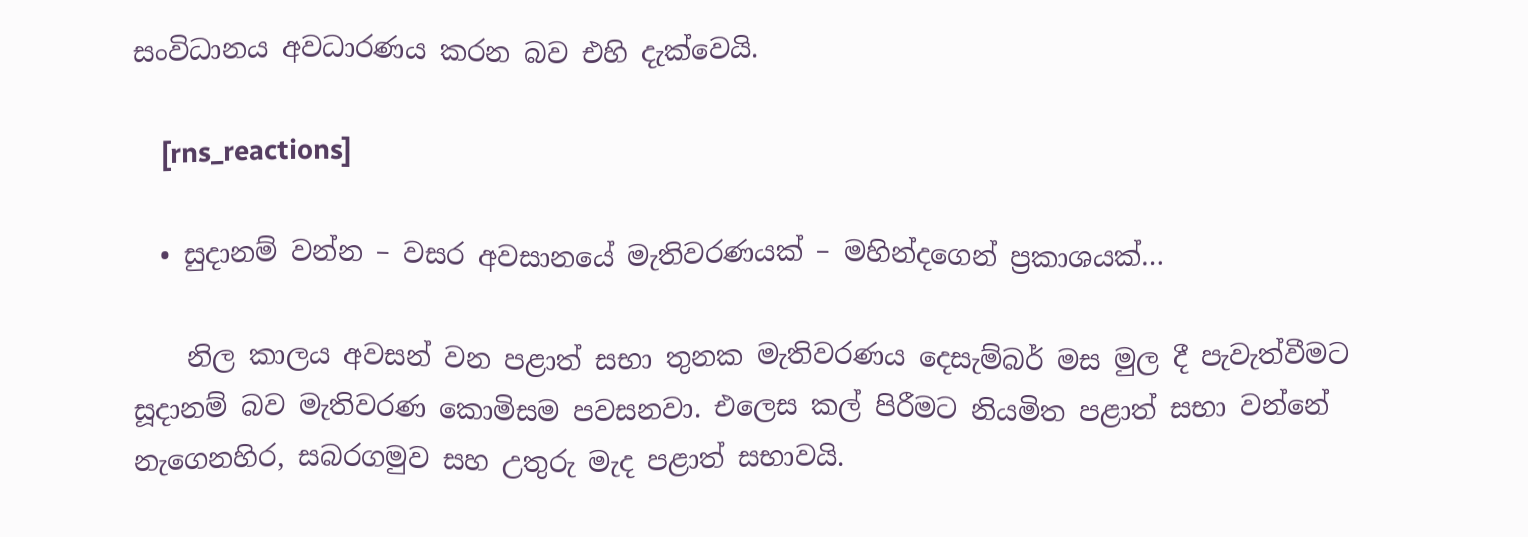සංවිධානය අවධාරණය කරන බව එහි දැක්වෙයි.

    [rns_reactions]

  • සුදානම් වන්න – වසර අවසානයේ මැතිවරණයක් – මහින්දගෙන් ප්‍රකාශයක්…

    නිල කාලය අවසන් වන පළාත් සභා තුනක මැතිවරණය දෙසැම්බර් මස මුල දී පැවැත්වීමට සූදානම් බව මැතිවරණ කොමිසම පවසනවා. එලෙස කල් පිරීමට නියමිත පළාත් සභා වන්නේ නැගෙනහිර, සබරගමුව සහ උතුරු මැද පළාත් සභාවයි.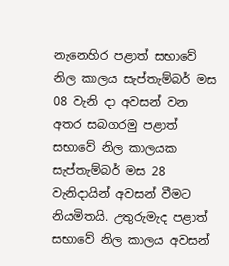නැනෙහිර පළාත් සභාවේ නිල කාලය සැප්තැම්බර් මස 08 වැනි දා අවසන් වන අතර සබගරමු පළාත් සභාවේ නිල කාලයක සැප්තැම්බර් මස 28 වැනිදායින් අවසන් වීමට නියමිතයි. උතුරුමැද පළාත් සභාවේ නිල කාලය අවසන්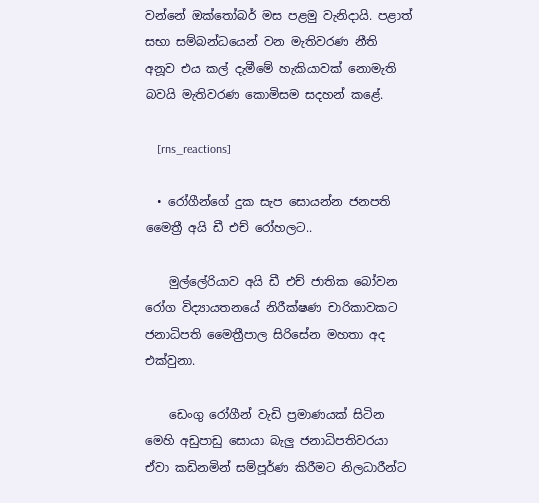වන්නේ ඔක්තෝබර් මස පළමු වැනිදායි. පළාත් සභා සම්බන්ධයෙන් වන මැතිවරණ නීති අනූව එය කල් දැමීමේ හැකියාවක් නොමැති බවයි මැතිවරණ කොමිසම සදහන් කළේ.

    [rns_reactions]

  • රෝගීන්ගේ දුක සැප සොයන්න ජනපති මෛත්‍රී අයි ඩී එච් රෝහලට..

    මුල්ලේරියාව අයි ඩී එච් ජාතික බෝවන රෝග විද්‍යායතනයේ නිරීක්ෂණ චාරිකාවකට ජනාධිපති මෛත්‍රීපාල සිරිසේන මහතා අද එක්වුනා.

    ඩෙංගු රෝගීන් වැඩි ප්‍රමාණයක් සිටින මෙහි අඩුපාඩු සොයා බැලු ජනාධිපතිවරයා ඒවා කඩිනමින් සම්පූර්ණ කිරීමට නිලධාරීන්ට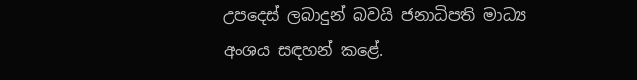උපදෙස් ලබාදුන් බවයි ජනාධිපති මාධ්‍ය අංශය සඳහන් කළේ.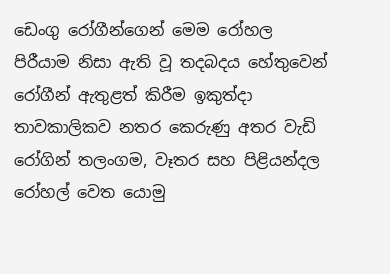ඩෙංගු රෝගීන්ගෙන් මෙම රෝහල පිරීයාම නිසා ඇති වූ තදබදය හේතුවෙන් රෝගීන් ඇතුළත් කිරීම ඉකුත්දා තාවකාලිකව නතර කෙරුණු අතර වැඩි රෝගින් තලංගම, වෑතර සහ පිළියන්දල රෝහල් වෙත යොමු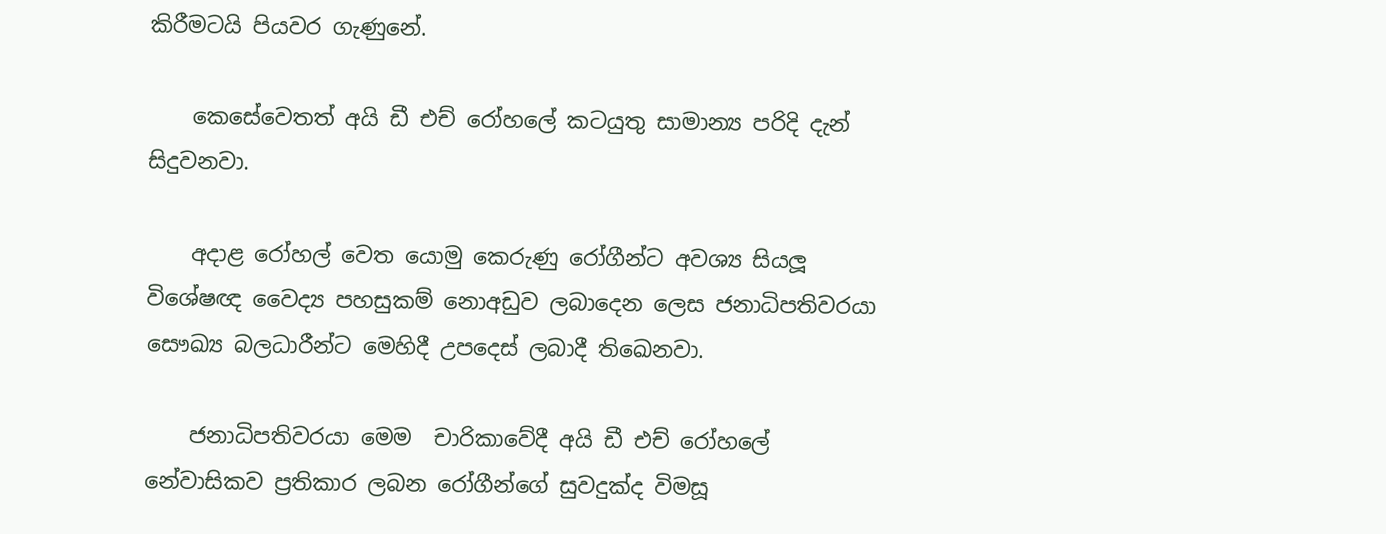කිරීමටයි පියවර ගැණුනේ.

    කෙසේවෙතත් අයි ඩී එච් රෝහලේ කටයුතු සාමාන්‍ය පරිදි දැන් සිදුවනවා.

    අදාළ රෝහල් වෙත යොමු කෙරුණු රෝගීන්ට අවශ්‍ය සියලූ විශේෂඥ වෛද්‍ය පහසුකම් නොඅඩුව ලබාදෙන ලෙස ජනාධිපතිවරයා සෞඛ්‍ය බලධාරීන්ට මෙහිදී උපදෙස් ලබාදී තිඛෙනවා.

    ජනාධිපතිවරයා මෙම  චාරිකාවේදී අයි ඩී එච් රෝහලේ නේවාසිකව ප්‍රතිකාර ලබන රෝගීන්ගේ සුවදුක්ද විමසූ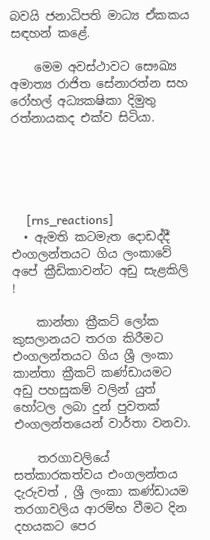බවයි ජනාධිපති මාධ්‍ය ඒකකය සඳහන් කළේ.

    මෙම අවස්ථාවට සෞඛ්‍ය අමාත්‍ය රාජිත සේනාරත්න සහ රෝහල් අධ්‍යක‍ෂිකා දිමුතු රත්නායකද එක්ව සිටියා.





     [rns_reactions]
  • ඇමති කටමැත දොඩද්දී එංගලන්තයට ගිය ලංකාවේ අපේ ක්‍රීඩිකාවන්ට අඩු සැළකිලි !

    කාන්තා ක්‍රීකට් ලෝක කුසලාන‍යට තරග කිරීමට එංගලන්තයට ගිය ශ්‍රී ලංකා කාන්තා ක්‍රීකට් කණ්ඩායමට අඩු පහසුකම් වලින් යුත් හෝටල ලබා දුන් පුවතක් එංගලන්තයෙන් වාර්තා වනවා.

    තරගාවලියේ සත්කාරකත්වය එංගලන්තය දැරුවත් , ශ්‍රී ලංකා කණ්ඩායම තරගාවලිය ආරම්භ වීමට දින දහයකට පෙර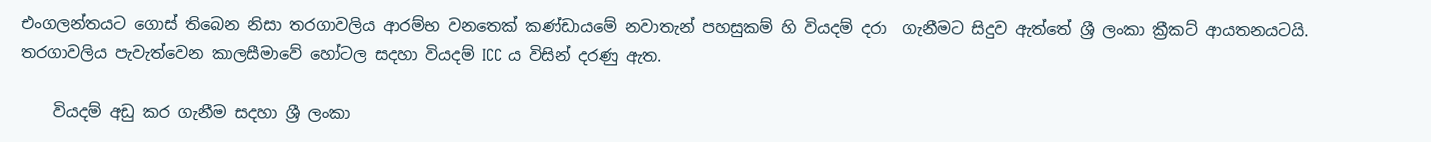එංගලන්තයට ගොස් තිබෙන නිසා තරගාවලිය ආරම්භ වනතෙක් කණ්ඩායමේ නවාතැන් පහසුකම් හි වියදම් දරා  ගැනීමට සිදුව ඇත්තේ ශ්‍රී ලංකා ක්‍රීකට් ආයතනයටයි. තරගාවලිය පැවැත්වෙන කාලසීමාවේ හෝටල සදහා වියදම් ICC ය විසින් දරණු ඇත.

    වියදම් අඩු කර ගැනීම සදහා ශ්‍රී ලංකා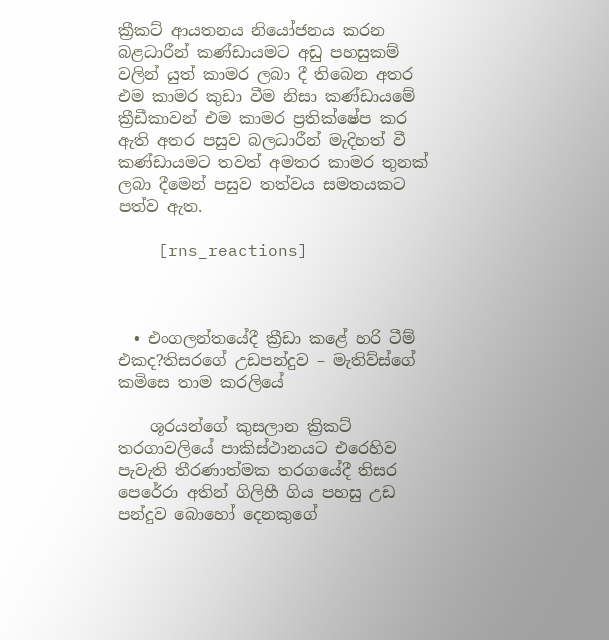ක්‍රීකට් ආයතනය නියෝජනය කරන බළධාරීන් කණ්ඩායමට අඩු පහසුකම් වලින් යුත් කාමර ලබා දී තිබෙන අතර එම කාමර කුඩා වීම නිසා කණ්ඩායමේ ක්‍රීඩීකාවන් එම කාමර ප්‍රතික්ෂේප කර ඇති අතර පසුව බලධාරීන් මැදිහත් වී කණ්ඩායමට තවත් අමතර කාමර තුනක් ලබා දීමෙන් පසුව තත්වය සමතයකට පත්ව ඇත.

    [rns_reactions]



  • එංගලන්තයේදී ක්‍රීඩා කළේ හරි ටීම් එකද?තිසරගේ උඩපන්දුව – මැතිව්ස්ගේ කමිසෙ තාම කරලියේ

    ශූරයන්ගේ කුසලාන ක්‍රිකට් තරගාවලියේ පාකිස්ථානයට එරෙහිව පැවැති තීරණාත්මක තරගයේදී තිසර පෙරේරා අතින් ගිලිහී ගිය පහසු උඩ පන්දුව බොහෝ දෙනකුගේ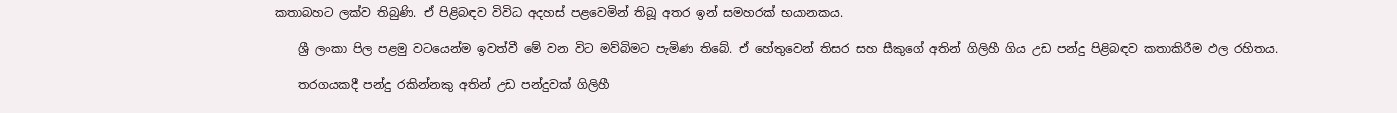කතාබහට ලක්ව තිබුණි. ඒ පිළිබඳව විවිධ අදහස් පළවෙමින් තිබූ අතර ඉන් සමහරක් භයානකය.

    ශ්‍රී ලංකා පිල පළමු වටයෙන්ම ඉවත්වී මේ වන විට මව්බිමට පැමිණ තිබේ. ඒ හේතුවෙන් තිසර සහ සීකුගේ අතින් ගිලිහී ගිය උඩ පන්දු පිළිබඳව කතාකිරීම ඵල රහිතය.

    තරගයකදී පන්දු රකින්නකු අතින් උඩ පන්දුවක් ගිලිහී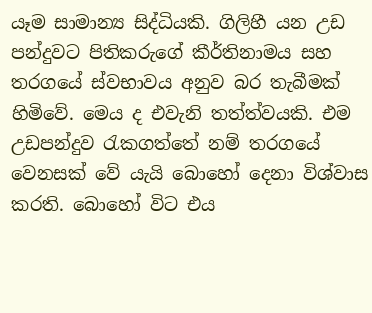යෑම සාමාන්‍ය සිද්ධියකි. ගිලිහී යන උඩ පන්දුවට පිතිකරුගේ කීර්තිනාමය සහ තරගයේ ස්වභාවය අනුව බර තැබීමක් හිමිවේ. මෙය ද එවැනි තත්ත්වයකි. එම උඩපන්දුව රැකගත්තේ නම් තරගයේ වෙනසක් වේ යැයි බොහෝ දෙනා විශ්වාස කරති. බොහෝ විට එය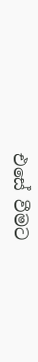එසේ වීමට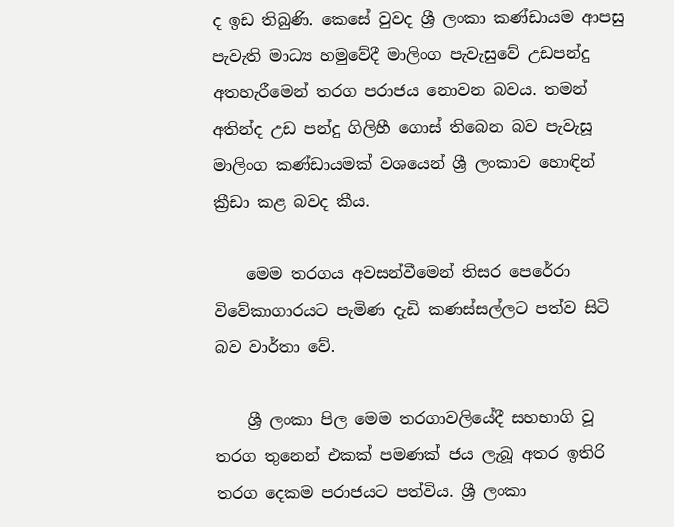ද ඉඩ තිබුණි. කෙසේ වුවද ශ්‍රී ලංකා කණ්ඩායම ආපසු පැවැති මාධ්‍ය හමුවේදී මාලිංග පැවැසුවේ උඩපන්දු අතහැරීමෙන් තරග පරාජය නොවන බවය. තමන් අතින්ද උඩ පන්දු ගිලිහී ගොස් තිබෙන බව පැවැසූ මාලිංග කණ්ඩායමක් වශයෙන් ශ්‍රී ලංකාව හොඳින් ක්‍රීඩා කළ බවද කීය.

    මෙම තරගය අවසන්වීමෙන් තිසර පෙරේරා විවේකාගාරයට පැමිණ දැඩි කණස්සල්ලට පත්ව සිටි බව වාර්තා වේ.

    ශ්‍රී ලංකා පිල මෙම තරගාවලියේදී සහභාගි වූ තරග තුනෙන් එකක් පමණක් ජය ලැබූ අතර ඉතිරි තරග දෙකම පරාජයට පත්විය. ශ්‍රී ලංකා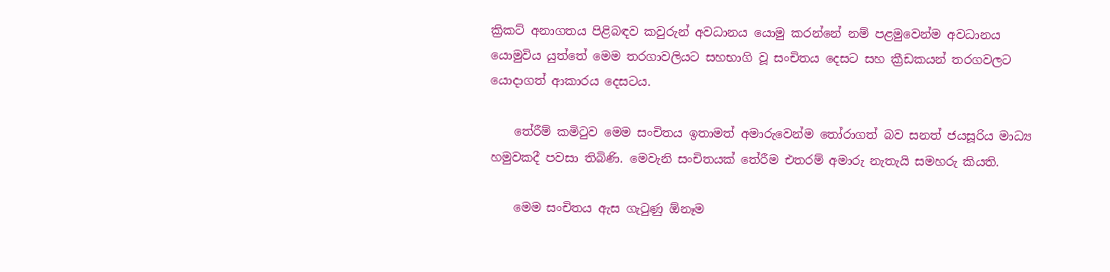ක්‍රිකට් අනාගතය පිළිබඳව කවුරුන් අවධානය යොමු කරන්නේ නම් පළමුවෙන්ම අවධානය යොමුවිය යුත්තේ මෙම තරගාවලියට සහභාගි වූ සංචිතය දෙසට සහ ක්‍රීඩකයන් තරගවලට යොදාගත් ආකාරය දෙසටය.

    තේරීම් කමිටුව මෙම සංචිතය ඉතාමත් අමාරුවෙන්ම තෝරාගත් බව සනත් ජයසූරිය මාධ්‍ය හමුවකදී පවසා තිබිණි. මෙවැනි සංචිතයක් තේරීම එතරම් අමාරු නැතැයි සමහරු කියති.

    මෙම සංචිතය ඇස ගැටුණු ඕනෑම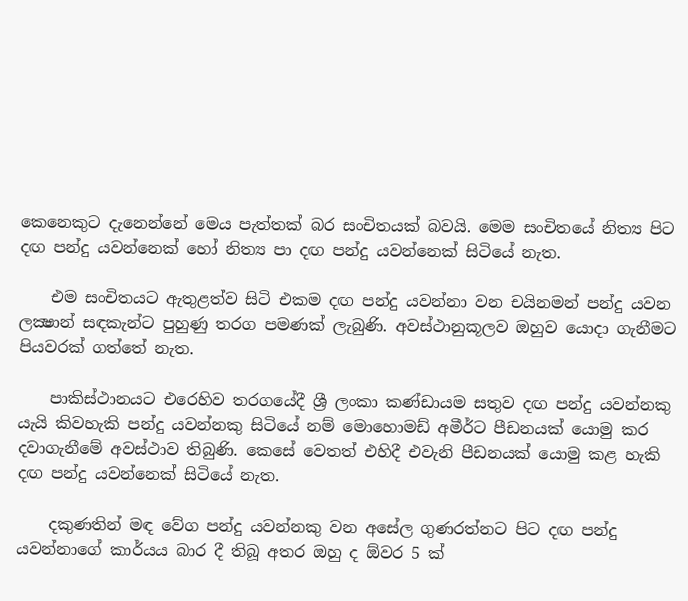කෙනෙකුට දැනෙන්නේ මෙය පැත්තක් බර සංචිතයක් බවයි. මෙම සංචිතයේ නිත්‍ය පිට දඟ පන්දු යවන්නෙක් හෝ නිත්‍ය පා දඟ පන්දු යවන්නෙක් සිටියේ නැත.

    එම සංචිතයට ඇතුළත්ව සිටි එකම දඟ පන්දු යවන්නා වන චයිනමන් පන්දු යවන ලක්‍ෂාන් සඳකැන්ට පුහුණු තරග පමණක් ලැබුණි. අවස්ථානුකූලව ඔහුව යොදා ගැනීමට පියවරක් ගත්තේ නැත.

    පාකිස්ථානයට එරෙහිව තරගයේදී ශ්‍රී ලංකා කණ්ඩායම සතුව දඟ පන්දු යවන්නකු යැයි කිවහැකි පන්දු යවන්නකු සිටියේ නම් මොහොමඩ් අමීර්ට පීඩනයක් යොමු කර දවාගැනීමේ අවස්ථාව තිබුණි. කෙසේ වෙතත් එහිදී එවැනි පීඩනයක් යොමු කළ හැකි දඟ පන්දු යවන්නෙක් සිටියේ නැත.

    දකුණතින් මඳ වේග පන්දු යවන්නකු වන අසේල ගුණරත්නට පිට දඟ පන්දු යවන්නාගේ කාර්යය බාර දී තිබූ අතර ඔහු ද ඕවර 5 ක්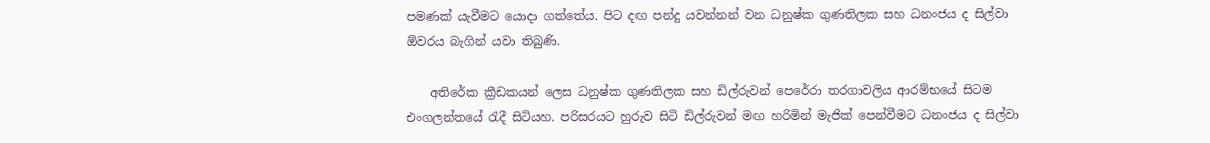පමණක් යැවීමට යොදා ගත්තේය. පිට දඟ පන්දු යවන්නන් වන ධනුෂ්ක ගුණතිලක සහ ධනංජය ද සිල්වා ඕවරය බැගින් යවා තිබුණි.

    අතිරේක ක්‍රීඩකයන් ලෙස ධනුෂ්ක ගුණතිලක සහ ඩිල්රුවන් පෙරේරා තරගාවලිය ආරම්භයේ සිටම එංගලන්තයේ රැදී සිටියහ. පරිසරයට හුරුව සිටි ඩිල්රුවන් මඟ හරිමින් මැජික් පෙන්වීමට ධනංජය ද සිල්වා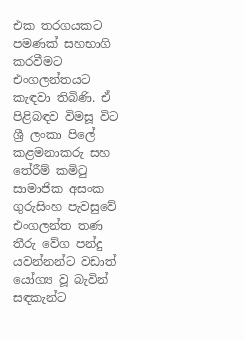එක තරගයකට පමණක් සහභාගි කරවීමට එංගලන්තයට කැඳවා තිබිණි. ඒ පිළිබඳව විමසූ විට ශ්‍රී ලංකා පිලේ කළමනාකරු සහ තේරීම් කමිටු සාමාජික අසංක ගුරුසිංහ පැවසුවේ එංගලන්ත තණ තීරු වේග පන්දු යවන්නන්ට වඩාත් යෝග්‍ය වූ බැවින් සඳකැන්ට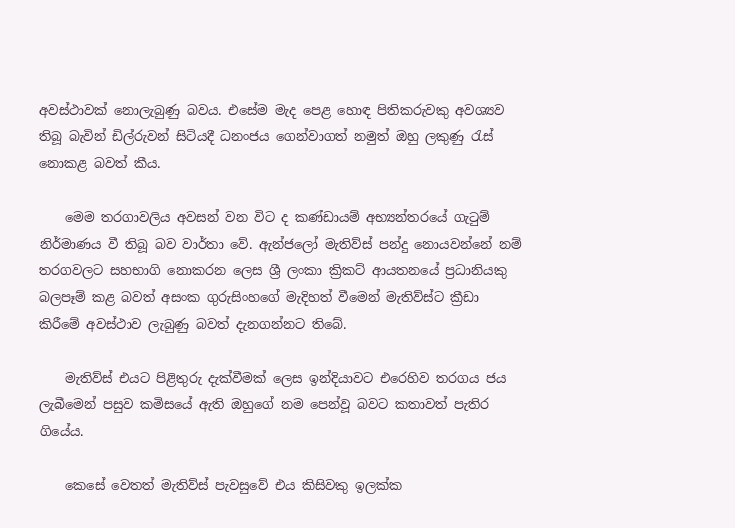අවස්ථාවක් නොලැබුණු බවය. එසේම මැද පෙළ හොඳ පිතිකරුවකු අවශ්‍යව තිබූ බැවින් ඩිල්රුවන් සිටියදී ධනංජය ගෙන්වාගත් නමුත් ඔහු ලකුණු රැස් නොකළ බවත් කීය.

    මෙම තරගාවලිය අවසන් වන විට ද කණ්ඩායම් අභ්‍යන්තරයේ ගැටුම් නිර්මාණය වී තිබූ බව වාර්තා වේ. ඇන්ජලෝ මැතිව්ස් පන්දු නොයවන්නේ නම් තරගවලට සහභාගි නොකරන ලෙස ශ්‍රී ලංකා ක්‍රිකට් ආයතනයේ ප්‍රධානියකු බලපෑම් කළ බවත් අසංක ගුරුසිංහගේ මැදිහත් වීමෙන් මැතිව්ස්ට ක්‍රීඩා කිරීමේ අවස්ථාව ලැබුණු බවත් දැනගන්නට තිබේ.

    මැතිව්ස් එයට පිළිතුරු දැක්වීමක් ලෙස ඉන්දියාවට එරෙහිව තරගය ජය ලැබීමෙන් පසුව කමිසයේ ඇති ඔහුගේ නම පෙන්වූ බවට කතාවත් පැතිර ගියේය.

    කෙසේ වෙතත් මැතිව්ස් පැවසුවේ එය කිසිවකු ඉලක්ක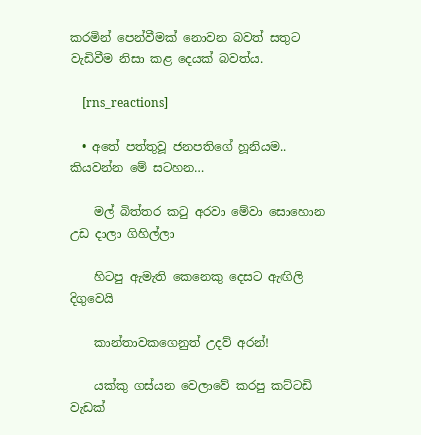කරමින් පෙන්වීමක් නොවන බවත් සතුට වැඩිවීම නිසා කළ දෙයක් බවත්ය.

    [rns_reactions]

  • අතේ පත්තුවූ ජනපතිගේ හූනියම.. කියවන්න මේ ස‍ටහන…

    මල් බිත්තර කටු අරවා මේවා සොහොන උඩ දාලා ගිහිල්ලා

    හිටපු ඇමැති කෙනෙකු දෙසට ඇඟිලි දිගුවෙයි

    කාන්තාවකගෙනුත් උදව් අරන්!

    යක්කු ගස්යන වෙලාවේ කරපු කට්ටඩි වැඩක්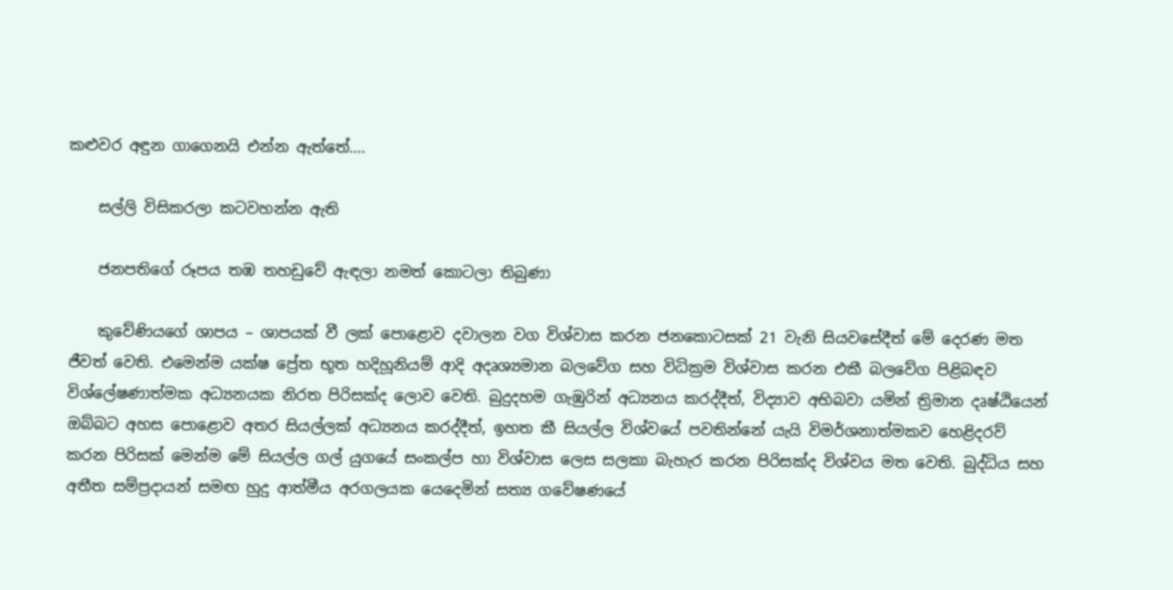කළුවර අඳුන ගාගෙනයි එන්න ඇත්තේ….

    සල්ලි විසිකරලා කටවහන්න ඇති

    ජනපතිගේ රූපය තඹ තහඩුවේ ඇඳලා නමත් කොටලා තිබුණා

    කුවේණියගේ ශාපය – ශාපයක් වී ලක් පොළොව දවාලන වග විශ්වාස කරන ජනකොටසක් 21 වැනි සියවසේදීත් මේ දෙරණ මත ජීවත් වෙති. එමෙන්ම යක්ෂ ප්‍රේත භූත හදිහූනියම් ආදි අදෘශ්‍යමාන බලවේග සහ විධික්‍රම විශ්වාස කරන එකී බලවේග පිළිබඳව විශ්ලේෂණාත්මක අධ්‍යනයක නිරත පිරිසක්ද ලොව වෙති. බුදුදහම ගැඹුරින් අධ්‍යනය කරද්දීත්, විද්‍යාව අභිබවා යමින් ත්‍රිමාන දෘෂ්ඨියෙන් ඔබ්බට අහස පොළොව අතර සියල්ලක් අධ්‍යනය කරද්දීත්, ඉහත කී සියල්ල විශ්වයේ පවතින්නේ යැයි විමර්ශනාත්මකව හෙළිදරව් කරන පිරිසක් මෙන්ම මේ සියල්ල ගල් යුගයේ සංකල්ප හා විශ්වාස ලෙස සලකා බැහැර කරන පිරිසක්ද විශ්වය මත වෙති. බුද්ධිය සහ අතීත සම්ප්‍රදායන් සමඟ හුදු ආත්මීය අරගලයක යෙදෙමින් සත්‍ය ගවේෂණයේ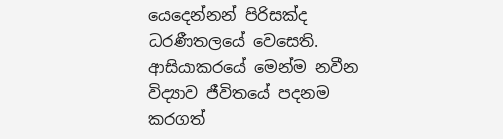යෙදෙන්නන් පිරිසක්ද ධරණීතලයේ වෙසෙති. ආසියාකරයේ මෙන්ම නවීන විද්‍යාව ජීවිතයේ පදනම කරගත්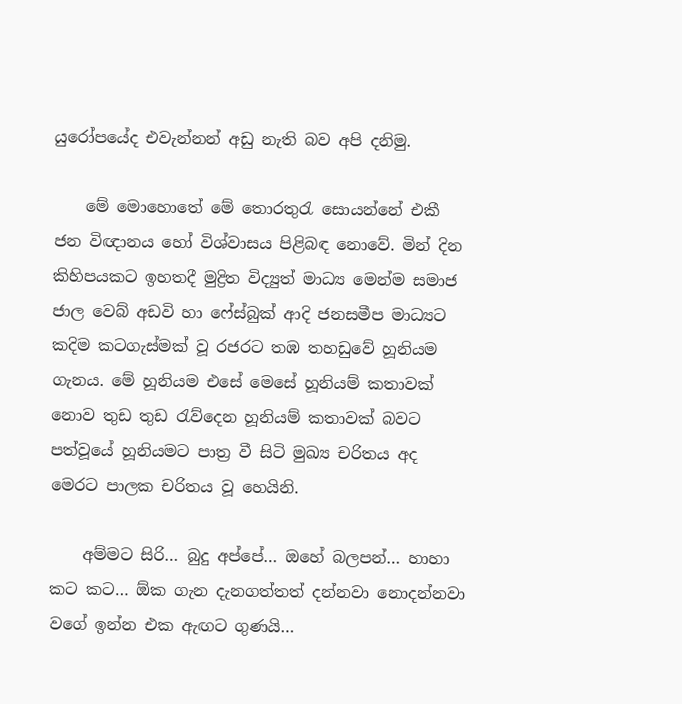යුරෝපයේද එවැන්නන් අඩු නැති බව අපි දනිමු.

    මේ මොහොතේ මේ තොරතුරැ සොයන්නේ එකී ජන විඥානය හෝ විශ්වාසය පිළිබඳ නොවේ. මින් දින කිහිපයකට ඉහතදී මුද්‍රිත විද්‍යුත් මාධ්‍ය මෙන්ම සමාජ ජාල වෙබ් අඩවි හා ෆේස්බුක් ආදි ජනසමීප මාධ්‍යට කදිම කටගැස්මක් වූ රජරට තඹ තහඩුවේ හූනියම ගැනය. මේ හූනියම එසේ මෙසේ හූනියම් කතාවක් නොව තුඩ තුඩ රැව්දෙන හූනියම් කතාවක් බවට පත්වූයේ හූනියමට පාත්‍ර වී සිටි මුඛ්‍ය චරිතය අද මෙරට පාලක චරිතය වූ හෙයිනි.

    අම්මට සිරි… බුදු අප්පේ… ඔහේ බලපන්… හාහා කට කට… ඕක ගැන දැනගත්තත් දන්නවා නොදන්නවා වගේ ඉන්න එක ඇඟට ගුණයි…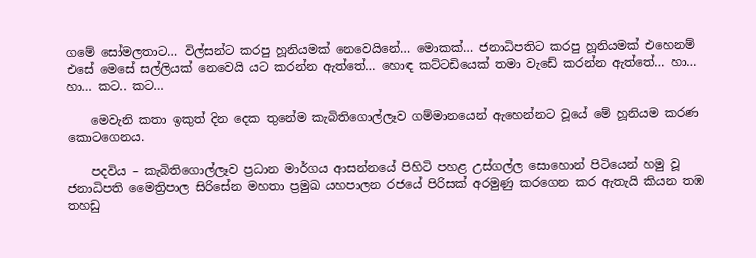ගමේ සෝමලතාට… විල්සන්ට කරපු හූනියමක් නෙවෙයිනේ… මොකක්… ජනාධිපතිට කරපු හූනියමක් එහෙනම් එසේ මෙසේ සල්ලියක් නෙවෙයි යට කරන්න ඇත්තේ… හොඳ කට්ටඩියෙක් තමා වැඩේ කරන්න ඇත්තේ… හා… හා… කට.. කට…

    මෙවැනි කතා ඉකුත් දින දෙක තුනේම කැබිතිගොල්ලෑව ගම්මානයෙන් ඇහෙන්නට වූයේ මේ හූනියම කරණ කොටගෙනය.

    පදවිය – කැබිතිගොල්ලෑව ප්‍රධාන මාර්ගය ආසන්නයේ පිහිටි පහළ උස්ගල්ල සොහොන් පිටියෙන් හමු වූ ජනාධිපති මෛත්‍රිපාල සිරිසේන මහතා ප්‍රමුඛ යහපාලන රජයේ පිරිසක් අරමුණු කරගෙන කර ඇතැයි කියන තඹ තහඩු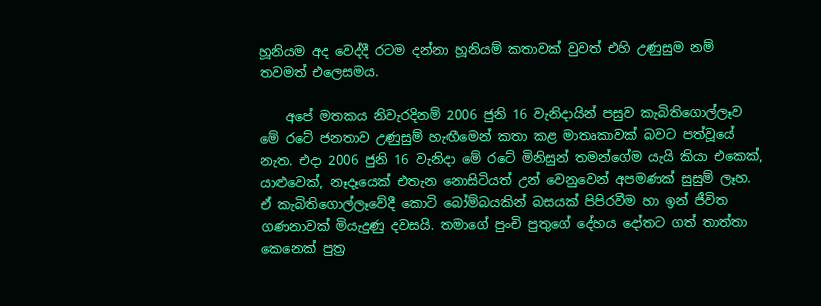හූනියම අද වෙද්දී රටම දන්නා හූනියම් කතාවක් වුවත් එහි උණුසුම නම් තවමත් එලෙසමය.

    අපේ මතකය නිවැරදිනම් 2006 ජුනි 16 වැනිදායින් පසුව කැබිතිගොල්ලෑව මේ රටේ ජනතාව උණුසුම් හැඟීමෙන් කතා කළ මාතෘකාවක් බවට පත්වූයේ නැත. එදා 2006 ජුනි 16 වැනිදා මේ රටේ මිනිසුන් තමන්ගේම යැයි කියා එකෙක්, යාළුවෙක්, නෑදෑයෙක් එතැන නොසිටියත් උන් වෙනුවෙන් අපමණක් සුසුම් ලෑහ. ඒ කැබිතිගොල්ලෑවේදී කොටි බෝම්බයකින් බසයක් පිපිරවීම හා ඉන් ජීවිත ගණනාවක් මියැදුණු දවසයි. තමාගේ පුංචි පුතුගේ දේහය දෝතට ගත් තාත්තා කෙනෙක් පුත්‍ර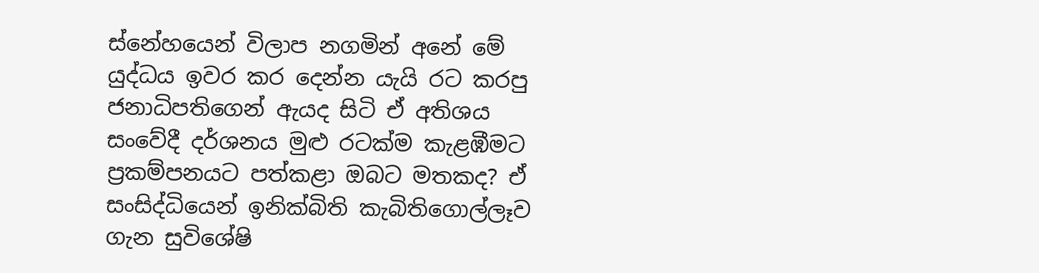ස්නේහයෙන් විලාප නගමින් අනේ මේ යුද්ධය ඉවර කර දෙන්න යැයි රට කරපු ජනාධිපතිගෙන් ඇයද සිටි ඒ අතිශය සංවේදී දර්ශනය මුළු රටක්ම කැළඹීමට ප්‍රකම්පනයට පත්කළා ඔබට මතකද? ඒ සංසිද්ධියෙන් ඉනික්බිති කැබිතිගොල්ලෑව ගැන සුවිශේෂි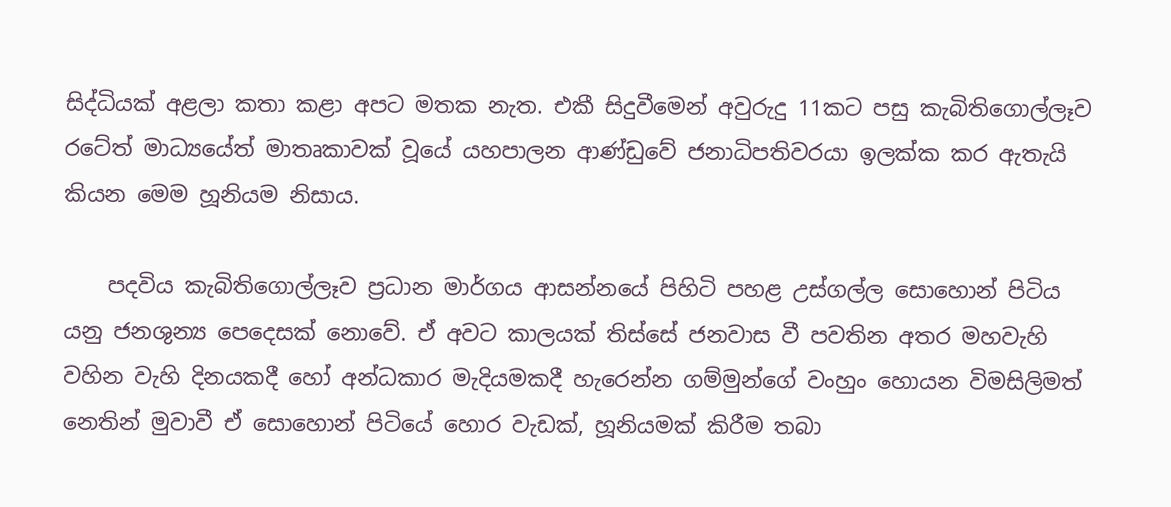සිද්ධියක් අළලා කතා කළා අපට මතක නැත. එකී සිදුවීමෙන් අවුරුදු 11කට පසු කැබිතිගොල්ලෑව රටේත් මාධ්‍යයේත් මාතෘකාවක් වූයේ යහපාලන ආණ්ඩුවේ ජනාධිපතිවරයා ඉලක්ක කර ඇතැයි කියන මෙම හූනියම නිසාය.

    පදවිය කැබිතිගොල්ලෑව ප්‍රධාන මාර්ගය ආසන්නයේ පිහිටි පහළ උස්ගල්ල සොහොන් පිටිය යනු ජනශුන්‍ය පෙදෙසක් නොවේ. ඒ අවට කාලයක් තිස්සේ ජනවාස වී පවතින අතර මහවැහි වහින වැහි දිනයකදී හෝ අන්ධකාර මැදියමකදී හැරෙන්න ගම්මුන්ගේ වංහුං හොයන විමසිලිමත් නෙතින් මුවාවී ඒ සොහොන් පිටියේ හොර වැඩක්, හූනියමක් කිරීම තබා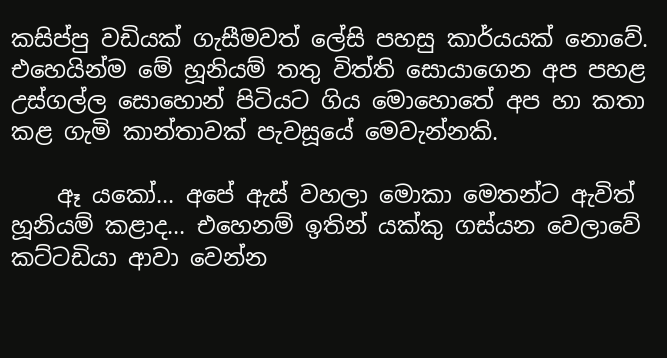කසිප්පු වඩියක් ගැසීමවත් ලේසි පහසු කාර්යයක් නොවේ. එහෙයින්ම මේ හූනියම් තතු විත්ති සොයාගෙන අප පහළ උස්ගල්ල සොහොන් පිටියට ගිය මොහොතේ අප හා කතා කළ ගැමි කාන්තාවක් පැවසූයේ මෙවැන්නකි.

    ඈ යකෝ… අපේ ඇස් වහලා මොකා මෙතන්ට ඇවිත් හූනියම් කළාද… එහෙනම් ඉතින් යක්කු ගස්යන වෙලාවේ කට්ටඩියා ආවා වෙන්න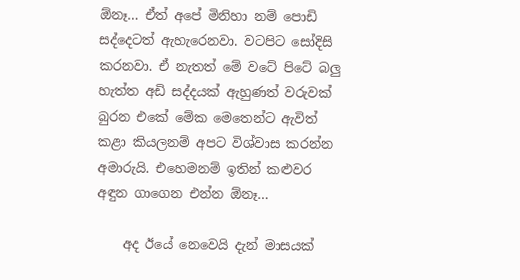ඕනෑ… ඒත් අපේ මිනිහා නම් පොඩි සද්දෙටත් ඇහැරෙනවා. වටපිට සෝදිසි කරනවා. ඒ නැතත් මේ වටේ පිටේ බලු හැත්ත අඩි සද්දයක් ඇහුණත් වරුවක් බුරන එකේ මේක මෙතෙන්ට ඇවිත් කළා කියලනම් අපට විශ්වාස කරන්න අමාරුයි. එහෙමනම් ඉතින් කළුවර අඳුන ගාගෙන එන්න ඕනෑ…

    අද ඊයේ නෙවෙයි දැන් මාසයක්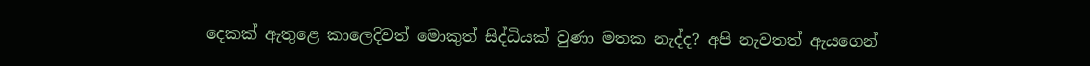දෙකක් ඇතුළෙ කාලෙදිවත් මොකුත් සිද්ධියක් වුණා මතක නැද්ද? අපි නැවතත් ඇයගෙන්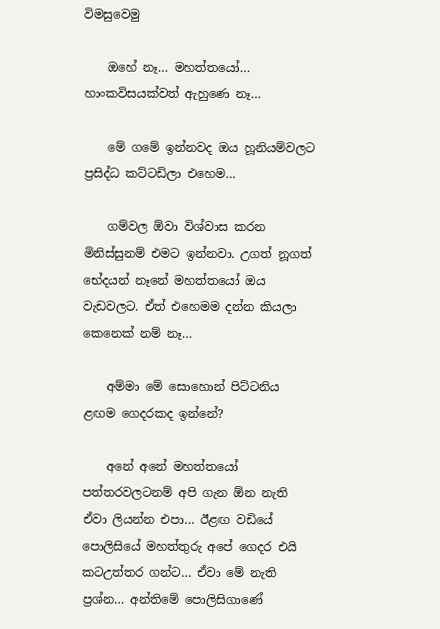විමසුවෙමු

    ඔහේ නෑ… මහත්තයෝ… හාංකවිසයක්වත් ඇහුණෙ නෑ…

    මේ ගමේ ඉන්නවද ඔය හූනියම්වලට ප්‍රසිද්ධ කට්ටඩිලා එහෙම…

    ගම්වල ඕවා විශ්වාස කරන මිනිස්සුනම් එමට ඉන්නවා. උගත් නූගත් භේදයන් නෑනේ මහත්තයෝ ඔය වැඩවලට. ඒත් එහෙමම දන්න කියලා කෙනෙක් නම් නෑ…

    අම්මා මේ සොහොන් පිට්ටනිය ළඟම ගෙදරකද ඉන්නේ?

    අනේ අනේ මහත්තයෝ පත්තරවලටනම් අපි ගැන ඕන නැති ඒවා ලියන්න එපා… ඊළඟ වඩියේ පොලිසියේ මහත්තුරු අපේ ගෙදර එයි කටඋත්තර ගන්ට… ඒවා මේ නැති ප්‍රශ්න… අන්තිමේ පොලිසිගාණේ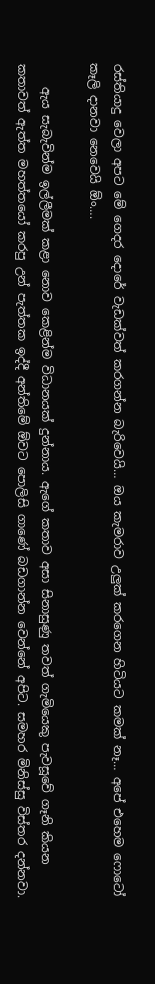රස්තියාදු වෙලා අපට මේ ගෙදර දොරේ වැඩක්වත් කරගන්න බැරිවෙයි… ඔය කැමරාව උලුක් කරගෙන හිටියට කමක් නෑ… අපේ එහෙම ෆොටෝ කෑලි දානවා නෙවෙයි ඕං….

    ඇය සැබැවින්ම ඉල්ලීමක් කළා නොව කෙළින්ම විධානයක් දුන්නාය. ඇගේ කතාව අසා සිනාසුණු තවත් ගැමියෙකු පැවසූවේ ගෑනි කියන කතාවත් ඇත්ත මහත්තයෝ කරපු උන් පැත්තක ඉද්දී අන්තිමේ ඕවට පොලිසි ගාණේ බඩගාන්න වෙන්නේ අපිට. සමහර මිනිස්සු විස්තර දන්නවා.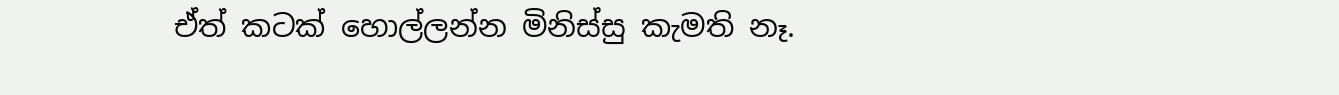ඒත් කටක් හොල්ලන්න මිනිස්සු කැමති නෑ.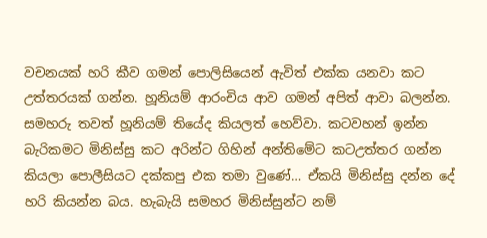වචනයක් හරි කීව ගමන් පොලිසියෙන් ඇවිත් එක්ක යනවා කට උත්තරයක් ගන්න. හූනියම් ආරංචිය ආව ගමන් අපිත් ආවා බලන්න. සමහරු තවත් හූනියම් තියේද කියලත් හෙව්වා. කටවහන් ඉන්න බැරිකමට මිනිස්සු කට අරින්ට ගිහින් අන්තිමේට කටඋත්තර ගන්න කියලා පොලීසියට දක්කපු එක තමා වුණේ… ඒකයි මිනිස්සු දන්න දේ හරි කියන්න බය. හැබැයි සමහර මිනිස්සුන්ට නම්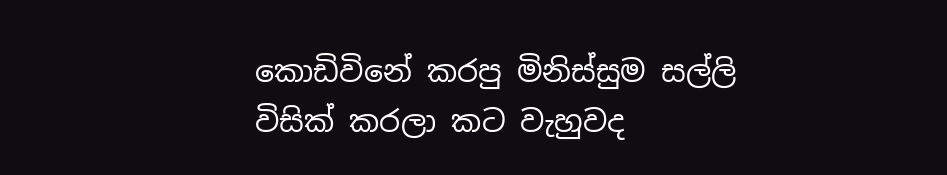කොඩිවිනේ කරපු මිනිස්සුම සල්ලි විසික් කරලා කට වැහුවද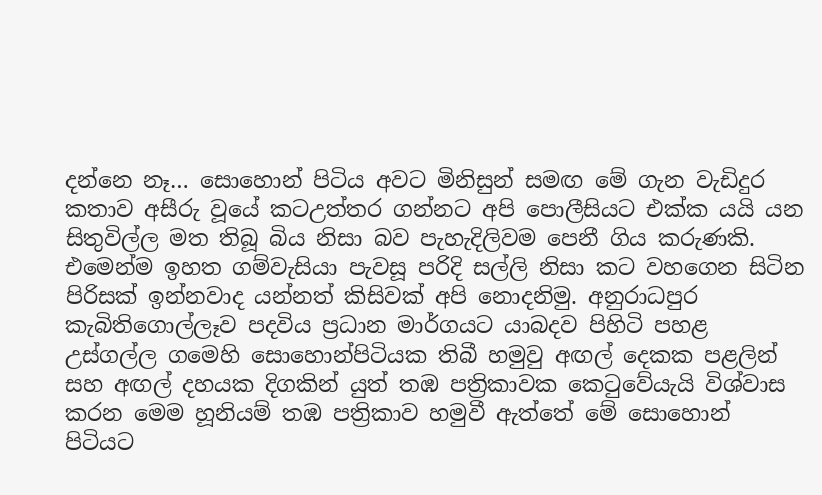දන්නෙ නෑ… සොහොන් පිටිය අවට මිනිසුන් සමඟ මේ ගැන වැඩිදුර කතාව අසීරු වූයේ කටඋත්තර ගන්නට අපි පොලීසියට එක්ක යයි යන සිතුවිල්ල මත තිබූ බිය නිසා බව පැහැදිලිවම පෙනී ගිය කරුණකි. එමෙන්ම ඉහත ගම්වැසියා පැවසූ පරිදි සල්ලි නිසා කට වහගෙන සිටින පිරිසක් ඉන්නවාද යන්නත් කිසිවක් අපි නොදනිමු. අනුරාධපුර කැබිතිගොල්ලෑව පදවිය ප්‍රධාන මාර්ගයට යාබදව පිහිටි පහළ උස්ගල්ල ගමෙහි සොහොන්පිටියක තිබී හමුවු අඟල් දෙකක පළලින් සහ අඟල් දහයක දිගකින් යුත් තඹ පත්‍රිකාවක කෙටුවේයැයි විශ්වාස කරන මෙම හූනියම් තඹ පත්‍රිකාව හමුවී ඇත්තේ මේ සොහොන් පිටියට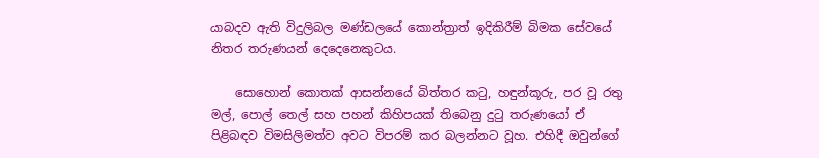යාබදව ඇති විදුලිබල මණ්ඩලයේ කොන්ත්‍රාත් ඉදිකිරීම් බිමක සේවයේ නිතර තරුණයන් දෙදෙනෙකුටය.

    සොහොන් කොතක් ආසන්නයේ බිත්තර කටු, හඳුන්කූරු, පර වූ රතු මල්, පොල් තෙල් සහ පහන් කිහිපයක් තිබෙනු දුටු තරුණයෝ ඒ පිළිබඳව විමසිලිමත්ව අවට විපරම් කර බලන්නට වූහ. එහිදී ඔවුන්ගේ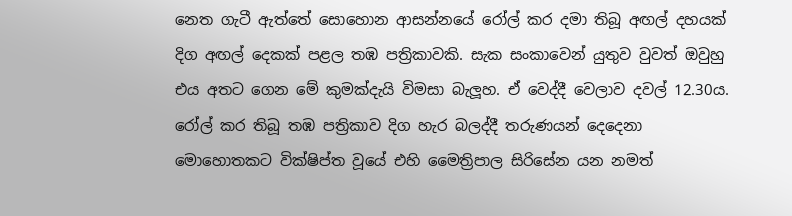නෙත ගැටී ඇත්තේ සොහොන ආසන්නයේ රෝල් කර දමා තිබූ අඟල් දහයක් දිග අඟල් දෙකක් පළල තඹ පත්‍රිකාවකි. සැක සංකාවෙන් යුතුව වුවත් ඔවුහු එය අතට ගෙන මේ කුමක්දැයි විමසා බැලූහ. ඒ වෙද්දී වෙලාව දවල් 12.30ය. රෝල් කර තිබූ තඹ පත්‍රිකාව දිග හැර බලද්දී තරුණයන් දෙදෙනා මොහොතකට වික්ෂිප්ත වූයේ එහි මෛත්‍රිපාල සිරිසේන යන නමත්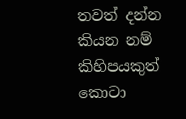තවත් දන්න කියන නම් කිහිපයකුත් කොටා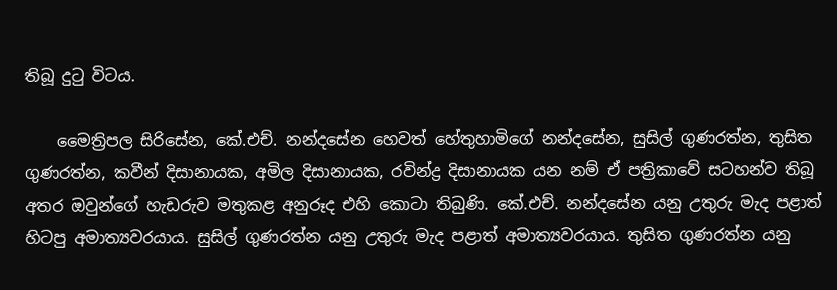තිබූ දුටු විටය.

    මෛත්‍රිපල සිරිසේන, කේ.එච්. නන්දසේන හෙවත් හේතුහාමිගේ නන්දසේන, සුසිල් ගුණරත්න, තුසිත ගුණරත්න, කවීන් දිසානායක, අමිල දිසානායක, රවින්ද්‍ර දිසානායක යන නම් ඒ පත්‍රිකාවේ සටහන්ව තිබූ අතර ඔවුන්ගේ හැඩරුව මතුකළ අනුරූද එහි කොටා තිබුණි. කේ.එච්. නන්දසේන යනු උතුරු මැද පළාත් හිටපු අමාත්‍යවරයාය. සුසිල් ගුණරත්න යනු උතුරු මැද පළාත් අමාත්‍යවරයාය. තුසිත ගුණරත්න යනු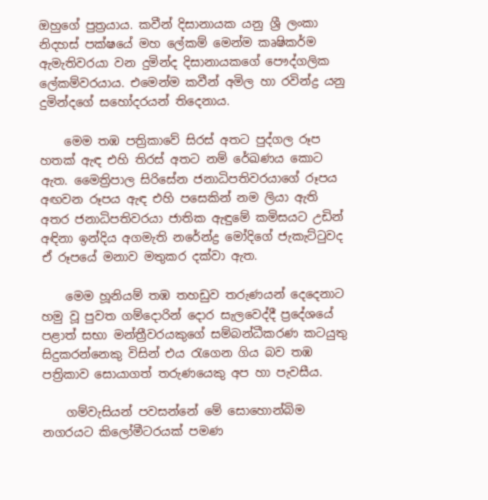ඔහුගේ පුත්‍රයාය. කවීන් දිසානායක යනු ශ්‍රී ලංකා නිදහස් පක්ෂයේ මහ ලේකම් මෙන්ම කෘෂිකර්ම ඇමැතිවරයා වන දුමින්ද දිසානායකගේ පෞද්ගලික ලේකම්වරයාය. එමෙන්ම කවීන් අමිල හා රවින්ද්‍ර යනු දුමින්දගේ සහෝදරයන් තිදෙනාය.

    මෙම තඹ පත්‍රිකාවේ සිරස් අතට පුද්ගල රූප හතක් ඇඳ එහි තිරස් අතට නම් රේඛණය කොට ඇත. මෛත්‍රිපාල සිරිසේන ජනාධිපතිවරයාගේ රූපය අඟවන රූපය ඇඳ එහි පසෙකින් නම ලියා ඇති අතර ජනාධිපතිවරයා ජාතික ඇඳුමේ කමිසයට උඩින් අඳිනා ඉන්දිය අගමැති නරේන්ද්‍ර මෝදිගේ ජැකැට්ටුවද ඒ රූපයේ මනාව මතුකර දක්වා ඇත.

    මෙම හූනියම් තඹ තහඩුව තරුණයන් දෙදෙනාට හමු වූ පුවත ගම්දොරින් දොර සැලවෙද්දී ප්‍රදේශයේ පළාත් සභා මන්ත්‍රීවරයකුගේ සම්බන්ධීකරණ කටයුතු සිදුකරන්නෙකු විසින් එය රැගෙන ගිය බව තඹ පත්‍රිකාව සොයාගත් තරුණයෙකු අප හා පැවසීය.

    ගම්වැසියන් පවසන්නේ මේ සොහොන්බිම නගරයට කිලෝමීටරයක් පමණ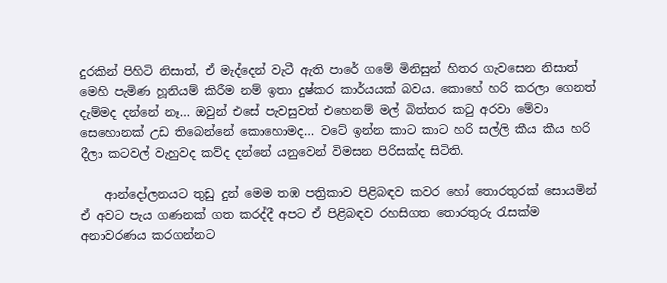දුරකින් පිහිටි නිසාත්, ඒ මැද්දෙන් වැටී ඇති පාරේ ගමේ මිනිසුන් හිතර ගැවසෙන නිසාත් මෙහි පැමිණ හූනියම් කිරීම නම් ඉතා දුෂ්කර කාර්යයක් බවය. කොහේ හරි කරලා ගෙනත් දැම්මද දන්නේ නෑ… ඔවුන් එසේ පැවසුවත් එහෙනම් මල් බිත්තර කටු අරවා මේවා සෙහොනක් උඩ තිබෙන්නේ කොහොමද… වටේ ඉන්න කාට කාට හරි සල්ලි කීය කීය හරි දීලා කටවල් වැහුවද කව්ද දන්නේ යනුවෙන් විමසන පිරිසක්ද සිටිති.

    ආන්දෝලනයට තුඩු දුන් මෙම තඹ පත්‍රිකාව පිළිබඳව කවර හෝ තොරතුරක් සොයමින් ඒ අවට පැය ගණනක් ගත කරද්දී අපට ඒ පිළිබඳව රහසිගත තොරතුරු රැසක්ම අනාවරණය කරගන්නට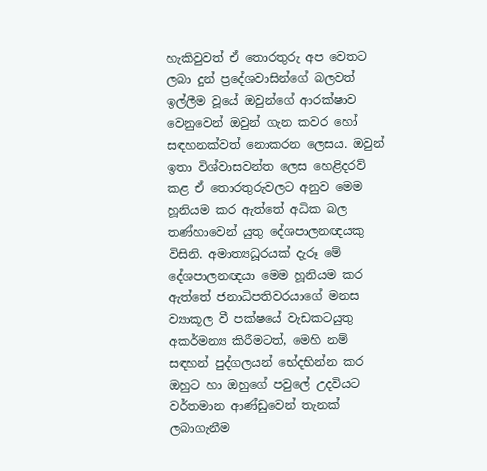හැකිවුවත් ඒ තොරතුරු අප වෙතට ලබා දුන් ප්‍රදේශවාසින්ගේ බලවත් ඉල්ලීම වූයේ ඔවුන්ගේ ආරක්ෂාව වෙනුවෙන් ඔවුන් ගැන කවර හෝ සඳහනක්වත් නොකරන ලෙසය. ඔවුන් ඉතා විශ්වාසවන්ත ලෙස හෙළිදරව් කළ ඒ තොරතුරුවලට අනුව මෙම හූනියම කර ඇත්තේ අධික බල තණ්හාවෙන් යුතු දේශපාලනඥයකු විසිනි. අමාත්‍යධූරයක් දැරූ මේ දේශපාලනඥයා මෙම හූනියම කර ඇත්තේ ජනාධිපතිවරයාගේ මනස ව්‍යාකූල වී පක්ෂයේ වැඩකටයුතු අකර්මන්‍ය කිරීමටත්, මෙහි නම් සඳහන් පුද්ගලයන් භේදභින්න කර ඔහුට හා ඔහුගේ පවුලේ උදවියට වර්තමාන ආණ්ඩුවෙන් තැනක් ලබාගැනීම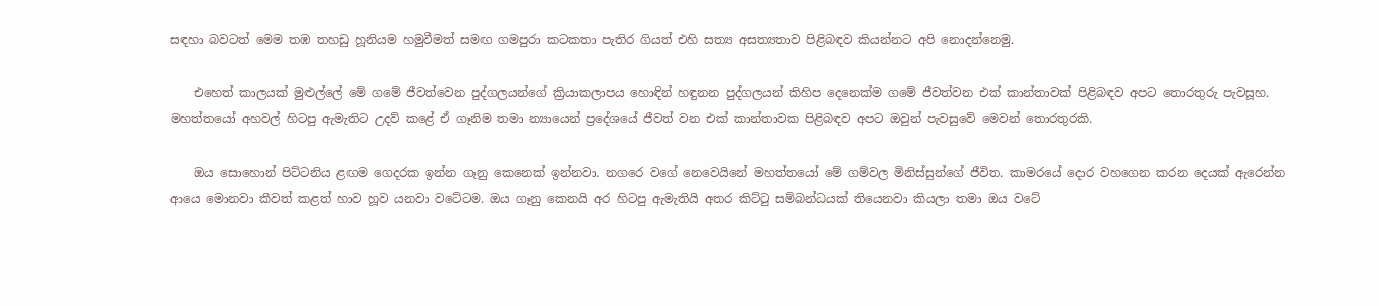සඳහා බවටත් මෙම තඹ තහඩු හූනියම හමුවීමත් සමඟ ගමපුරා කටකතා පැතිර ගියත් එහි සත්‍ය අසත්‍යතාව පිළිබඳව කියන්නට අපි නොදන්නෙමු.

    එහෙත් කාලයක් මුළුල්ලේ මේ ගමේ ජීවත්වෙන පුද්ගලයන්ගේ ක්‍රියාකලාපය හොඳින් හඳුනන පුද්ගලයන් කිහිප දෙනෙක්ම ගමේ ජීවත්වන එක් කාන්තාවක් පිළිබඳව අපට තොරතුරු පැවසූහ. මහත්තයෝ අහවල් හිටපු ඇමැතිට උදව් කළේ ඒ ගෑනිම තමා න්‍යායෙන් ප්‍රදේශයේ ජීවත් වන එක් කාන්තාවක පිළිබඳව අපට ඔවුන් පැවසුවේ මෙවන් තොරතුරකි.

    ඔය සොහොන් පිට්ටනිය ළඟම ගෙදරක ඉන්න ගෑනු කෙනෙක් ඉන්නවා. නගරෙ වගේ නෙවෙයිනේ මහත්තයෝ මේ ගම්වල මිනිස්සුන්ගේ ජීවිත. කාමරයේ දොර වහගෙන කරන දෙයක් ඇරෙන්න ආයෙ මොනවා කීවත් කළත් හාව හූව යනවා වටේටම. ඔය ගෑනු කෙනයි අර හිටපු ඇමැතියි අතර කිට්ටු සම්බන්ධයක් තියෙනවා කියලා තමා ඔය වටේ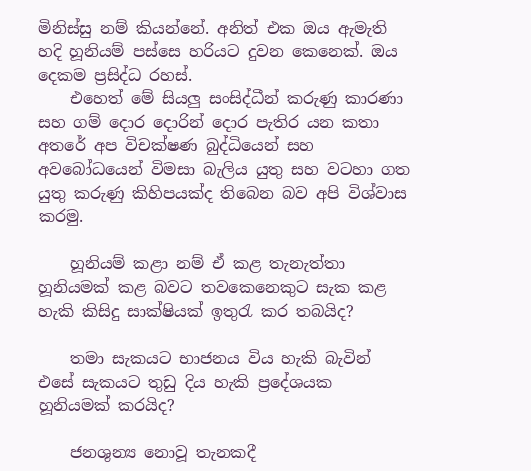මිනිස්සු නම් කියන්නේ. අනිත් එක ඔය ඇමැති හදි හූනියම් පස්සෙ හරියට දුවන කෙනෙක්. ඔය දෙකම ප්‍රසිද්ධ රහස්.
    එහෙත් මේ සියලු සංසිද්ධීන් කරුණු කාරණා සහ ගම් දොර දොරින් දොර පැතිර යන කතා අතරේ අප විචක්ෂණ බුද්ධියෙන් සහ අවබෝධයෙන් විමසා බැලිය යුතු සහ වටහා ගත යුතු කරුණු කිහිපයක්ද තිබෙන බව අපි විශ්වාස කරමු.

    හූනියම් කළා නම් ඒ කළ තැනැත්තා හූනියමක් කළ බවට තවකෙනෙකුට සැක කළ හැකි කිසිදු සාක්ෂියක් ඉතුරැ කර තබයිද?

    තමා සැකයට භාජනය විය හැකි බැවින් එසේ සැකයට තුඩු දිය හැකි ප්‍රදේශයක හූනියමක් කරයිද?

    ජනශුන්‍ය නොවූ තැනකදී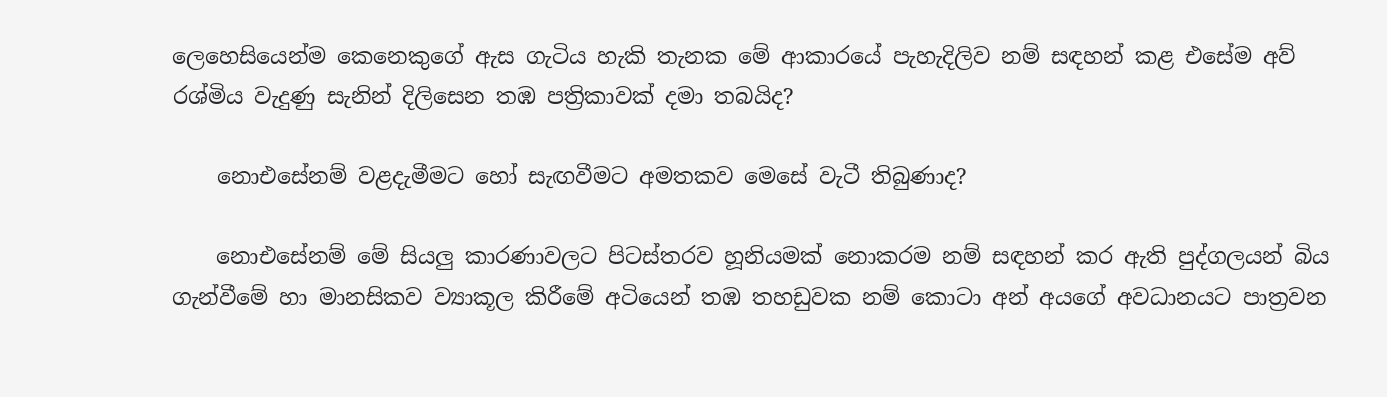ලෙහෙසියෙන්ම කෙනෙකුගේ ඇස ගැටිය හැකි තැනක මේ ආකාරයේ පැහැදිලිව නම් සඳහන් කළ එසේම අව් රශ්මිය වැදුණු සැනින් දිලිසෙන තඹ පත්‍රිකාවක් දමා තබයිද?

    නොඑසේනම් වළදැමීමට හෝ සැඟවීමට අමතකව මෙසේ වැටී තිබුණාද?

    නොඑසේනම් මේ සියලු කාරණාවලට පිටස්තරව හූනියමක් නොකරම නම් සඳහන් කර ඇති පුද්ගලයන් බිය ගැන්වීමේ හා මානසිකව ව්‍යාකූල කිරීමේ අටියෙන් තඹ තහඩුවක නම් කොටා අන් අයගේ අවධානයට පාත්‍රවන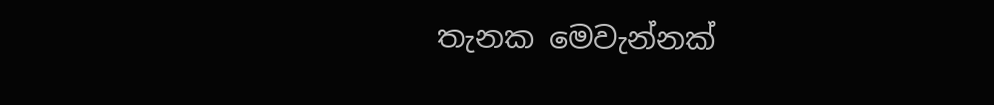තැනක මෙවැන්නක්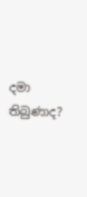දමා තිබුණාද?